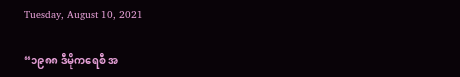Tuesday, August 10, 2021

“၁၉၈၈ ဒီမိုကရေစီ အ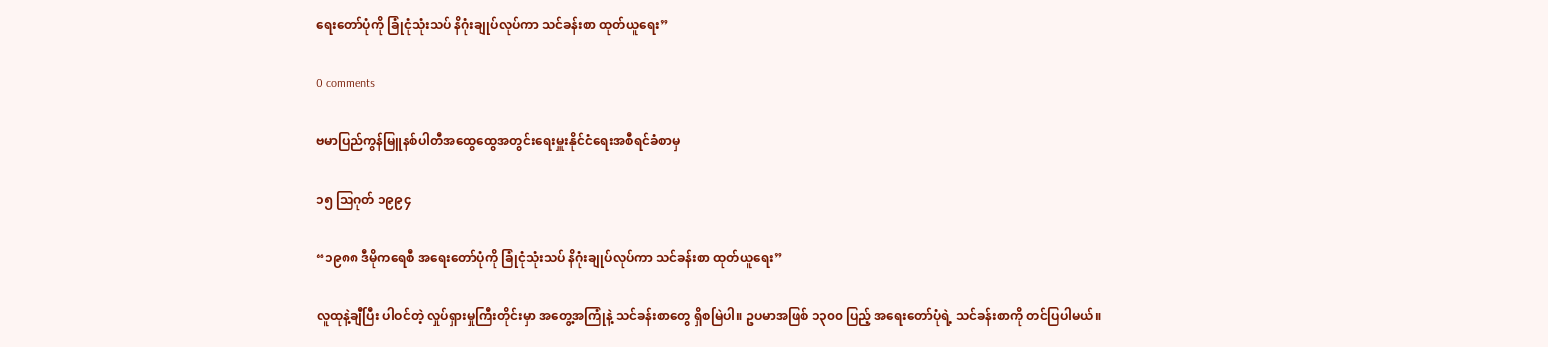ရေးတော်ပုံကို ခြုံငုံသုံးသပ် နိဂုံးချုပ်လုပ်ကာ သင်ခန်းစာ ထုတ်ယူရေး”

0 comments

ဗမာပြည်ကွန်မြူနစ်ပါတီအထွေထွေအတွင်းရေးမှူးနိုင်ငံရေးအစီရင်ခံစာမှ

၁၅ သြဂုတ် ၁၉၉၄

“၁၉၈၈ ဒီမိုကရေစီ အရေးတော်ပုံကို ခြုံငုံသုံးသပ် နိဂုံးချုပ်လုပ်ကာ သင်ခန်းစာ ထုတ်ယူရေး”

လူထုနဲ့ချီပြီး ပါဝင်တဲ့ လှုပ်ရှားမှုကြီးတိုင်းမှာ အတွေ့အကြုံနဲ့ သင်ခန်းစာတွေ ရှိစမြဲပါ။ ဥပမာအဖြစ် ၁၃၀၀ ပြည့် အရေးတော်ပုံရဲ့ သင်ခန်းစာကို တင်ပြပါမယ်။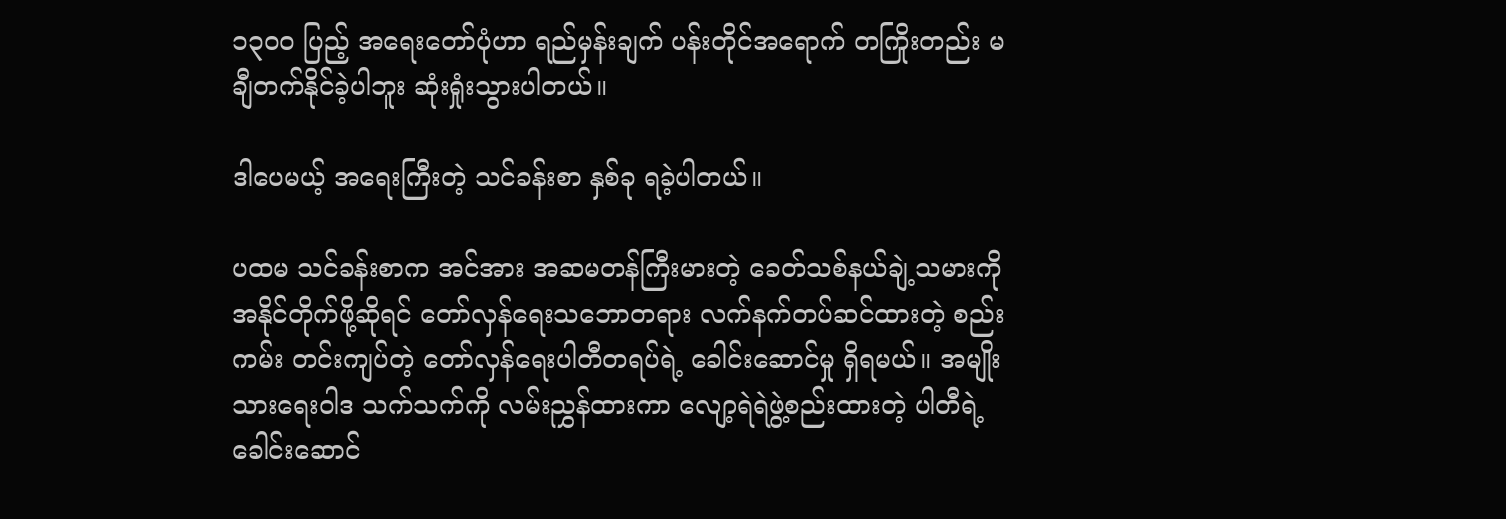၁၃၀၀ ပြည့် အရေးတော်ပုံဟာ ရည်မှန်းချက် ပန်းတိုင်အရောက် တကြိုးတည်း မချီတက်နိုင်ခဲ့ပါဘူး ဆုံးရှုံးသွားပါတယ်။

ဒါပေမယ့် အရေးကြီးတဲ့ သင်ခန်းစာ နှစ်ခု ရခဲ့ပါတယ်။

ပထမ သင်ခန်းစာက အင်အား အဆမတန်ကြီးမားတဲ့ ခေတ်သစ်နယ်ချဲ့သမားကို အနိုင်တိုက်ဖို့ဆိုရင် တော်လှန်ရေးသဘောတရား လက်နက်တပ်ဆင်ထားတဲ့ စည်းကမ်း တင်းကျပ်တဲ့ တော်လှန်ရေးပါတီတရပ်ရဲ့ ခေါင်းဆောင်မှု ရှိရမယ်။ အမျိုးသားရေးဝါဒ သက်သက်ကို လမ်းညွှန်ထားကာ လျော့ရဲရဲဖွဲ့စည်းထားတဲ့ ပါတီရဲ့ခေါင်းဆောင်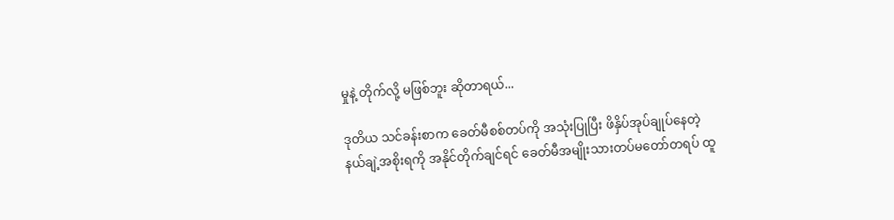မှုနဲ့ တိုက်လို့ မဖြစ်ဘူး ဆိုတာရယ်...

ဒုတိယ သင်ခန်းစာက ခေတ်မီစစ်တပ်ကို အသုံးပြုပြီး ဖိနှိပ်အုပ်ချုပ်နေတဲ့ နယ်ချဲ့အစိုးရကို အနိုင်တိုက်ချင်ရင် ခေတ်မီအမျိုးသားတပ်မတော်တရပ် ထူ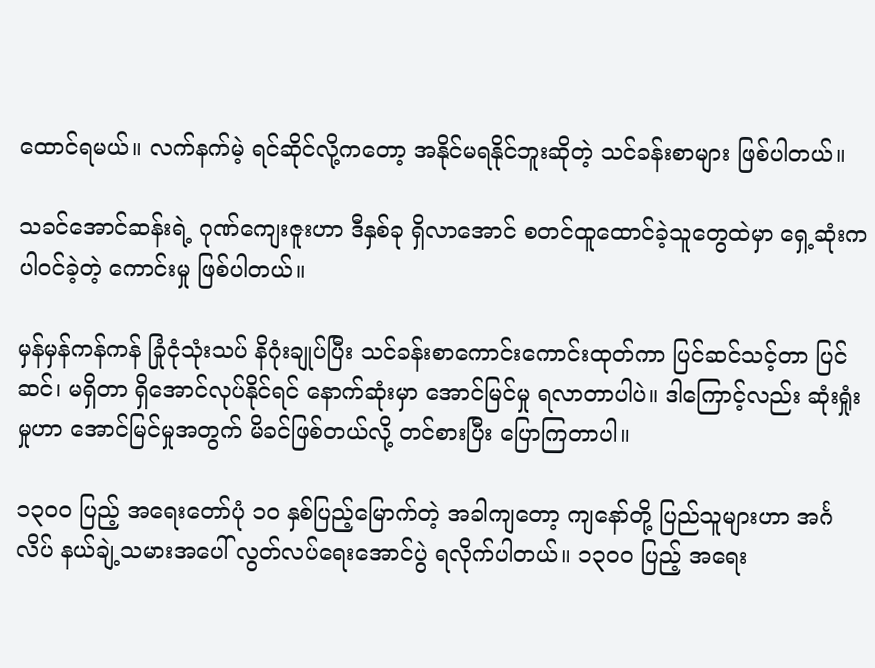ထောင်ရမယ်။ လက်နက်မဲ့ ရင်ဆိုင်လို့ကတော့ အနိုင်မရနိုင်ဘူးဆိုတဲ့ သင်ခန်းစာများ ဖြစ်ပါတယ်။

သခင်အောင်ဆန်းရဲ့ ဂုဏ်ကျေးဇူးဟာ ဒီနှစ်ခု ရှိလာအောင် စတင်ထူထောင်ခဲ့သူတွေထဲမှာ ရှေ့ဆုံးက ပါဝင်ခဲ့တဲ့ ကောင်းမှု ဖြစ်ပါတယ်။

မှန်မှန်ကန်ကန် ခြုံငုံသုံးသပ် နိဂုံးချုပ်ပြီး သင်ခန်းစာကောင်းကောင်းထုတ်ကာ ပြင်ဆင်သင့်တာ ပြင်ဆင်၊ မရှိတာ ရှိအောင်လုပ်နိုင်ရင် နောက်ဆုံးမှာ အောင်မြင်မှု ရလာတာပါပဲ။ ဒါကြောင့်လည်း ဆုံးရှုံးမှုဟာ အောင်မြင်မှုအတွက် မိခင်ဖြစ်တယ်လို့ တင်စားပြီး ပြောကြတာပါ။

၁၃၀၀ ပြည့် အရေးတော်ပုံ ၁၀ နှစ်ပြည့်မြောက်တဲ့ အခါကျတော့ ကျနော်တို့ ပြည်သူများဟာ အင်္ဂလိပ် နယ်ချဲ့သမားအပေါ် လွတ်လပ်ရေးအောင်ပွဲ ရလိုက်ပါတယ်။ ၁၃၀၀ ပြည့် အရေး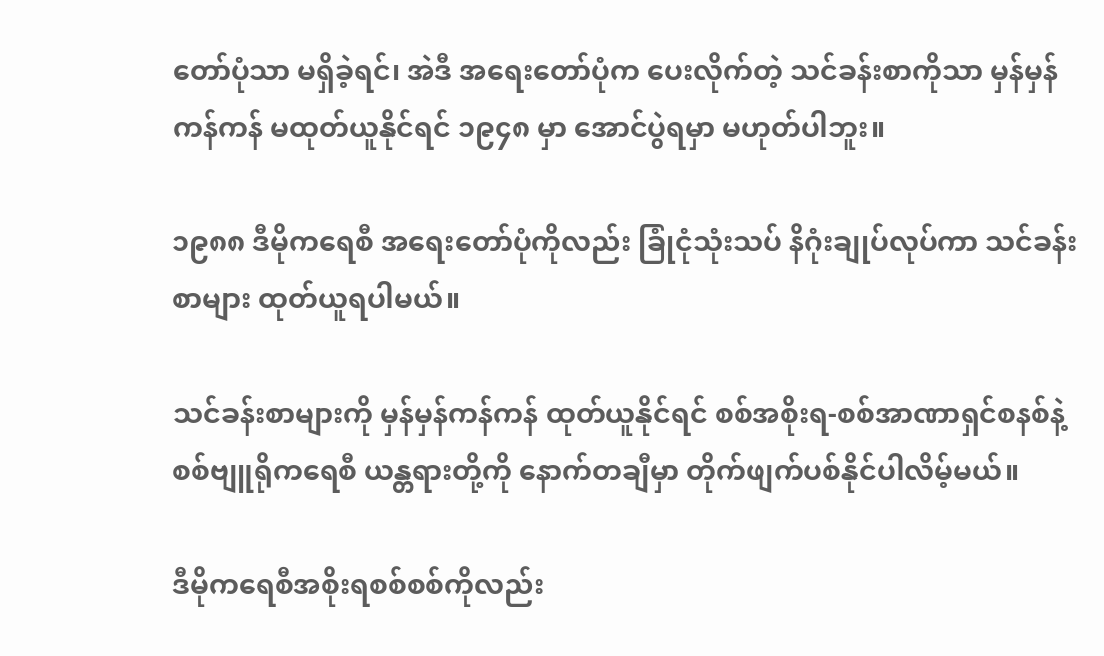တော်ပုံသာ မရှိခဲ့ရင်၊ အဲဒီ အရေးတော်ပုံက ပေးလိုက်တဲ့ သင်ခန်းစာကိုသာ မှန်မှန်ကန်ကန် မထုတ်ယူနိုင်ရင် ၁၉၄၈ မှာ အောင်ပွဲရမှာ မဟုတ်ပါဘူး။

၁၉၈၈ ဒီမိုကရေစီ အရေးတော်ပုံကိုလည်း ခြုံငုံသုံးသပ် နိဂုံးချုပ်လုပ်ကာ သင်ခန်းစာများ ထုတ်ယူရပါမယ်။

သင်ခန်းစာများကို မှန်မှန်ကန်ကန် ထုတ်ယူနိုင်ရင် စစ်အစိုးရ-စစ်အာဏာရှင်စနစ်နဲ့ စစ်ဗျူရိုကရေစီ ယန္တရားတို့ကို နောက်တချီမှာ တိုက်ဖျက်ပစ်နိုင်ပါလိမ့်မယ်။

ဒီမိုကရေစီအစိုးရစစ်စစ်ကိုလည်း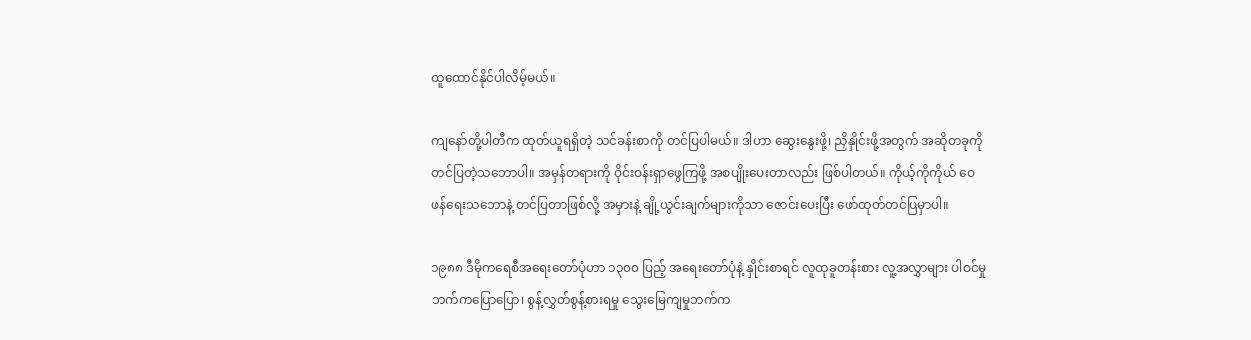ထူထောင်နိုင်ပါလိမ့်မယ်။

ကျနော်တို့ပါတီက ထုတ်ယူရရှိတဲ့ သင်ခန်းစာကို တင်ပြပါမယ်။ ဒါဟာ ဆွေးနွေးဖို့၊ ညှိနှိုင်းဖို့အတွက် အဆိုတခုကို တင်ပြတဲ့သဘောပါ။ အမှန်တရားကို ဝိုင်းဝန်းရှာဖွေကြဖို့ အစပျိုးပေးတာလည်း ဖြစ်ပါတယ်။ ကိုယ့်ကိုကိုယ် ဝေဖန်ရေးသဘောနဲ့ တင်ပြတာဖြစ်လို့ အမှားနဲ့ ချို့ယွင်းချက်များကိုသာ ဇောင်းပေးပြီး ဖော်ထုတ်တင်ပြမှာပါ။

၁၉၈၈ ဒီမိုကရေစီအရေးတော်ပုံဟာ ၁၃၀၀ ပြည့် အရေးတော်ပုံနဲ့ နှိုင်းစာရင် လူထုခူတန်းစား လူ့အလွှာများ ပါဝင်မှုဘက်ကပြောပြော၊ စွန့်လွှတ်စွန့်စားရမှု သွေးမြေကျမှုဘက်က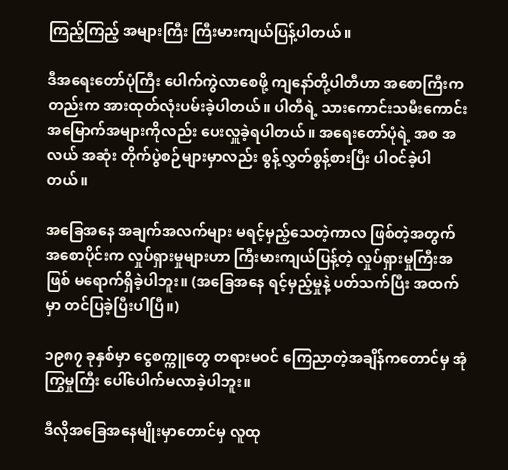ကြည့်ကြည့် အများကြီး ကြီးမားကျယ်ပြန့်ပါတယ်။

ဒီအရေးတော်ပုံကြီး ပေါက်ကွဲလာစေဖို့ ကျနော်တို့ပါတီဟာ အစောကြီးကတည်းက အားထုတ်လုံးပမ်းခဲ့ပါတယ်။ ပါတီရဲ့ သားကောင်းသမီးကောင်း အမြောက်အများကိုလည်း ပေးလှူခဲ့ရပါတယ်။ အရေးတော်ပုံရဲ့ အစ အလယ် အဆုံး တိုက်ပွဲစဉ်များမှာလည်း စွန့်လွှတ်စွန့်စားပြီး ပါဝင်ခဲ့ပါတယ်။

အခြေအနေ အချက်အလက်များ မရင့်မှည့်သေတဲ့ကာလ ဖြစ်တဲ့အတွက် အစောပိုင်းက လှုပ်ရှားမှုများဟာ ကြီးမားကျယ်ပြန့်တဲ့ လှုပ်ရှားမှုကြီးအဖြစ် မရောက်ရှိခဲ့ပါဘူး။ (အခြေအနေ ရင့်မှည့်မှုနဲ့ ပတ်သက်ပြီး အထက်မှာ တင်ပြခဲ့ပြီးပါပြီ။)

၁၉၈၇ ခုနှစ်မှာ ငွေစက္ကူတွေ တရားမဝင် ကြေညာတဲ့အချိန်ကတောင်မှ အုံကြွမှုကြီး ပေါ်ပေါက်မလာခဲ့ပါဘူး။

ဒီလိုအခြေအနေမျိုးမှာတောင်မှ လူထု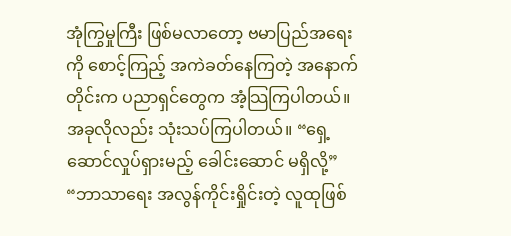အုံကြွမှုကြီး ဖြစ်မလာတော့ ဗမာပြည်အရေးကို စောင့်ကြည့် အကဲခတ်နေကြတဲ့ အနောက်တိုင်းက ပညာရှင်တွေက အံ့သြကြပါတယ်။ အခုလိုလည်း သုံးသပ်ကြပါတယ်။ “ရှေ့ဆောင်လှုပ်ရှားမည့် ခေါင်းဆောင် မရှိလို့” “ဘာသာရေး အလွန်ကိုင်းရှိုင်းတဲ့ လူထုဖြစ်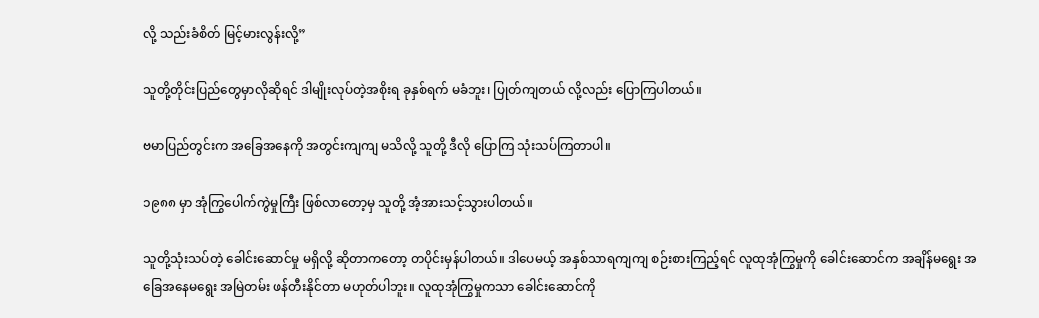လို့ သည်းခံစိတ် မြင့်မားလွန်းလို့”

သူတို့တိုင်းပြည်တွေမှာလိုဆိုရင် ဒါမျိုးလုပ်တဲ့အစိုးရ ခုနှစ်ရက် မခံဘူး၊ ပြုတ်ကျတယ် လို့လည်း ပြောကြပါတယ်။

ဗမာပြည်တွင်းက အခြေအနေကို အတွင်းကျကျ မသိလို့ သူတို့ ဒီလို ပြောကြ သုံးသပ်ကြတာပါ။

၁၉၈၈ မှာ အုံကြွပေါက်ကွဲမှုကြီး ဖြစ်လာတော့မှ သူတို့ အံ့အားသင့်သွားပါတယ်။

သူတို့သုံးသပ်တဲ့ ခေါင်းဆောင်မှု မရှိလို့ ဆိုတာကတော့ တပိုင်းမှန်ပါတယ်။ ဒါပေမယ့် အနှစ်သာရကျကျ စဉ်းစားကြည့်ရင် လူထုအုံကြွမှုကို ခေါင်းဆောင်က အချိန်မရွေး အခြေအနေမရွေး အမြဲတမ်း ဖန်တီးနိုင်တာ မဟုတ်ပါဘူး။ လူထုအုံကြွမှုကသာ ခေါင်းဆောင်ကို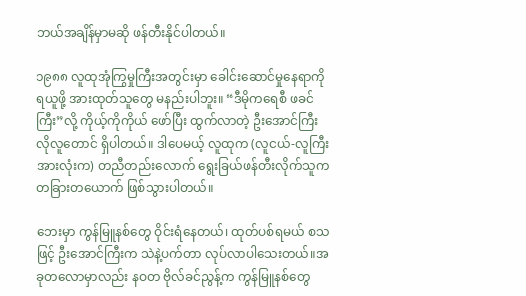ဘယ်အချိန်မှာမဆို ဖန်တီးနိုင်ပါတယ်။

၁၉၈၈ လူထုအုံကြွမှုကြီးအတွင်းမှာ ခေါင်းဆောင်မှုနေရာကို ရယူဖို့ အားထုတ်သူတွေ မနည်းပါဘူး။ “ဒီမိုကရေစီ ဖခင်ကြီး”လို့ ကိုယ့်ကိုကိုယ် ဖော်ပြီး ထွက်လာတဲ့ ဦးအောင်ကြီး လိုလူတောင် ရှိပါတယ်။ ဒါပေမယ့် လူထုက (လူငယ်-လူကြီး အားလုံးက) တညီတည်းလောက် ရွေးခြယ်ဖန်တီးလိုက်သူက တခြားတယောက် ဖြစ်သွားပါတယ်။

ဘေးမှာ ကွန်မြူနစ်တွေ ဝိုင်းရံနေတယ်၊ ထုတ်ပစ်ရမယ် စသဖြင့် ဦးအောင်ကြီးက သဲနဲ့ပက်တာ လုပ်လာပါသေးတယ်။အခုတလောမှာလည်း နဝတ ဗိုလ်ခင်ညွန့်က ကွန်မြူနစ်တွေ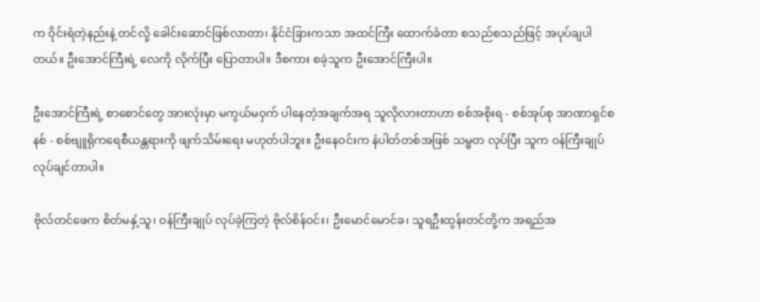က ဝိုင်းရံတဲ့နည်းနဲ့ တင်လို့ ခေါင်းဆောင်ဖြစ်လာတာ၊ နိုင်ငံခြားကသာ အထင်ကြီး ထောက်ခံတာ စသည်စသည်ဖြင့် အပုပ်ချပါတယ်။ ဦးအောင်ကြီးရဲ့ လေကို လိုက်ပြီး ပြောတာပါ။ ဒီစကား စခဲ့သူက ဦးအောင်ကြီးပါ။

ဦးအောင်ကြီးရဲ့ စာစောင်တွေ အားလုံးမှာ မကွယ်မဝှက် ပါနေတဲ့အချက်အရ သူလိုလားတာဟာ စစ်အစိုးရ - စစ်အုပ်စု အာဏာရှင်စနစ် - စစ်ဗျူရိုကရေစီယန္တရားကို ဖျက်သိမ်းရေး မဟုတ်ပါဘူး။ ဦးနေဝင်းက နံပါတ်တစ်အဖြစ် သမ္မတ လုပ်ပြီး သူက ဝန်ကြီးချုပ် လုပ်ချင်တာပါ။

ဗိုလ်တင်ဖေက စိတ်မနှံ့သူ၊ ဝန်ကြီးချုပ် လုပ်ခဲ့ကြတဲ့ ဗိုလ်စိန်ဝင်း၊ ဦးမောင်မောင်ခ၊ သူရဦးထွန်းတင်တို့က အရည်အ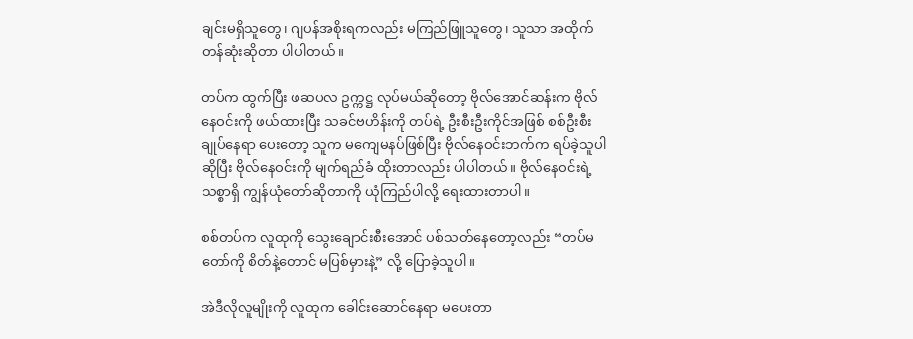ချင်းမရှိသူတွေ၊ ဂျပန်အစိုးရကလည်း မကြည်ဖြူသူတွေ၊ သူသာ အထိုက်တန်ဆုံးဆိုတာ ပါပါတယ်။

တပ်က ထွက်ပြီး ဖဆပလ ဥက္ကဋ္ဌ လုပ်မယ်ဆိုတော့ ဗိုလ်အောင်ဆန်းက ဗိုလ်နေဝင်းကို ဖယ်ထားပြီး သခင်ဗဟိန်းကို တပ်ရဲ့ ဦးစီးဦးကိုင်အဖြစ် စစ်ဦးစီးချုပ်နေရာ ပေးတော့ သူက မကျေမနပ်ဖြစ်ပြီး ဗိုလ်နေဝင်းဘက်က ရပ်ခဲ့သူပါဆိုပြီး ဗိုလ်နေဝင်းကို မျက်ရည်ခံ ထိုးတာလည်း ပါပါတယ်။ ဗိုလ်နေဝင်းရဲ့ သစ္စာရှိ ကျွန်ယုံတော်ဆိုတာကို ယုံကြည်ပါလို့ ရေးထားတာပါ။

စစ်တပ်က လူထုကို သွေးချောင်းစီးအောင် ပစ်သတ်နေတော့လည်း “တပ်မတော်ကို စိတ်နဲ့တောင် မပြစ်မှားနဲ့” လို့ ပြောခဲ့သူပါ။

အဲဒီလိုလူမျိုးကို လူထုက ခေါင်းဆောင်နေရာ မပေးတာ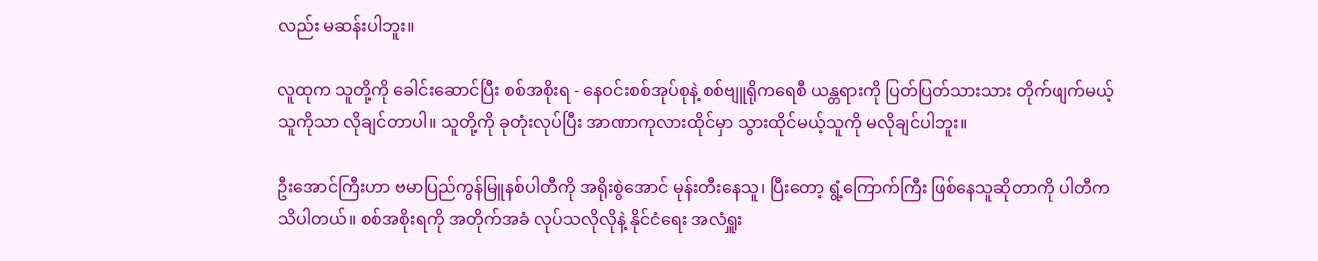လည်း မဆန်းပါဘူး။

လူထုက သူတို့ကို ခေါင်းဆောင်ပြီး စစ်အစိုးရ - နေဝင်းစစ်အုပ်စုနဲ့ စစ်ဗျူရိုကရေစီ ယန္တရားကို ပြတ်ပြတ်သားသား တိုက်ဖျက်မယ့်သူကိုသာ လိုချင်တာပါ။ သူတို့ကို ခုတုံးလုပ်ပြီး အာဏာကုလားထိုင်မှာ သွားထိုင်မယ့်သူကို မလိုချင်ပါဘူး။

ဦးအောင်ကြီးဟာ ဗမာပြည်ကွန်မြူနစ်ပါတီကို အရိုးစွဲအောင် မုန်းတီးနေသူ၊ ပြီးတော့ ရွံ့ကြောက်ကြီး ဖြစ်နေသူဆိုတာကို ပါတီက သိပါတယ်။ စစ်အစိုးရကို အတိုက်အခံ လုပ်သလိုလိုနဲ့ နိုင်ငံရေး အလံရှူး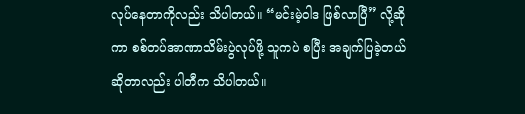လုပ်နေတာကိုလည်း သိပါတယ်။ “မင်းမဲ့ဝါဒ ဖြစ်လာပြီ” လို့ဆိုကာ စစ်တပ်အာဏာသိမ်းပွဲလုပ်ဖို့ သူကပဲ စပြီး အချက်ပြခဲ့တယ်ဆိုတာလည်း ပါတီက သိပါတယ်။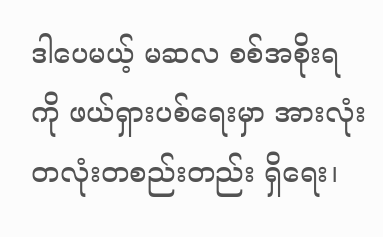ဒါပေမယ့် မဆလ စစ်အစိုးရကို ဖယ်ရှားပစ်ရေးမှာ အားလုံး တလုံးတစည်းတည်း ရှိရေး၊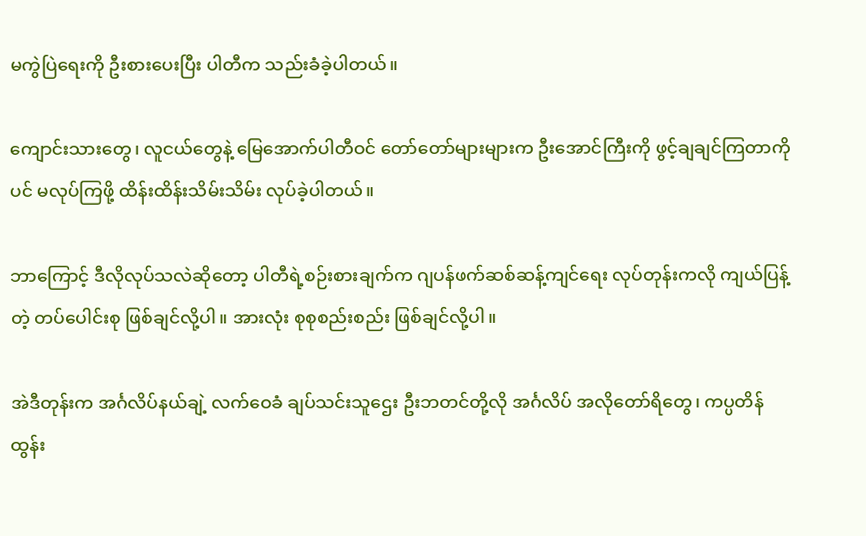မကွဲပြဲရေးကို ဦးစားပေးပြီး ပါတီက သည်းခံခဲ့ပါတယ်။

ကျောင်းသားတွေ၊ လူငယ်တွေနဲ့ မြေအောက်ပါတီဝင် တော်တော်များများက ဦးအောင်ကြီးကို ဖွင့်ချချင်ကြတာကိုပင် မလုပ်ကြဖို့ ထိန်းထိန်းသိမ်းသိမ်း လုပ်ခဲ့ပါတယ်။

ဘာကြောင့် ဒီလိုလုပ်သလဲဆိုတော့ ပါတီရဲ့စဉ်းစားချက်က ဂျပန်ဖက်ဆစ်ဆန့်ကျင်ရေး လုပ်တုန်းကလို ကျယ်ပြန့်တဲ့ တပ်ပေါင်းစု ဖြစ်ချင်လို့ပါ။ အားလုံး စုစုစည်းစည်း ဖြစ်ချင်လို့ပါ။

အဲဒီတုန်းက အင်္ဂလိပ်နယ်ချဲ့ လက်ဝေခံ ချပ်သင်းသူဌေး ဦးဘတင်တို့လို အင်္ဂလိပ် အလိုတော်ရိတွေ၊ ကပ္ပတိန် ထွန်း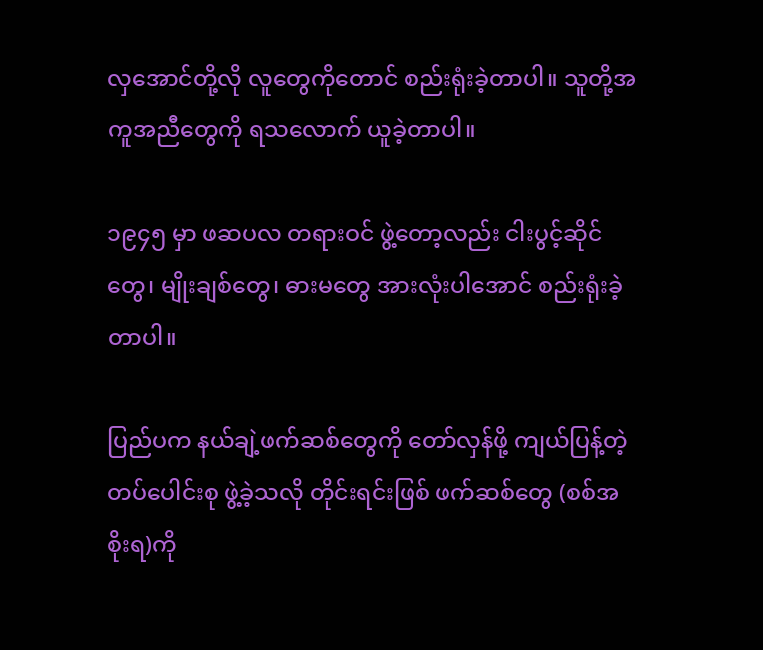လှအောင်တို့လို လူတွေကိုတောင် စည်းရုံးခဲ့တာပါ။ သူတို့အကူအညီတွေကို ရသလောက် ယူခဲ့တာပါ။

၁၉၄၅ မှာ ဖဆပလ တရားဝင် ဖွဲ့တော့လည်း ငါးပွင့်ဆိုင်တွေ၊ မျိုးချစ်တွေ၊ ဓားမတွေ အားလုံးပါအောင် စည်းရုံးခဲ့တာပါ။

ပြည်ပက နယ်ချဲ့ဖက်ဆစ်တွေကို တော်လှန်ဖို့ ကျယ်ပြန့်တဲ့ တပ်ပေါင်းစု ဖွဲ့ခဲ့သလို တိုင်းရင်းဖြစ် ဖက်ဆစ်တွေ (စစ်အစိုးရ)ကို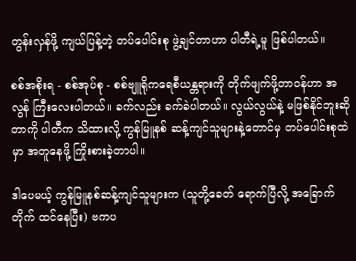တွန်းလှန်ဖို့ ကျယ်ပြန့်တဲ့ တပ်ပေါင်းစု ဖွဲ့ချင်တာဟာ ပါတီရဲ့မူ ဖြစ်ပါတယ်။

စစ်အစိုးရ - စစ်အုပ်စု - စစ်ဗျူရိုကရေစီယန္တရားကို တိုက်ဖျက်ဖို့တာဝန်ဟာ အလွန် ကြီးလေးပါတယ်။ ခက်လည်း ခက်ခဲပါတယ်။ လွယ်လွယ်နဲ့ မဖြစ်နိုင်ဘူးဆိုတာကို ပါတီက သိထားလို့ ကွန်မြူနစ် ဆန့်ကျင်သူများနဲ့တောင်မှ တပ်ပေါင်းစုထဲမှာ အတူနေဖို့ ကြိုးစားခဲ့တာပါ။

ဒါပေမယ့် ကွန်မြူနစ်ဆန့်ကျင်သူများက (သူတို့ခေတ် ရောက်ပြီလို့ အခြောက်တိုက် ထင်နေပြီး) ဗကပ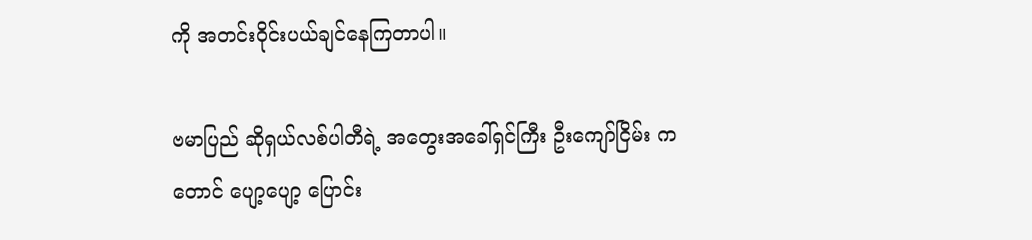ကို အတင်းဝိုင်းပယ်ချင်နေကြတာပါ။

ဗမာပြည် ဆိုရှယ်လစ်ပါတီရဲ့ အတွေးအခေါ်ရှင်ကြီး ဦးကျော်ငြိမ်း ကတောင် ပျော့ပျော့ ပြောင်း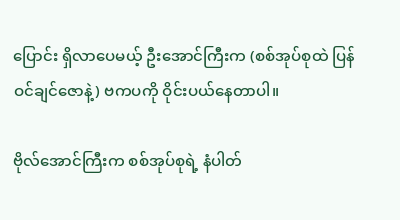ပြောင်း ရှိလာပေမယ့် ဦးအောင်ကြီးက (စစ်အုပ်စုထဲ ပြန်ဝင်ချင်ဇောနဲ့) ဗကပကို ဝိုင်းပယ်နေတာပါ။

ဗိုလ်အောင်ကြီးက စစ်အုပ်စုရဲ့ နံပါတ်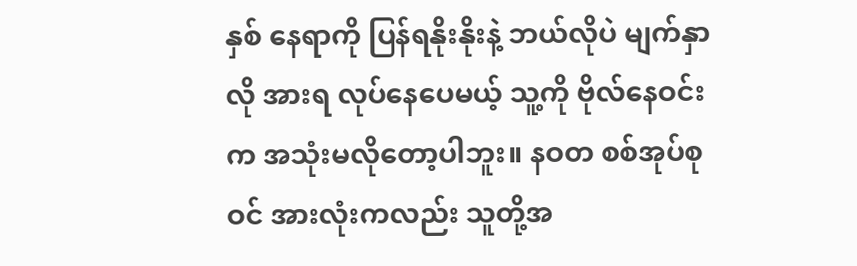နှစ် နေရာကို ပြန်ရနိုးနိုးနဲ့ ဘယ်လိုပဲ မျက်နှာလို အားရ လုပ်နေပေမယ့် သူ့ကို ဗိုလ်နေဝင်းက အသုံးမလိုတော့ပါဘူး။ နဝတ စစ်အုပ်စုဝင် အားလုံးကလည်း သူတို့အ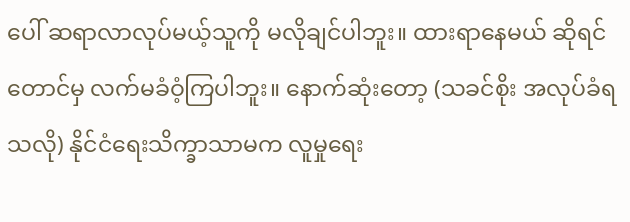ပေါ် ဆရာလာလုပ်မယ့်သူကို မလိုချင်ပါဘူး။ ထားရာနေမယ် ဆိုရင်တောင်မှ လက်မခံဝံ့ကြပါဘူး။ နောက်ဆုံးတော့ (သခင်စိုး အလုပ်ခံရသလို) နိုင်ငံရေးသိက္ခာသာမက လူမှုရေး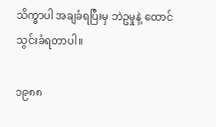သိက္ခာပါ အချခံရပြီးမှ ဘဲဥမှုနဲ့ ထောင်သွင်းခံရတာပါ။

၁၉၈၈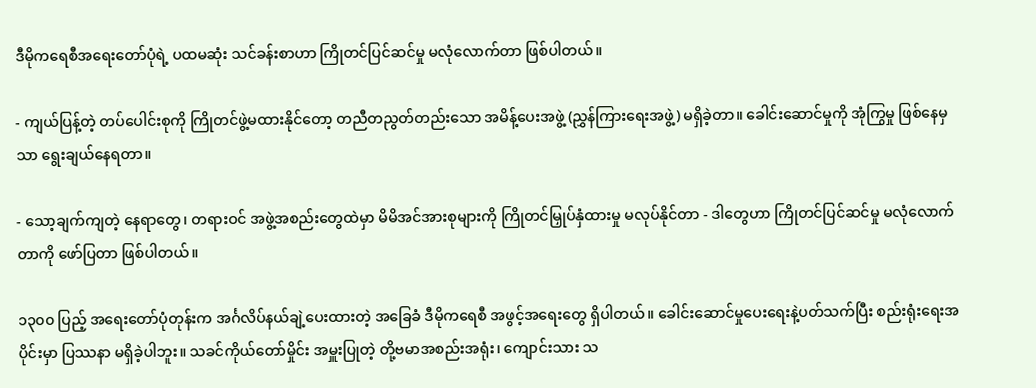ဒီမိုကရေစီအရေးတော်ပုံရဲ့ ပထမဆုံး သင်ခန်းစာဟာ ကြိုတင်ပြင်ဆင်မှု မလုံလောက်တာ ဖြစ်ပါတယ်။

- ကျယ်ပြန့်တဲ့ တပ်ပေါင်းစုကို ကြိုတင်ဖွဲ့မထားနိုင်တော့ တညီတညွတ်တည်းသော အမိန့်ပေးအဖွဲ့ (ညွှန်ကြားရေးအဖွဲ့) မရှိခဲ့တာ။ ခေါင်းဆောင်မှုကို အုံကြွမှု ဖြစ်နေမှသာ ရွေးချယ်နေရတာ။

- သော့ချက်ကျတဲ့ နေရာတွေ၊ တရားဝင် အဖွဲ့အစည်းတွေထဲမှာ မိမိအင်အားစုများကို ကြိုတင်မြှုပ်နှံထားမှု မလုပ်နိုင်တာ - ဒါတွေဟာ ကြိုတင်ပြင်ဆင်မှု မလုံလောက်တာကို ဖော်ပြတာ ဖြစ်ပါတယ်။

၁၃၀၀ ပြည့် အရေးတော်ပုံတုန်းက အင်္ဂလိပ်နယ်ချဲ့ပေးထားတဲ့ အခြေခံ ဒီမိုကရေစီ အဖွင့်အရေးတွေ ရှိပါတယ်။ ခေါင်းဆောင်မှုပေးရေးနဲ့ပတ်သက်ပြီး စည်းရုံးရေးအပိုင်းမှာ ပြဿနာ မရှိခဲ့ပါဘူး။ သခင်ကိုယ်တော်မှိုင်း အမှူးပြုတဲ့ တို့ဗမာအစည်းအရုံး၊ ကျောင်းသား သ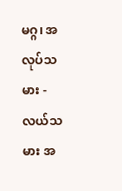မဂ္ဂ၊ အလုပ်သမား - လယ်သမား အ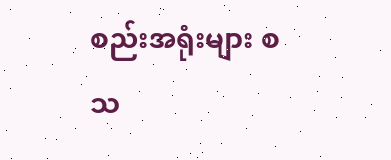စည်းအရုံးများ စသ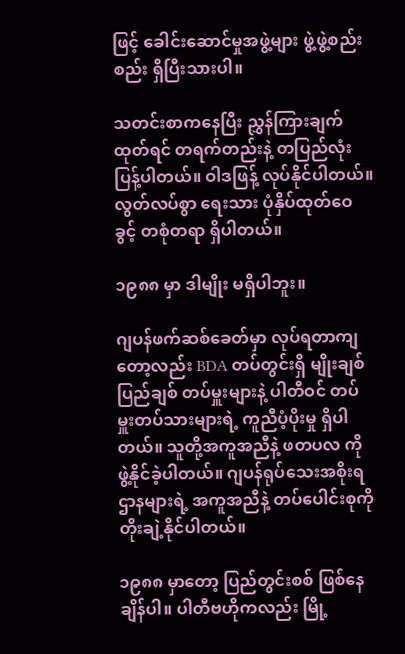ဖြင့် ခေါင်းဆောင်မှုအဖွဲ့များ ဖွဲ့ဖွဲ့စည်းစည်း ရှိပြီးသားပါ။

သတင်းစာကနေပြီး ညွှန်ကြားချက်ထုတ်ရင် တရက်တည်းနဲ့ တပြည်လုံး ပြန့်ပါတယ်။ ဝါဒဖြန့် လုပ်နိုင်ပါတယ်။ လွတ်လပ်စွာ ရေးသား ပုံနှိပ်ထုတ်ဝေခွင့် တစုံတရာ ရှိပါတယ်။

၁၉၈၈ မှာ ဒါမျိုး မရှိပါဘူး။

ဂျပန်ဖက်ဆစ်ခေတ်မှာ လုပ်ရတာကျတော့လည်း BDA တပ်တွင်းရှိ မျိုးချစ်ပြည်ချစ် တပ်မှူးများနဲ့ ပါတီဝင် တပ်မှူးတပ်သားများရဲ့ ကူညီပံ့ပိုးမှု ရှိပါတယ်။ သူတို့အကူအညီနဲ့ ဖတပလ ကို ဖွဲ့နိုင်ခဲ့ပါတယ်။ ဂျပန်ရုပ်သေးအစိုးရ ဌာနများရဲ့ အကူအညီနဲ့ တပ်ပေါင်းစုကို တိုးချဲ့နိုင်ပါတယ်။

၁၉၈၈ မှာတော့ ပြည်တွင်းစစ် ဖြစ်နေချိန်ပါ။ ပါတီဗဟိုကလည်း မြို့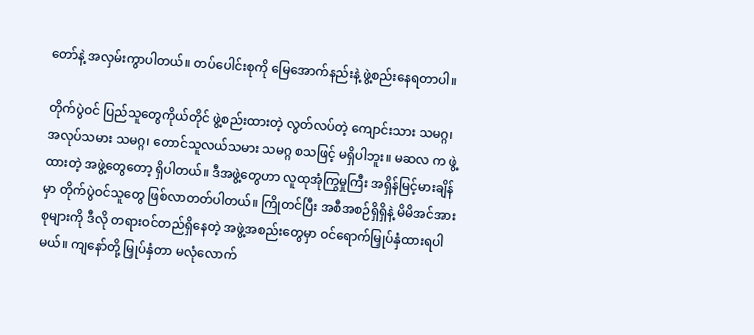တော်နဲ့ အလှမ်းကွာပါတယ်။ တပ်ပေါင်းစုကို မြေအောက်နည်းနဲ့ ဖွဲ့စည်းနေရတာပါ။

တိုက်ပွဲဝင် ပြည်သူတွေကိုယ်တိုင် ဖွဲ့စည်းထားတဲ့ လွတ်လပ်တဲ့ ကျောင်းသား သမဂ္ဂ၊ အလုပ်သမား သမဂ္ဂ၊ တောင်သူလယ်သမား သမဂ္ဂ စသဖြင့် မရှိပါဘူး။ မဆလ က ဖွဲ့ထားတဲ့ အဖွဲ့တွေတော့ ရှိပါတယ်။ ဒီအဖွဲ့တွေဟာ လူထုအုံကြွမှုကြီး အရှိန်မြင့်မားချိန်မှာ တိုက်ပွဲဝင်သူတွေ ဖြစ်လာတတ်ပါတယ်။ ကြိုတင်ပြီး အစီအစဉ်ရှိရှိနဲ့ မိမိအင်အားစုများကို ဒီလို တရားဝင်တည်ရှိနေတဲ့ အဖွဲ့အစည်းတွေမှာ ဝင်ရောက်မြှုပ်နှံထားရပါမယ်။ ကျနော်တို့ မြှုပ်နှံတာ မလုံလောက်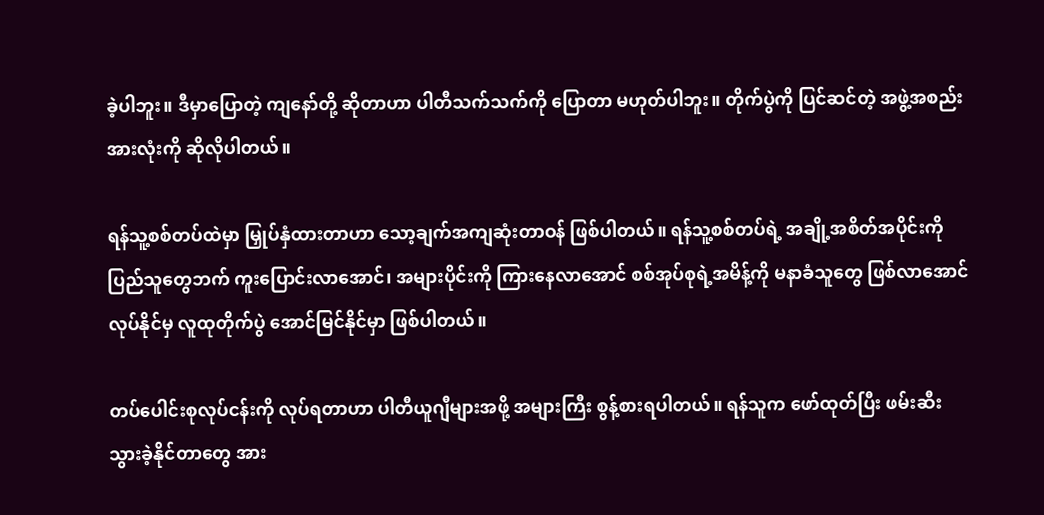ခဲ့ပါဘူး။ ဒီမှာပြောတဲ့ ကျနော်တို့ ဆိုတာဟာ ပါတီသက်သက်ကို ပြောတာ မဟုတ်ပါဘူး။ တိုက်ပွဲကို ပြင်ဆင်တဲ့ အဖွဲ့အစည်းအားလုံးကို ဆိုလိုပါတယ်။

ရန်သူ့စစ်တပ်ထဲမှာ မြှုပ်နှံထားတာဟာ သော့ချက်အကျဆုံးတာဝန် ဖြစ်ပါတယ်။ ရန်သူ့စစ်တပ်ရဲ့ အချို့အစိတ်အပိုင်းကို ပြည်သူတွေဘက် ကူးပြောင်းလာအောင်၊ အများပိုင်းကို ကြားနေလာအောင် စစ်အုပ်စုရဲ့အမိန့်ကို မနာခံသူတွေ ဖြစ်လာအောင် လုပ်နိုင်မှ လူထုတိုက်ပွဲ အောင်မြင်နိုင်မှာ ဖြစ်ပါတယ်။

တပ်ပေါင်းစုလုပ်ငန်းကို လုပ်ရတာဟာ ပါတီယူဂျီများအဖို့ အများကြီး စွန့်စားရပါတယ်။ ရန်သူက ဖော်ထုတ်ပြီး ဖမ်းဆီးသွားခဲ့နိုင်တာတွေ အား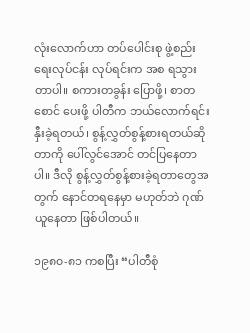လုံးလောက်ဟာ တပ်ပေါင်းစု ဖွဲ့စည်းရေးလုပ်ငန်း လုပ်ရင်းက အစ ရသွားတာပါ။ စကားတခွန်း ပြောဖို့၊ စာတစောင် ပေးဖို့ ပါတီက ဘယ်လောက်ရင်းနှီးခဲ့ရတယ်၊ စွန့်လွှတ်စွန့်စားရတယ်ဆိုတာကို ပေါ်လွင်အောင် တင်ပြနေတာပါ။ ဒီလို စွန့်လွှတ်စွန့်စားခဲ့ရတာတွေအတွက် နောင်တရနေမှာ မဟုတ်ဘဲ ဂုဏ်ယူနေတာ ဖြစ်ပါတယ်။

၁၉၈၀-၈၁ ကစပြီး “ပါတီစုံ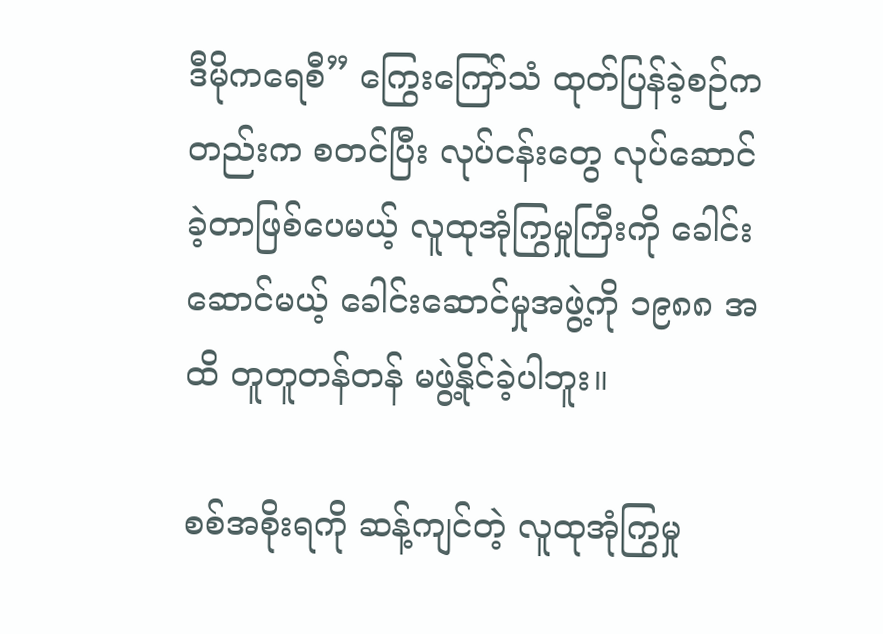ဒီမိုကရေစီ” ကြွေးကြော်သံ ထုတ်ပြန်ခဲ့စဉ်ကတည်းက စတင်ပြီး လုပ်ငန်းတွေ လုပ်ဆောင်ခဲ့တာဖြစ်ပေမယ့် လူထုအုံကြွမှုကြီးကို ခေါင်းဆောင်မယ့် ခေါင်းဆောင်မှုအဖွဲ့ကို ၁၉၈၈ အထိ တူတူတန်တန် မဖွဲ့နိုင်ခဲ့ပါဘူး။

စစ်အစိုးရကို ဆန့်ကျင်တဲ့ လူထုအုံကြွမှု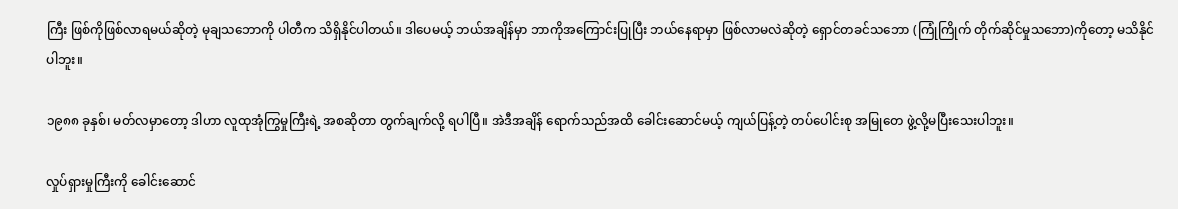ကြီး ဖြစ်ကိုဖြစ်လာရမယ်ဆိုတဲ့ မုချသဘောကို ပါတီက သိရှိနိုင်ပါတယ်။ ဒါပေမယ့် ဘယ်အချိန်မှာ ဘာကိုအကြောင်းပြုပြီး ဘယ်နေရာမှာ ဖြစ်လာမလဲဆိုတဲ့ ရှောင်တခင်သဘော (ကြုံကြိုက် တိုက်ဆိုင်မှုသဘော)ကိုတော့ မသိနိုင်ပါဘူး။

၁၉၈၈ ခုနှစ်၊ မတ်လမှာတော့ ဒါဟာ လူထုအုံကြွမှုကြီးရဲ့ အစဆိုတာ တွက်ချက်လို့ ရပါပြီ။ အဲဒီအချိန် ရောက်သည်အထိ ခေါင်းဆောင်မယ့် ကျယ်ပြန့်တဲ့ တပ်ပေါင်းစု အမြုတေ ဖွဲ့လို့မပြီးသေးပါဘူး။

လှုပ်ရှားမှုကြီးကို ခေါင်းဆောင်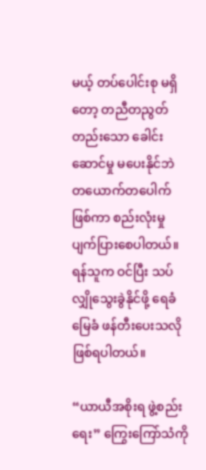မယ့် တပ်ပေါင်းစု မရှိတော့ တညီတညွတ်တည်းသော ခေါင်းဆောင်မှု မပေးနိုင်ဘဲ တယောက်တပေါက်ဖြစ်ကာ စည်းလုံးမှု ပျက်ပြားစေပါတယ်။ ရန်သူက ဝင်ပြီး သပ်လျှိုသွေးခွဲနိုင်ဖို့ ရေခံမြေခံ ဖန်တီးပေးသလို ဖြစ်ရပါတယ်။

“ယာယီအစိုးရ ဖွဲ့စည်းရေး” ကြွေးကြော်သံကို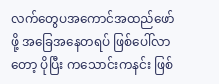လက်တွေပအကောင်အထည်ဖော်ဖို့ အခြေအနေတရပ် ဖြစ်ပေါ်လာတော့ ပိုပြီး ကသောင်းကနင်း ဖြစ်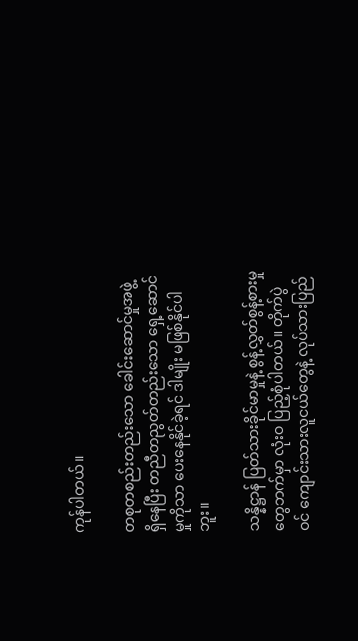ကုန်ပါတယ်။

တစုတစည်းတည်းသော ခေါင်းဆောင်မှုအဖွဲ့ ရှိနေပြီး တညီတညွတ်တည်းသော ရှေ့ဆောင်မှုကိုသာ ပေးနေနိုင်ခဲ့ရင် ဒါမျိုး မဖြစ်နိုင်ပါဘူး။

သန္နိဋ္ဌာန် ပြတ်သားခိုင်မာမှုနဲ့ စွန့်လွှတ်စွန့်စားမှုတွေဘက်မှာ လုံးဝ ပြည့်စုံပါတယ်။ တိုက်ပွဲဝင် ကျောင်းသားလူငယ်တွေနဲ့ လုပ်သားပြည်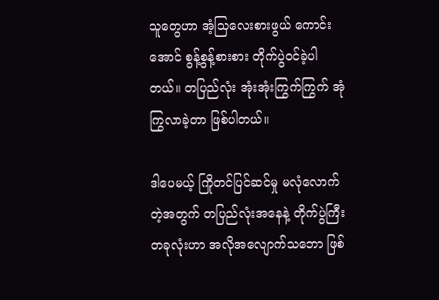သူတွေဟာ အံ့သြလေးစားဖွယ် ကောင်းအောင် စွန့်စွန့်စားစား တိုက်ပွဲဝင်ခဲ့ပါတယ်။ တပြည်လုံး အုံးအုံးကြွက်ကြွက် အုံကြွလာခဲ့တာ ဖြစ်ပါတယ်။

ဒါပေမယ့် ကြိုတင်ပြင်ဆင်မှု မလုံလောက်တဲ့အတွက် တပြည်လုံးအနေနဲ့ တိုက်ပွဲကြီး တခုလုံးဟာ အလိုအလျောက်သဘော ဖြစ်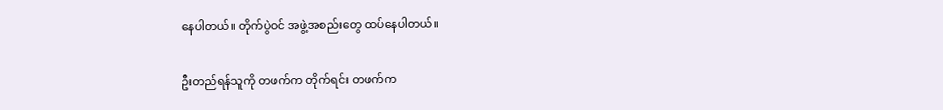နေပါတယ်။ တိုက်ပွဲဝင် အဖွဲ့အစည်းတွေ ထပ်နေပါတယ်။

ဦးတည်ရန်သူကို တဖက်က တိုက်ရင်း တဖက်က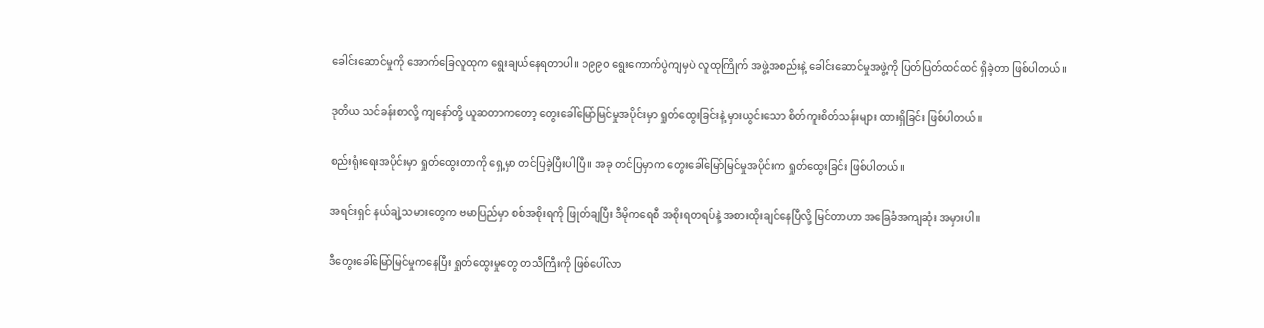ခေါင်းဆောင်မှုကို အောက်ခြေလူထုက ရွေးချယ်နေရတာပါ။ ၁၉၉၀ ရွေးကောက်ပွဲကျမှပဲ လူထုကြိုက် အဖွဲ့အစည်းနဲ့ ခေါင်းဆောင်မှုအဖွဲ့ကို ပြတ်ပြတ်ထင်ထင် ရှိခဲ့တာ ဖြစ်ပါတယ်။

ဒုတိယ သင်ခန်းစာလို့ ကျနော်တို့ ယူဆတာကတော့ တွေးခေါ်မြော်မြင်မှုအပိုင်းမှာ ရှုတ်ထွေးခြင်းနဲ့ မှားယွင်းသော စိတ်ကူးစိတ်သန်းများ ထားရှိခြင်း ဖြစ်ပါတယ်။

စည်းရုံးရေးအပိုင်းမှာ ရှုတ်ထွေးတာကို ရှေ့မှာ တင်ပြခဲ့ပြီးပါပြီ။ အခု တင်ပြမှာက တွေးခေါ်မြော်မြင်မှုအပိုင်းက ရှုတ်ထွေးခြင်း ဖြစ်ပါတယ်။

အရင်းရှင် နယ်ချဲ့သမားတွေက ဗမာပြည်မှာ စစ်အစိုးရကို ဖြုတ်ချပြီး ဒီမိုကရေစီ အစိုးရတရပ်နဲ့ အစားထိုးချင်နေပြီလို့ မြင်တာဟာ အခြေခံအကျဆုံး အမှားပါ။

ဒီတွေးခေါ်မြော်မြင်မှုကနေပြီး ရှုတ်ထွေးမှုတွေ တသီကြီးကို ဖြစ်ပေါ်လာ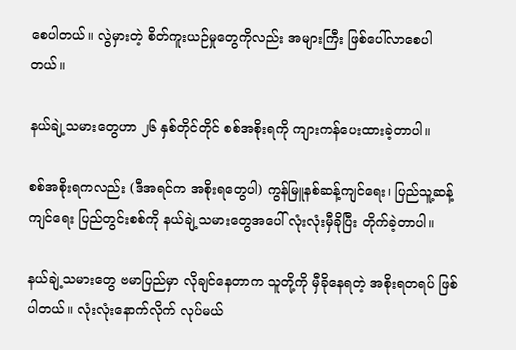စေပါတယ်။ လွဲမှားတဲ့ စိတ်ကူးယဉ်မှုတွေကိုလည်း အများကြီး ဖြစ်ပေါ်လာစေပါတယ်။

နယ်ချဲ့သမားတွေဟာ ၂၆ နှစ်တိုင်တိုင် စစ်အစိုးရကို ကျားကန်ပေးထားခဲ့တာပါ။

စစ်အစိုးရကလည်း (ဒီအရင်က အစိုးရတွေပါ) ကွန်မြူနစ်ဆန့်ကျင်ရေး၊ ပြည်သူ့ဆန့်ကျင်ရေး ပြည်တွင်းစစ်ကို နယ်ချဲ့သမားတွေအပေါ် လုံးလုံးမှီခိုပြီး တိုက်ခဲ့တာပါ။

နယ်ချဲ့သမားတွေ ဗမာပြည်မှာ လိုချင်နေတာက သူတို့ကို မှီခိုနေရတဲ့ အစိုးရတရပ် ဖြစ်ပါတယ်။ လုံးလုံးနောက်လိုက် လုပ်မယ်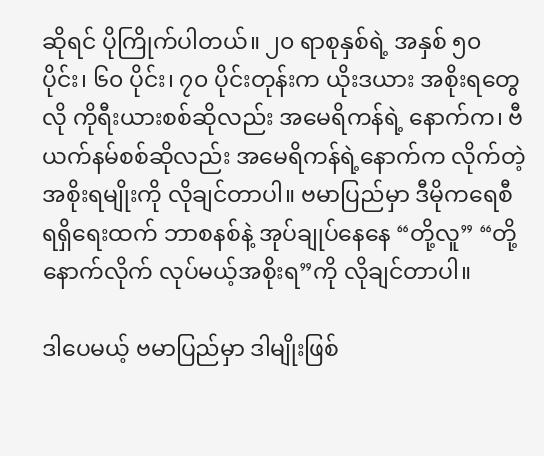ဆိုရင် ပိုကြိုက်ပါတယ်။ ၂၀ ရာစုနှစ်ရဲ့ အနှစ် ၅၀ ပိုင်း၊ ၆၀ ပိုင်း၊ ၇၀ ပိုင်းတုန်းက ယိုးဒယား အစိုးရတွေလို ကိုရီးယားစစ်ဆိုလည်း အမေရိကန်ရဲ့ နောက်က၊ ဗီယက်နမ်စစ်ဆိုလည်း အမေရိကန်ရဲ့နောက်က လိုက်တဲ့ အစိုးရမျိုးကို လိုချင်တာပါ။ ဗမာပြည်မှာ ဒီမိုကရေစီ ရရှိရေးထက် ဘာစနစ်နဲ့ အုပ်ချုပ်နေနေ “တို့လူ” “တို့နောက်လိုက် လုပ်မယ့်အစိုးရ”ကို လိုချင်တာပါ။

ဒါပေမယ့် ဗမာပြည်မှာ ဒါမျိုးဖြစ်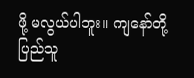ဖို့ မလွယ်ပါဘူး။ ကျနော်တို့ ပြည်သူ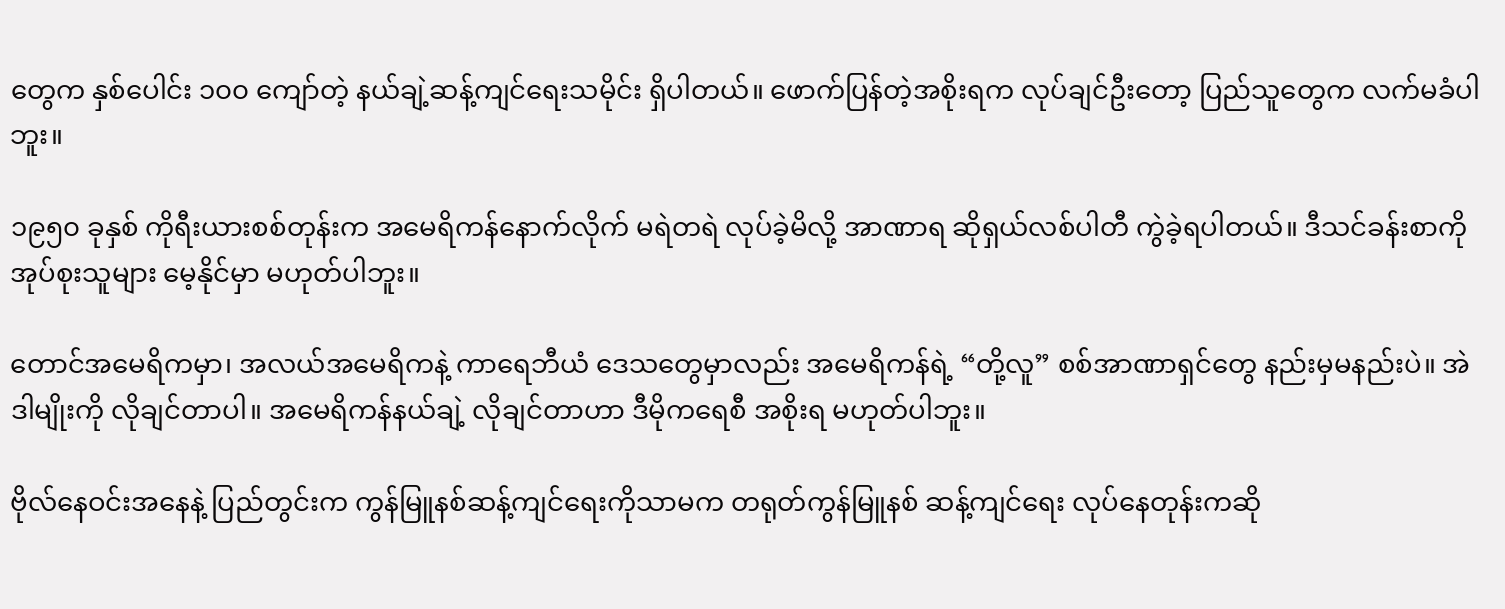တွေက နှစ်ပေါင်း ၁၀၀ ကျော်တဲ့ နယ်ချဲ့ဆန့်ကျင်ရေးသမိုင်း ရှိပါတယ်။ ဖောက်ပြန်တဲ့အစိုးရက လုပ်ချင်ဦးတော့ ပြည်သူတွေက လက်မခံပါဘူး။

၁၉၅၀ ခုနှစ် ကိုရီးယားစစ်တုန်းက အမေရိကန်နောက်လိုက် မရဲတရဲ လုပ်ခဲ့မိလို့ အာဏာရ ဆိုရှယ်လစ်ပါတီ ကွဲခဲ့ရပါတယ်။ ဒီသင်ခန်းစာကို အုပ်စုးသူများ မေ့နိုင်မှာ မဟုတ်ပါဘူး။

တောင်အမေရိကမှာ၊ အလယ်အမေရိကနဲ့ ကာရေဘီယံ ဒေသတွေမှာလည်း အမေရိကန်ရဲ့ “တို့လူ” စစ်အာဏာရှင်တွေ နည်းမှမနည်းပဲ။ အဲဒါမျိုးကို လိုချင်တာပါ။ အမေရိကန်နယ်ချဲ့ လိုချင်တာဟာ ဒီမိုကရေစီ အစိုးရ မဟုတ်ပါဘူး။

ဗိုလ်နေဝင်းအနေနဲ့ ပြည်တွင်းက ကွန်မြူနစ်ဆန့်ကျင်ရေးကိုသာမက တရုတ်ကွန်မြူနစ် ဆန့်ကျင်ရေး လုပ်နေတုန်းကဆို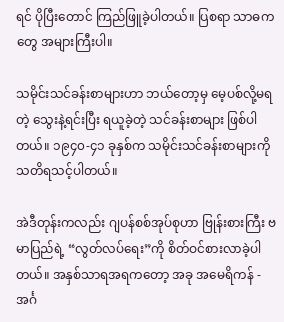ရင် ပိုပြီးတောင် ကြည်ဖြူခဲ့ပါတယ်။ ပြစရာ သာဓကတွေ အများကြီးပါ။

သမိုင်းသင်ခန်းစာများဟာ ဘယ်တော့မှ မေ့ပစ်လို့မရတဲ့ သွေးနဲ့ရင်းပြီး ရယူခဲ့တဲ့ သင်ခန်းစာများ ဖြစ်ပါတယ်။ ၁၉၄၀-၄၁ ခုနှစ်က သမိုင်းသင်ခန်းစာများကို သတိရသင့်ပါတယ်။

အဲဒီတုန်းကလည်း ဂျပန်စစ်အုပ်စုဟာ ဗြုန်းစားကြီး ဗမာပြည်ရဲ့ “လွတ်လပ်ရေး”ကို စိတ်ဝင်စားလာခဲ့ပါတယ်။ အနှစ်သာရအရကတော့ အခု အမေရိကန် - အင်္ဂ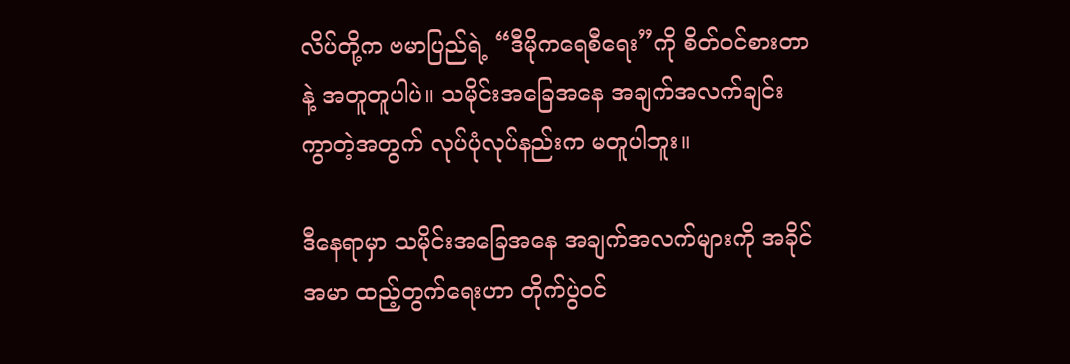လိပ်တို့က ဗမာပြည်ရဲ့ “ဒီမိုကရေစီရေး”ကို စိတ်ဝင်စားတာနဲ့ အတူတူပါပဲ။ သမိုင်းအခြေအနေ အချက်အလက်ချင်း ကွာတဲ့အတွက် လုပ်ပုံလုပ်နည်းက မတူပါဘူး။

ဒီနေရာမှာ သမိုင်းအခြေအနေ အချက်အလက်များကို အခိုင်အမာ ထည့်တွက်ရေးဟာ တိုက်ပွဲဝင်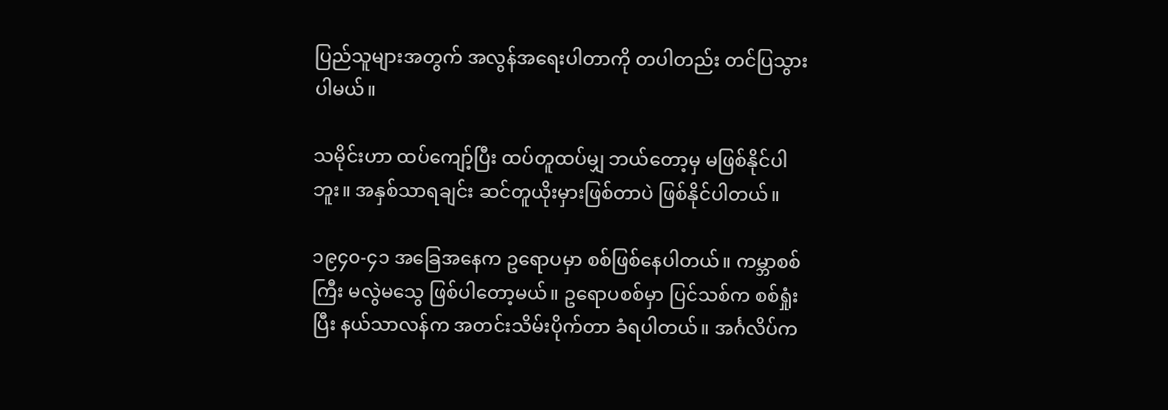ပြည်သူများအတွက် အလွန်အရေးပါတာကို တပါတည်း တင်ပြသွားပါမယ်။

သမိုင်းဟာ ထပ်ကျော့်ပြီး ထပ်တူထပ်မျှ ဘယ်တော့မှ မဖြစ်နိုင်ပါဘူး။ အနှစ်သာရချင်း ဆင်တူယိုးမှားဖြစ်တာပဲ ဖြစ်နိုင်ပါတယ်။

၁၉၄၀-၄၁ အခြေအနေက ဥရောပမှာ စစ်ဖြစ်နေပါတယ်။ ကမ္ဘာစစ်ကြီး မလွဲမသွေ ဖြစ်ပါတော့မယ်။ ဥရောပစစ်မှာ ပြင်သစ်က စစ်ရှုံးပြီး နယ်သာလန်က အတင်းသိမ်းပိုက်တာ ခံရပါတယ်။ အင်္ဂလိပ်က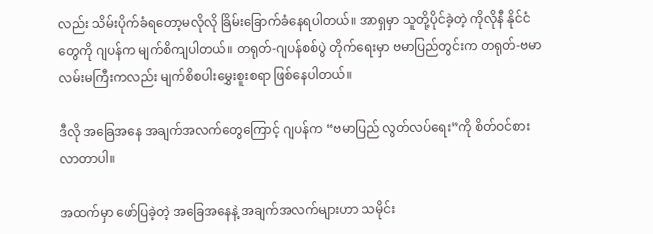လည်း သိမ်းပိုက်ခံရတော့မလိုလို ခြိမ်းခြောက်ခံနေရပါတယ်။ အာရှမှာ သူတို့ပိုင်ခဲ့တဲ့ ကိုလိုနီ နိုင်ငံတွေကို ဂျပန်က မျက်စိကျပါတယ်။ တရုတ်-ဂျပန်စစ်ပွဲ တိုက်ရေးမှာ ဗမာပြည်တွင်းက တရုတ်-ဗမာ လမ်းမကြီးကလည်း မျက်စိစပါးမွှေးစူးစရာ ဖြစ်နေပါတယ်။

ဒီလို အခြေအနေ အချက်အလက်တွေကြောင့် ဂျပန်က “ဗမာပြည် လွတ်လပ်ရေး”ကို စိတ်ဝင်စားလာတာပါ။

အထက်မှာ ဖော်ပြခဲ့တဲ့ အခြေအနေနဲ့ အချက်အလက်များဟာ သမိုင်း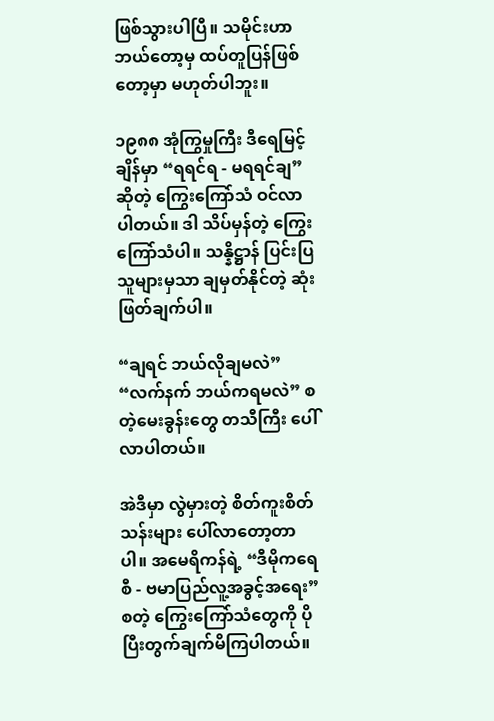ဖြစ်သွားပါပြီ။ သမိုင်းဟာ ဘယ်တော့မှ ထပ်တူပြန်ဖြစ်တော့မှာ မဟုတ်ပါဘူး။

၁၉၈၈ အုံကြွမှုကြီး ဒီရေမြင့်ချိန်မှာ “ရရင်ရ - မရရင်ချ” ဆိုတဲ့ ကြွေးကြော်သံ ဝင်လာပါတယ်။ ဒါ သိပ်မှန်တဲ့ ကြွေးကြော်သံပါ။ သန္နိဋ္ဌာန် ပြင်းပြသူများမှသာ ချမှတ်နိုင်တဲ့ ဆုံးဖြတ်ချက်ပါ။

“ချရင် ဘယ်လိုချမလဲ” “လက်နက် ဘယ်ကရမလဲ” စတဲ့မေးခွန်းတွေ တသီကြီး ပေါ်လာပါတယ်။

အဲဒီမှာ လွဲမှားတဲ့ စိတ်ကူးစိတ်သန်းများ ပေါ်လာတော့တာပါ။ အမေရိကန်ရဲ့ “ဒီမိုကရေစီ - ဗမာပြည်လူ့အခွင့်အရေး” စတဲ့ ကြွေးကြော်သံတွေကို ပိုပြီးတွက်ချက်မိကြပါတယ်။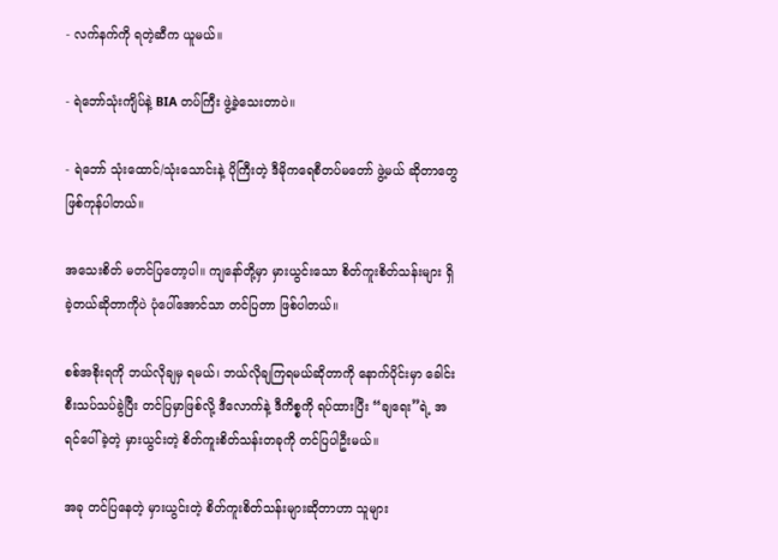- လက်နက်ကို ရတဲ့ဆီက ယူမယ်။

- ရဲဘော်သုံးကျိပ်နဲ့ BIA တပ်ကြီး ဖွဲ့ခဲ့သေးတာပဲ။

- ရဲဘော် သုံးထောင်/သုံးသောင်းနဲ့ ပိုကြီးတဲ့ ဒီမိုကရေစီတပ်မတော် ဖွဲ့မယ် ဆိုတာတွေ ဖြစ်ကုန်ပါတယ်။

အသေးစိတ် မတင်ပြတော့ပါ။ ကျနော်တို့မှာ မှားယွင်းသော စိတ်ကူးစိတ်သန်းများ ရှိခဲ့တယ်ဆိုတာကိုပဲ ပုံပေါ်အောင်သာ တင်ပြတာ ဖြစ်ပါတယ်။

စစ်အစိုးရကို ဘယ်လိုချမှ ရမယ်၊ ဘယ်လိုချကြရမယ်ဆိုတာကို နောက်ပိုင်းမှာ ခေါင်းစီးသပ်သပ်ခွဲပြီး တင်ပြမှာဖြစ်လို့ ဒီလောက်နဲ့ ဒီကိစ္စကို ရပ်ထားပြီး “ချရေး”ရဲ့ အရင်ပေါ်ခဲ့တဲ့ မှားယွင်းတဲ့ စိတ်ကူးစိတ်သန်းတခုကို တင်ပြပါဦးမယ်။

အခု တင်ပြနေတဲ့ မှားယွင်းတဲ့ စိတ်ကူးစိတ်သန်းများဆိုတာဟာ သူများ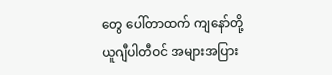တွေ ပေါ်တာထက် ကျနော်တို့ ယူဂျီပါတီဝင် အများအပြား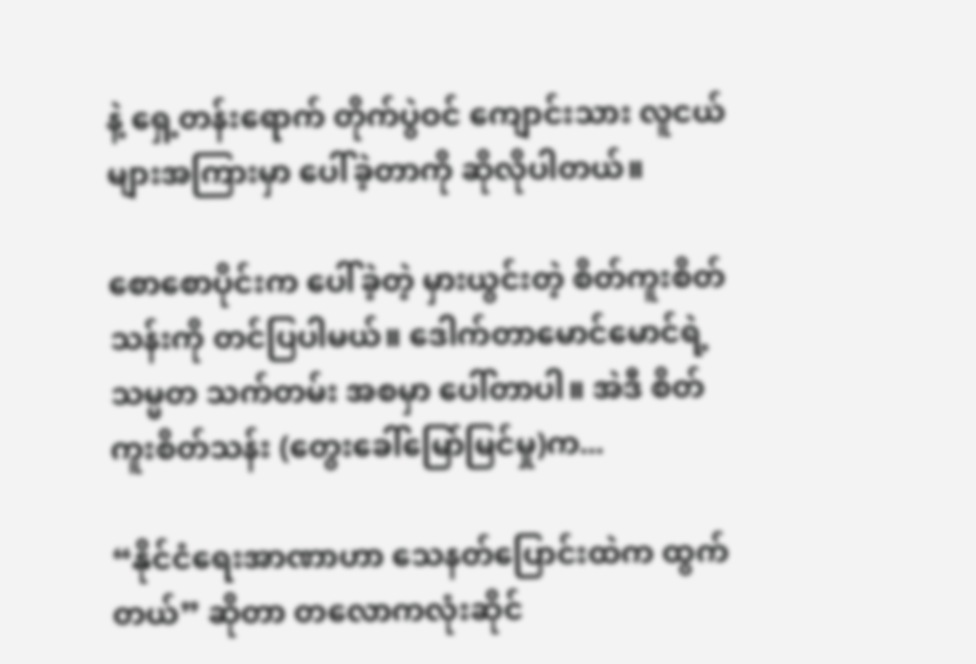နဲ့ ရှေ့တန်းရောက် တိုက်ပွဲဝင် ကျောင်းသား လူငယ်များအကြားမှာ ပေါ်ခဲ့တာကို ဆိုလိုပါတယ်။

စောစောပိုင်းက ပေါ်ခဲ့တဲ့ မှားယွင်းတဲ့ စိတ်ကူးစိတ်သန်းကို တင်ပြပါမယ်။ ဒေါက်တာမောင်မောင်ရဲ့ သမ္မတ သက်တမ်း အစမှာ ပေါ်တာပါ။ အဲဒီ စိတ်ကူးစိတ်သန်း (တွေးခေါ်မြော်မြင်မှု)က...

“နိုင်ငံရေးအာဏာဟာ သေနတ်ပြောင်းထဲက ထွက်တယ်” ဆိုတာ တလောကလုံးဆိုင်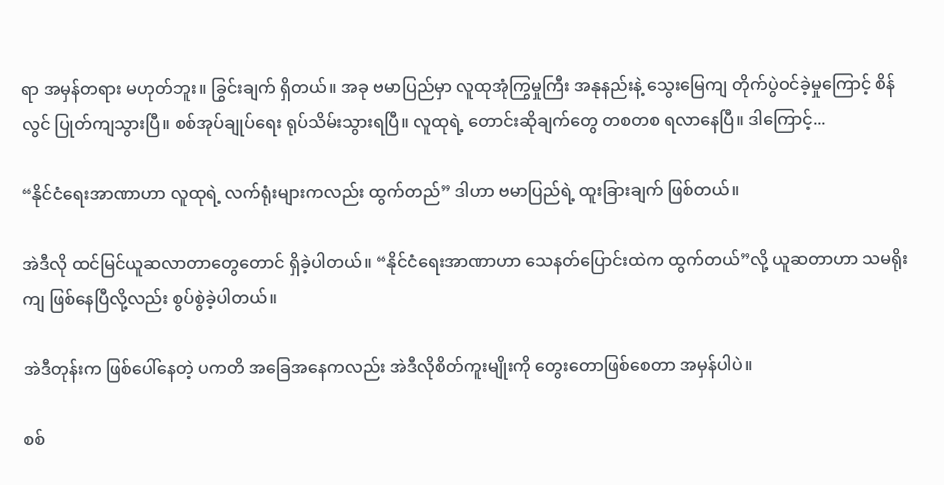ရာ အမှန်တရား မဟုတ်ဘူး။ ခြွင်းချက် ရှိတယ်။ အခု ဗမာပြည်မှာ လူထုအုံကြွမှုကြီး အနုနည်းနဲ့ သွေးမြေကျ တိုက်ပွဲဝင်ခဲ့မှုကြောင့် စိန်လွင် ပြုတ်ကျသွားပြီ။ စစ်အုပ်ချုပ်ရေး ရုပ်သိမ်းသွားရပြီ။ လူထုရဲ့ တောင်းဆိုချက်တွေ တစတစ ရလာနေပြီ။ ဒါကြောင့်...

“နိုင်ငံရေးအာဏာဟာ လူထုရဲ့ လက်ရုံးများကလည်း ထွက်တည်” ဒါဟာ ဗမာပြည်ရဲ့ ထူးခြားချက် ဖြစ်တယ်။

အဲဒီလို ထင်မြင်ယူဆလာတာတွေတောင် ရှိခဲ့ပါတယ်။ “နိုင်ငံရေးအာဏာဟာ သေနတ်ပြောင်းထဲက ထွက်တယ်”လို့ ယူဆတာဟာ သမရိုးကျ ဖြစ်နေပြီလို့လည်း စွပ်စွဲခဲ့ပါတယ်။

အဲဒီတုန်းက ဖြစ်ပေါ်နေတဲ့ ပကတိ အခြေအနေကလည်း အဲဒီလိုစိတ်ကူးမျိုးကို တွေးတောဖြစ်စေတာ အမှန်ပါပဲ။

စစ်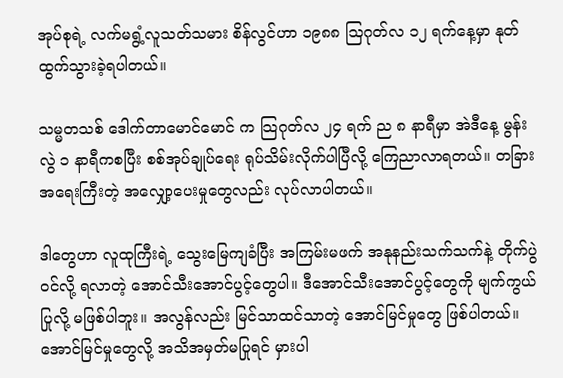အုပ်စုရဲ့ လက်မရွံ့လူသတ်သမား စိန်လွင်ဟာ ၁၉၈၈ သြဂုတ်လ ၁၂ ရက်နေ့မှာ နုတ်ထွက်သွားခဲ့ရပါတယ်။

သမ္မတသစ် ဒေါက်တာမောင်မောင် က သြဂုတ်လ ၂၄ ရက် ည ၈ နာရီမှာ အဲဒီနေ့ မွန်းလွဲ ၁ နာရီကစပြီး စစ်အုပ်ချုပ်ရေး ရုပ်သိမ်းလိုက်ပါပြီလို့ ကြေညာလာရတယ်။ တခြား အရေးကြီးတဲ့ အလျှော့ပေးမှုတွေလည်း လုပ်လာပါတယ်။

ဒါတွေဟာ လူထုကြီးရဲ့ သွေးမြေကျခံပြီး အကြမ်းမဖက် အနုနည်းသက်သက်နဲ့ တိုက်ပွဲဝင်လို့ ရလာတဲ့ အောင်သီးအောင်ပွင့်တွေပါ။ ဒီအောင်သီးအောင်ပွင့်တွေကို မျက်ကွယ်ပြုလို့ မဖြစ်ပါဘူး။ အလွန်လည်း မြင်သာထင်သာတဲ့ အောင်မြင်မှုတွေ ဖြစ်ပါတယ်။ အောင်မြင်မှုတွေလို့ အသိအမှတ်မပြုရင် မှားပါ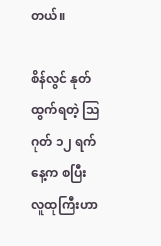တယ်။

စိန်လွင် နုတ်ထွက်ရတဲ့ သြဂုတ် ၁၂ ရက်နေ့က စပြီး လူထုကြီးဟာ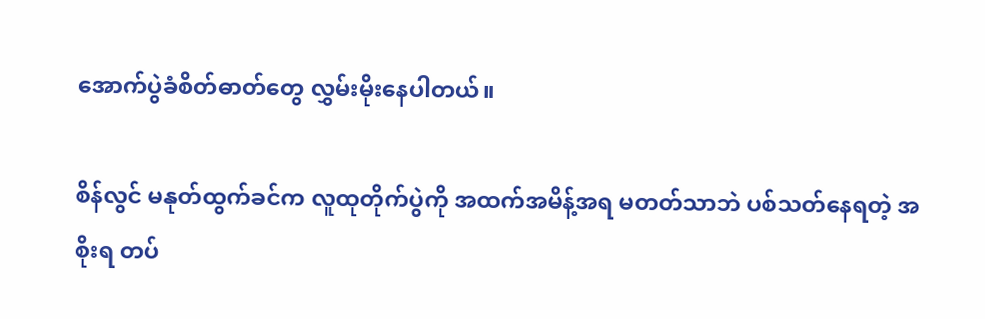အောက်ပွဲခံစိတ်ဓာတ်တွေ လွှမ်းမိုးနေပါတယ်။

စိန်လွင် မနုတ်ထွက်ခင်က လူထုတိုက်ပွဲကို အထက်အမိန့်အရ မတတ်သာဘဲ ပစ်သတ်နေရတဲ့ အစိုးရ တပ်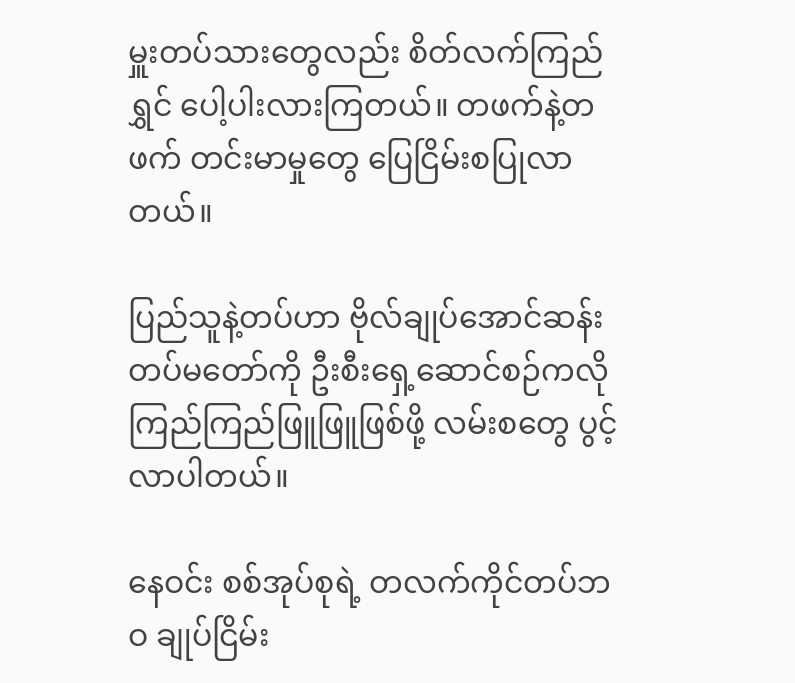မှူးတပ်သားတွေလည်း စိတ်လက်ကြည်ရွှင် ပေါ့ပါးလားကြတယ်။ တဖက်နဲ့တဖက် တင်းမာမှုတွေ ပြေငြိမ်းစပြုလာတယ်။

ပြည်သူနဲ့တပ်ဟာ ဗိုလ်ချုပ်အောင်ဆန်း တပ်မတော်ကို ဦးစီးရှေ့ဆောင်စဉ်ကလို ကြည်ကြည်ဖြူဖြူဖြစ်ဖို့ လမ်းစတွေ ပွင့်လာပါတယ်။

နေဝင်း စစ်အုပ်စုရဲ့ တလက်ကိုင်တပ်ဘဝ ချုပ်ငြိမ်း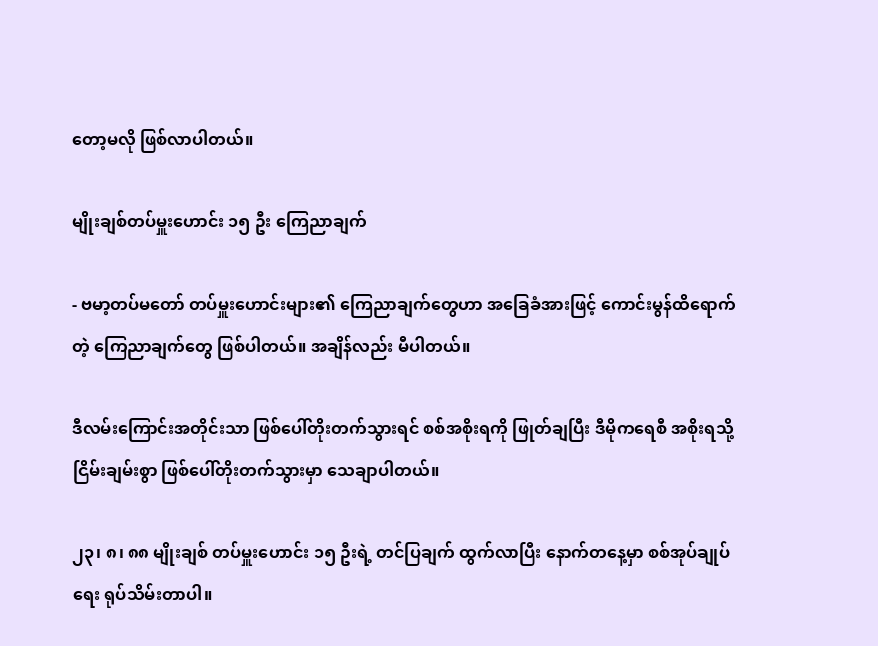တော့မလို ဖြစ်လာပါတယ်။

မျိုးချစ်တပ်မှူးဟောင်း ၁၅ ဦး ကြေညာချက်

- ဗမာ့တပ်မတော် တပ်မှူးဟောင်းများ၏ ကြေညာချက်တွေဟာ အခြေခံအားဖြင့် ကောင်းမွန်ထိရောက်တဲ့ ကြေညာချက်တွေ ဖြစ်ပါတယ်။ အချိန်လည်း မီပါတယ်။

ဒီလမ်းကြောင်းအတိုင်းသာ ဖြစ်ပေါ်တိုးတက်သွားရင် စစ်အစိုးရကို ဖြုတ်ချပြီး ဒီမိုကရေစီ အစိုးရသို့ ငြိမ်းချမ်းစွာ ဖြစ်ပေါ်တိုးတက်သွားမှာ သေချာပါတယ်။

၂၃၊ ၈၊ ၈၈ မျိုးချစ် တပ်မှူးဟောင်း ၁၅ ဦးရဲ့ တင်ပြချက် ထွက်လာပြီး နောက်တနေ့မှာ စစ်အုပ်ချုပ်ရေး ရုပ်သိမ်းတာပါ။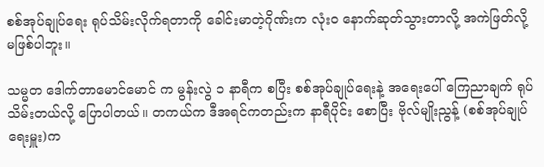စစ်အုပ်ချုပ်ရေး ရုပ်သိမ်းလိုက်ရတာကို ခေါင်းမာတဲ့ဂိုဏ်းက လုံးဝ နောက်ဆုတ်သွားတာလို့ အကဲဖြတ်လို့ မဖြစ်ပါဘူး။

သမ္မတ ဒေါက်တာမောင်မောင် က မွန်းလွဲ ၁ နာရီက စပြီး စစ်အုပ်ချုပ်ရေးနဲ့ အရေးပေါ် ကြေညာချက် ရုပ်သိမ်းတယ်လို့ ပြောပါတယ်။ တကယ်က ဒီအရင်ကတည်းက နာရီပိုင်း စောပြီး ဗိုလ်မျိုးညွန့် (စစ်အုပ်ချုပ်ရေးမှူး)က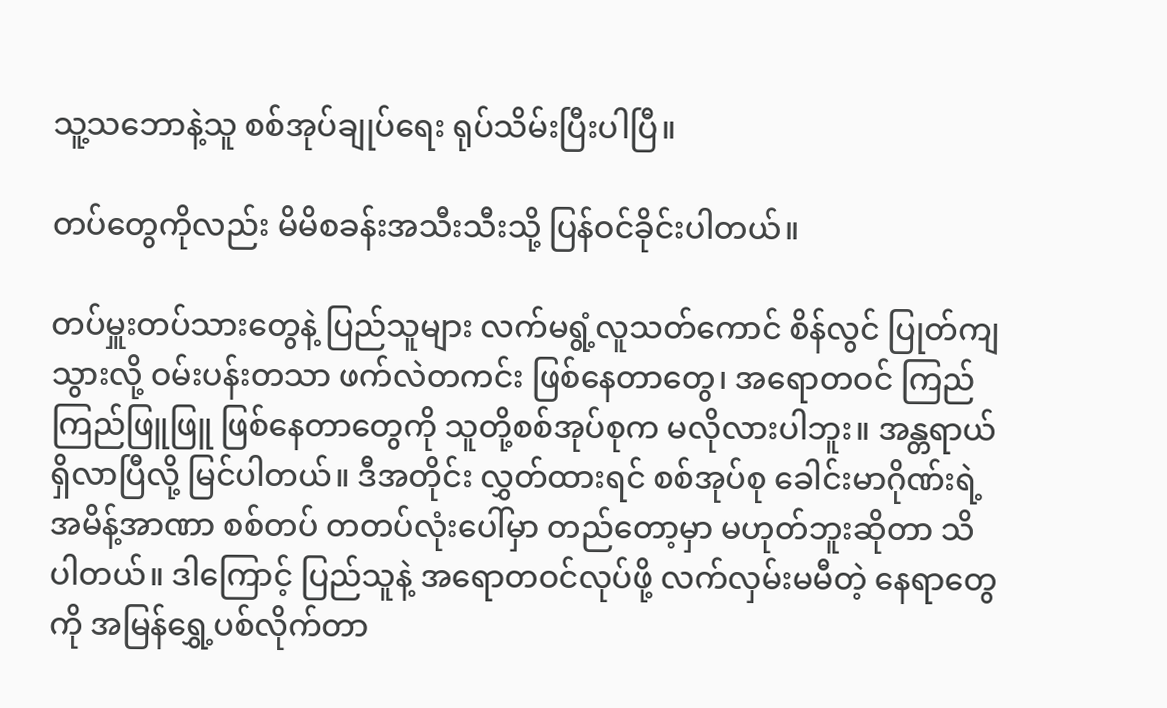သူ့သဘောနဲ့သူ စစ်အုပ်ချုပ်ရေး ရုပ်သိမ်းပြီးပါပြီ။

တပ်တွေကိုလည်း မိမိစခန်းအသီးသီးသို့ ပြန်ဝင်ခိုင်းပါတယ်။

တပ်မှူးတပ်သားတွေနဲ့ ပြည်သူများ လက်မရွံ့လူသတ်ကောင် စိန်လွင် ပြုတ်ကျသွားလို့ ဝမ်းပန်းတသာ ဖက်လဲတကင်း ဖြစ်နေတာတွေ၊ အရောတဝင် ကြည်ကြည်ဖြူဖြူ ဖြစ်နေတာတွေကို သူတို့စစ်အုပ်စုက မလိုလားပါဘူး။ အန္တရာယ်ရှိလာပြီလို့ မြင်ပါတယ်။ ဒီအတိုင်း လွှတ်ထားရင် စစ်အုပ်စု ခေါင်းမာဂိုဏ်းရဲ့ အမိန့်အာဏာ စစ်တပ် တတပ်လုံးပေါ်မှာ တည်တော့မှာ မဟုတ်ဘူးဆိုတာ သိပါတယ်။ ဒါကြောင့် ပြည်သူနဲ့ အရောတဝင်လုပ်ဖို့ လက်လှမ်းမမီတဲ့ နေရာတွေကို အမြန်ရွှေ့ပစ်လိုက်တာ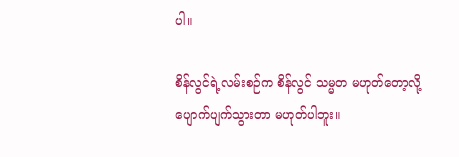ပါ။

စိန်လွင်ရဲ့လမ်းစဉ်က စိန်လွင် သမ္မတ မဟုတ်တော့လို့ ပျောက်ပျက်သွားတာ မဟုတ်ပါဘူး။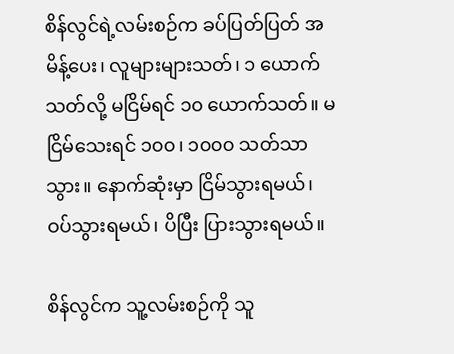စိန်လွင်ရဲ့လမ်းစဉ်က ခပ်ပြတ်ပြတ် အမိန့်ပေး၊ လူများများသတ်၊ ၁ ယောက်သတ်လို့ မငြိမ်ရင် ၁၀ ယောက်သတ်။ မငြိမ်သေးရင် ၁၀၀၊ ၁၀၀၀ သတ်သာသွား။ နောက်ဆုံးမှာ ငြိမ်သွားရမယ်၊ ဝပ်သွားရမယ်၊ ပိပြီး ပြားသွားရမယ်။

စိန်လွင်က သူ့လမ်းစဉ်ကို သူ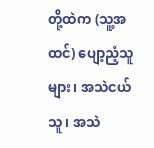တို့ထဲက (သူ့အထင်) ပျော့ညံ့သူများ၊ အသဲငယ်သူ၊ အသဲ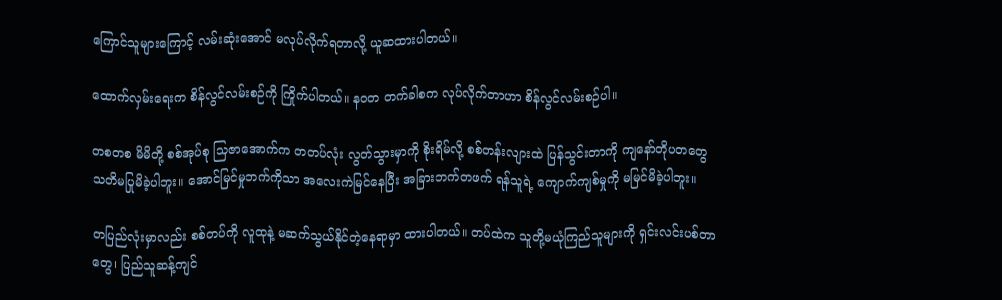ကြောင်သူများကြောင့် လမ်းဆုံးအောင် မလုပ်လိုက်ရတာလို့ ယူဆထားပါတယ်။

ထောက်လှမ်းရေးက စိန်လွင်လမ်းစဉ်ကို ကြိုက်ပါတယ်။ နဝတ တက်ခါစက လုပ်လိုက်တာဟာ စိန်လွင်လမ်းစဉ်ပါ။

တစတစ မိမိတို့ စစ်အုပ်စု သြဇာအောက်က တတပ်လုံး လွတ်သွားမှာကို စိုးရိမ်လို့ စစ်တန်းလျားထဲ ပြန်သွင်းတာကို ကျနော်တိုပတတွေ သတိမပြုမိခဲ့ပါဘူး။ အောင်မြင်မှုဘက်ကိုသာ အလေးကဲမြင်နေပြီး အခြားဘက်တဖက် ရန်သူရဲ့ ကျောက်ကျစ်မှုကို မမြင်မိခဲ့ပါဘူး။

တပြည်လုံးမှာလည်း စစ်တပ်ကို လူထုနဲ့ မဆက်သွယ်နိုင်တဲ့နေရာမှာ ထားပါတယ်။ တပ်ထဲက သူတို့မယုံကြည်သူများကို ရှင်းလင်းပစ်တာတွေ၊ ပြည်သူဆန့်ကျင်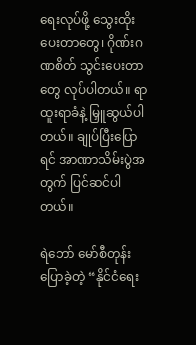ရေးလုပ်ဖို့ သွေးထိုးပေးတာတွေ၊ ဂိုဏ်းဂဏစိတ် သွင်းပေးတာတွေ လုပ်ပါတယ်။ ရာထူးရာခံနဲ့ မြှူဆွယ်ပါတယ်။ ချုပ်ပြီးပြောရင် အာဏာသိမ်းပွဲအတွက် ပြင်ဆင်ပါတယ်။

ရဲဘော် မော်စီတုန်း ပြောခဲ့တဲ့ “နိုင်ငံရေး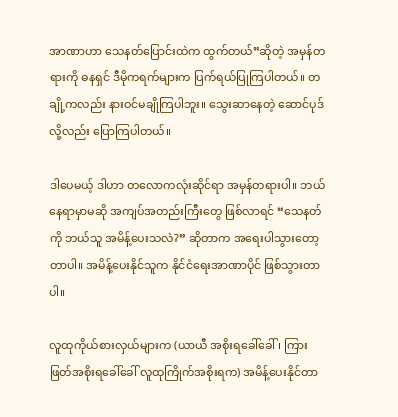အာဏာဟာ သေနတ်ပြောင်းထဲက ထွက်တယ်”ဆိုတဲ့ အမှန်တရားကို ဓနရှင် ဒီမိုကရက်များက ပြက်ရယ်ပြုကြပါတယ်။ တချို့ကလည်း နားဝင်မချိုကြပါဘူး။ သွေးဆာနေတဲ့ ဆောင်ပုဒ်လို့လည်း ပြောကြပါတယ်။

ဒါပေမယ့် ဒါဟာ တလောကလုံးဆိုင်ရာ အမှန်တရားပါ။ ဘယ်နေရာမှာမဆို အကျပ်အတည်းကြီးတွေ ဖြစ်လာရင် “သေနတ်ကို ဘယ်သူ အမိန့်ပေးသလဲ?” ဆိုတာက အရေးပါသွားတော့တာပါ။ အမိန့်ပေးနိုင်သူက နိုင်ငံရေးအာဏာပိုင် ဖြစ်သွားတာပါ။

လူထုကိုယ်စားလှယ်များက (ယာယီ အစိုးရခေါ်ခေါ်၊ ကြားဖြတ်အစိုးရခေါ်ခေါ် လူထုကြိုက်အစိုးရက) အမိန့်ပေးနိုင်တာ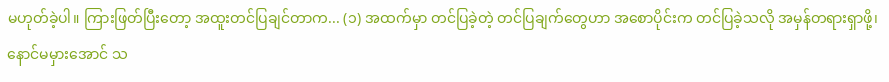မဟုတ်ခဲ့ပါ။ ကြားဖြတ်ပြီးတော့ အထူးတင်ပြချင်တာက... (၁) အထက်မှာ တင်ပြခဲ့တဲ့ တင်ပြချက်တွေဟာ အစောပိုင်းက တင်ပြခဲ့သလို အမှန်တရားရှာဖို့၊ နောင်မမှားအောင် သ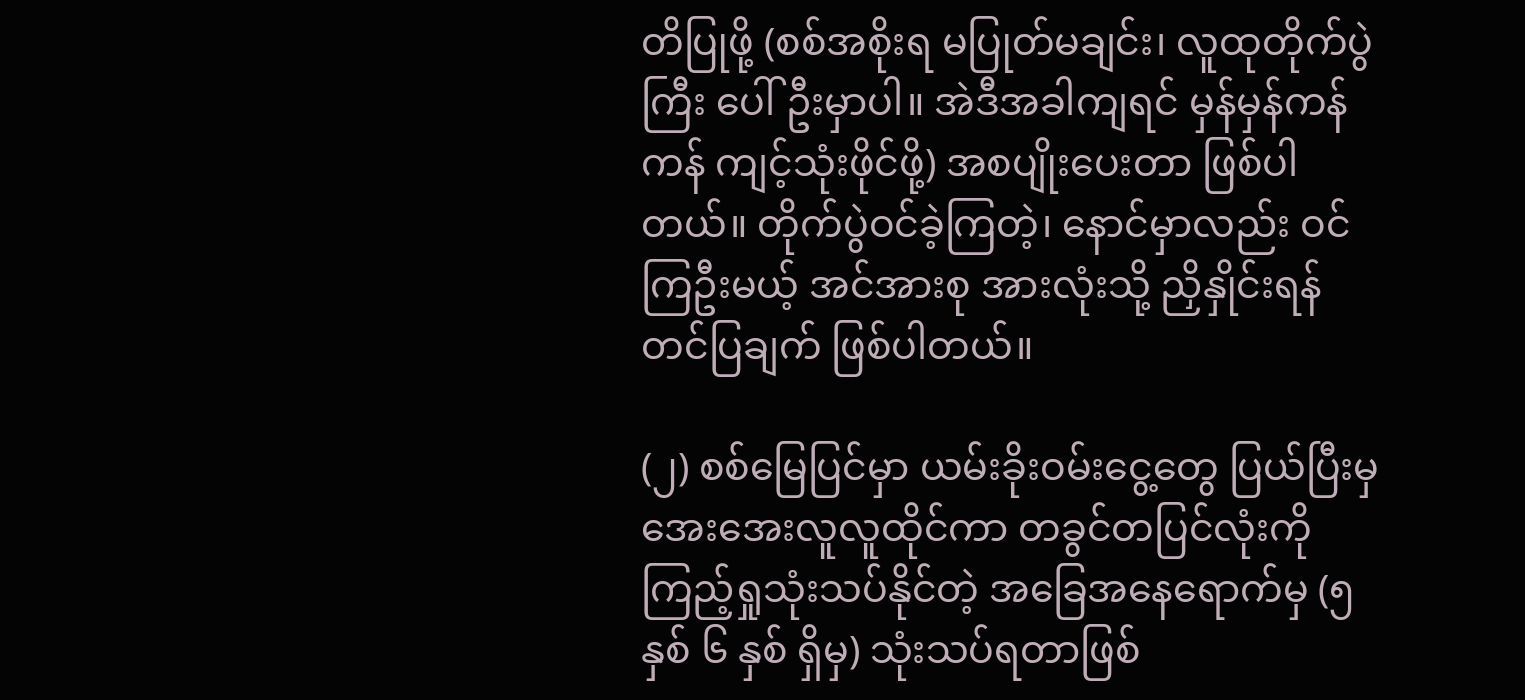တိပြုဖို့ (စစ်အစိုးရ မပြုတ်မချင်း၊ လူထုတိုက်ပွဲကြီး ပေါ်ဦးမှာပါ။ အဲဒီအခါကျရင် မှန်မှန်ကန်ကန် ကျင့်သုံးဖိုင်ဖို့) အစပျိုးပေးတာ ဖြစ်ပါတယ်။ တိုက်ပွဲဝင်ခဲ့ကြတဲ့၊ နောင်မှာလည်း ဝင်ကြဦးမယ့် အင်အားစု အားလုံးသို့ ညှိနှိုင်းရန် တင်ပြချက် ဖြစ်ပါတယ်။

(၂) စစ်မြေပြင်မှာ ယမ်းခိုးဝမ်းငွေ့တွေ ပြယ်ပြီးမှ အေးအေးလူလူထိုင်ကာ တခွင်တပြင်လုံးကို ကြည့်ရှုသုံးသပ်နိုင်တဲ့ အခြေအနေရောက်မှ (၅ နှစ် ၆ နှစ် ရှိမှ) သုံးသပ်ရတာဖြစ်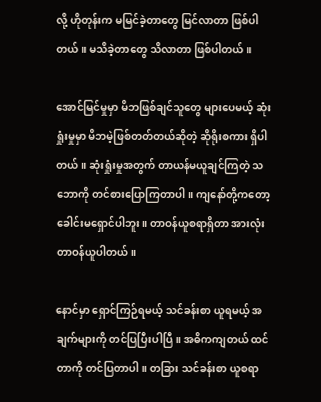လို့ ဟိုတုန်းက မမြင်ခဲ့တာတွေ မြင်လာတာ ဖြစ်ပါတယ်။ မသိခဲ့တာတွေ သိလာတာ ဖြစ်ပါတယ်။

အောင်မြင်မှုမှာ မိဘဖြစ်ချင်သူတွေ များပေမယ့် ဆုံးရှုံးမှုမှာ မိဘမဲ့ဖြစ်တတ်တယ်ဆိုတဲ့ ဆိုရိုးစကား ရှိပါတယ်။ ဆုံးရှုံးမှုအတွက် တာယန်မယူချင်ကြတဲ့ သဘောကို တင်စားပြောကြတာပါ။ ကျနော်တို့ကတော့ ခေါင်းမရှောင်ပါဘူး။ တာဝန်ယူစရာရှိတာ အားလုံး တာဝန်ယူပါတယ်။

နောင်မှာ ရှောင်ကြဉ်ရမယ့် သင်ခန်းစာ ယူရမယ့် အချက်များကို တင်ပြပြီးပါပြီ။ အဓိကကျတယ် ထင်တာကို တင်ပြတာပါ။ တခြား သင်ခန်းစာ ယူစရာ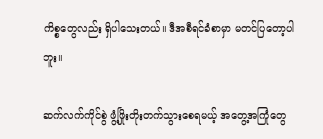ကိစ္စတွေလည်း ရှိပါသေးတယ်။ ဒီအစီရင်ခံစာမှာ မတင်ပြတော့ပါဘူး။

ဆက်လက်ကိုင်စွဲ ဖွံ့ဖြိုးတိုးတက်သွားစေရမယ့် အတွေ့အကြုံတွေ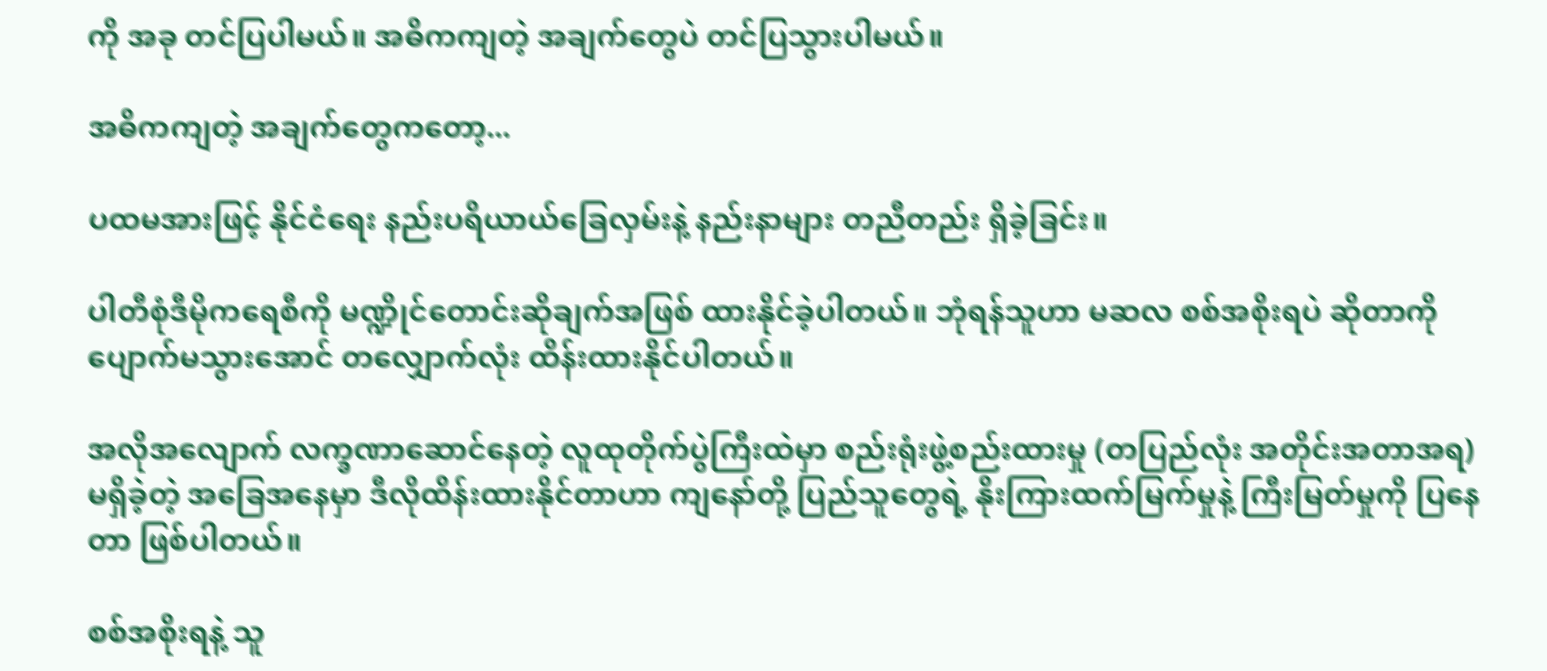ကို အခု တင်ပြပါမယ်။ အဓိကကျတဲ့ အချက်တွေပဲ တင်ပြသွားပါမယ်။

အဓိကကျတဲ့ အချက်တွေကတော့...

ပထမအားဖြင့် နိုင်ငံရေး နည်းပရိယာယ်ခြေလှမ်းနဲ့ နည်းနာများ တညီတည်း ရှိခဲ့ခြင်း။

ပါတီစုံဒီမိုကရေစီကို မဏ္ဍိုင်တောင်းဆိုချက်အဖြစ် ထားနိုင်ခဲ့ပါတယ်။ ဘုံရန်သူဟာ မဆလ စစ်အစိုးရပဲ ဆိုတာကို ပျောက်မသွားအောင် တလျှောက်လုံး ထိန်းထားနိုင်ပါတယ်။

အလိုအလျောက် လက္ခဏာဆောင်နေတဲ့ လူထုတိုက်ပွဲကြီးထဲမှာ စည်းရုံးဖွဲ့စည်းထားမှု (တပြည်လုံး အတိုင်းအတာအရ) မရှိခဲ့တဲ့ အခြေအနေမှာ ဒီလိုထိန်းထားနိုင်တာဟာ ကျနော်တို့ ပြည်သူတွေရဲ့ နိုးကြားထက်မြက်မှုနဲ့ ကြီးမြတ်မှုကို ပြနေတာ ဖြစ်ပါတယ်။

စစ်အစိုးရနဲ့ သူ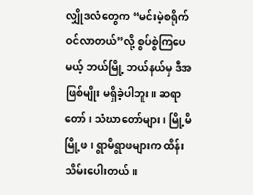လျှိုဒလံတွေက “မင်းမဲ့စရိုက် ဝင်လာတယ်”လို့ စွပ်စွဲကြပေမယ့် ဘယ်မြို့ ဘယ်နယ်မှ ဒီအဖြစ်မျိုး မရှိခဲ့ပါဘူး။ ဆရာတော်၊ သံဃာတော်များ၊ မြို့မိမြို့ဖ၊ ရွာမိရွာဖများက ထိန်းသိမ်းပေါးတယ်။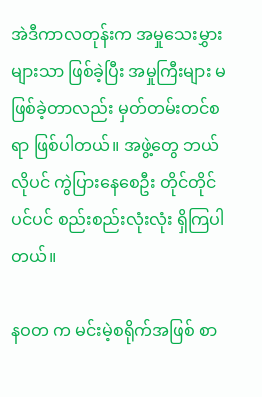အဲဒီကာလတုန်းက အမှုသေးမွှားများသာ ဖြစ်ခဲ့ပြီး အမှုကြီးများ မဖြစ်ခဲ့တာလည်း မှတ်တမ်းတင်စရာ ဖြစ်ပါတယ်။ အဖွဲ့တွေ ဘယ်လိုပင် ကွဲပြားနေစေဦး တိုင်တိုင်ပင်ပင် စည်းစည်းလုံးလုံး ရှိကြပါတယ်။

နဝတ က မင်းမဲ့စရိုက်အဖြစ် စာ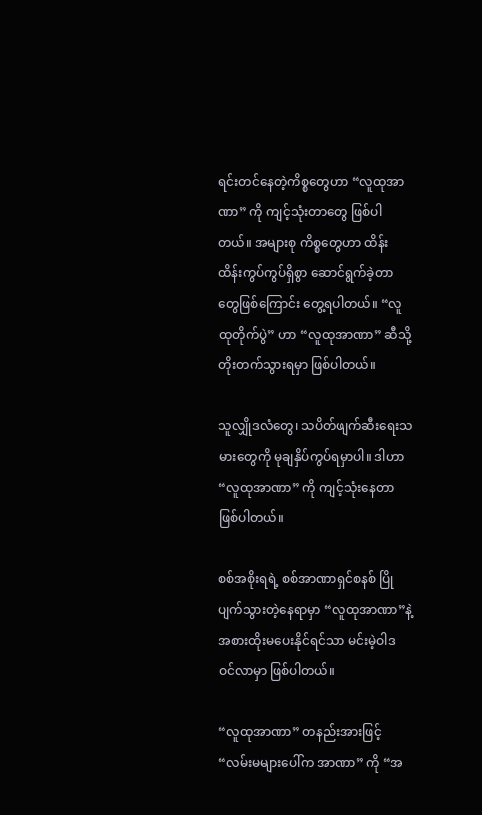ရင်းတင်နေတဲ့ကိစ္စတွေဟာ “လူထုအာဏာ” ကို ကျင့်သုံးတာတွေ ဖြစ်ပါတယ်။ အများစု ကိစ္စတွေဟာ ထိန်းထိန်းကွပ်ကွပ်ရှိစွာ ဆောင်ရွက်ခဲ့တာတွေဖြစ်ကြောင်း တွေ့ရပါတယ်။ “လူထုတိုက်ပွဲ” ဟာ “လူထုအာဏာ” ဆီသို့ တိုးတက်သွားရမှာ ဖြစ်ပါတယ်။

သူလျှိုဒလံတွေ၊ သပိတ်ဖျက်ဆီးရေးသမားတွေကို မုချနှိပ်ကွပ်ရမှာပါ။ ဒါဟာ “လူထုအာဏာ” ကို ကျင့်သုံးနေတာ ဖြစ်ပါတယ်။

စစ်အစိုးရရဲ့ စစ်အာဏာရှင်စနစ် ပြိုပျက်သွားတဲ့နေရာမှာ “လူထုအာဏာ”နဲ့ အစားထိုးမပေးနိုင်ရင်သာ မင်းမဲ့ဝါဒ ဝင်လာမှာ ဖြစ်ပါတယ်။

“လူထုအာဏာ” တနည်းအားဖြင့် “လမ်းမများပေါ်က အာဏာ” ကို “အ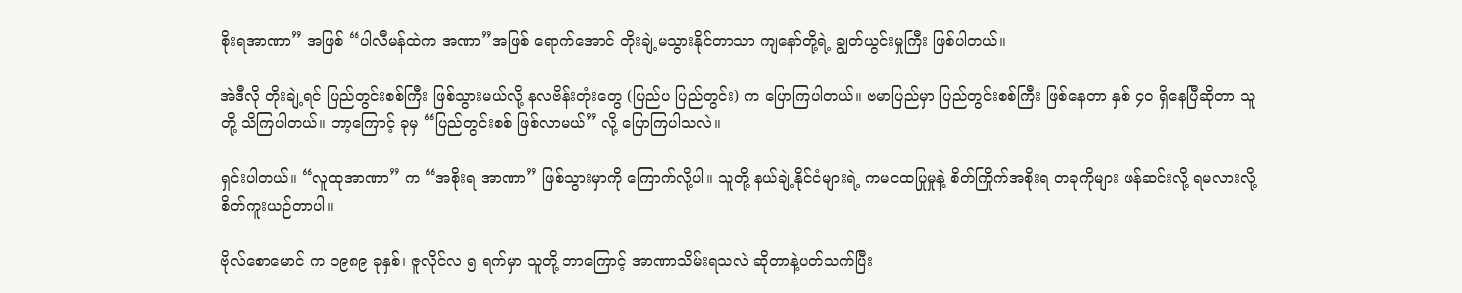စိုးရအာဏာ” အဖြစ် “ပါလီမန်ထဲက အဏာ”အဖြစ် ရောက်အောင် တိုးချဲ့မသွားနိုင်တာသာ ကျနော်တို့ရဲ့ ချွတ်ယွင်းမှုကြီး ဖြစ်ပါတယ်။

အဲဒီလို တိုးချဲ့ရင် ပြည်တွင်းစစ်ကြီး ဖြစ်သွားမယ်လို့ နလဗိန်းတုံးတွေ (ပြည်ပ ပြည်တွင်း) က ပြောကြပါတယ်။ ဗမာပြည်မှာ ပြည်တွင်းစစ်ကြီး ဖြစ်နေတာ နှစ် ၄၀ ရှိနေပြီဆိုတာ သူတို့ သိကြပါတယ်။ ဘာ့ကြောင့် ခုမှ “ပြည်တွင်းစစ် ဖြစ်လာမယ်” လို့ ပြောကြပါသလဲ။

ရှင်းပါတယ်။ “လူထုအာဏာ” က “အစိုးရ အာဏာ” ဖြစ်သွားမှာကို ကြောက်လို့ပါ။ သူတို့ နယ်ချဲ့နိုင်ငံများရဲ့ ကမငထပြုမှုနဲ့ စိတ်ကြိုက်အစိုးရ တခုကိုများ ဖန်ဆင်းလို့ ရမလားလို့ စိတ်ကူးယဉ်တာပါ။

ဗိုလ်စောမောင် က ၁၉၈၉ ခုနှစ်၊ ဇူလိုင်လ ၅ ရက်မှာ သူတို့ ဘာကြောင့် အာဏာသိမ်းရသလဲ ဆိုတာနဲ့ပတ်သက်ပြီး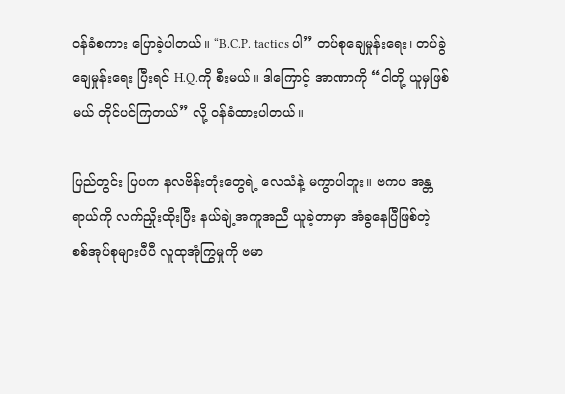ဝန်ခံစကား ပြောခဲ့ပါတယ်။ “B.C.P. tactics ပါ” တပ်စုချေမှုန်းရေး၊ တပ်ခွဲချေမှုန်းရေး ပြီးရင် H.Q.ကို စီးမယ်။ ဒါကြောင့် အာဏာကို “ငါတို့ ယူမှဖြစ်မယ် တိုင်ပင်ကြတယ်” လို့ ဝန်ခံထားပါတယ်။

ပြည်တွင်း ပြပက နလဗိန်းတုံးတွေရဲ့ လေသံနဲ့ မကွာပါဘူး။ ဗကပ အန္တရာယ်ကို လက်ညှိုးထိုးပြီး နယ်ချဲ့အကူအညီ ယူခဲ့တာမှာ အံခွနေပြီဖြစ်တဲ့ စစ်အုပ်စုများပီပီ လူထုအုံကြွမှုကို ဗမာ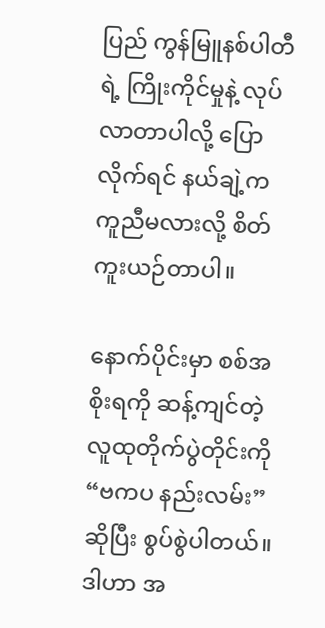ပြည် ကွန်မြူနစ်ပါတီရဲ့ ကြိုးကိုင်မှုနဲ့ လုပ်လာတာပါလို့ ပြောလိုက်ရင် နယ်ချဲ့က ကူညီမလားလို့ စိတ်ကူးယဉ်တာပါ။

နောက်ပိုင်းမှာ စစ်အစိုးရကို ဆန့်ကျင်တဲ့ လူထုတိုက်ပွဲတိုင်းကို “ဗကပ နည်းလမ်း” ဆိုပြီး စွပ်စွဲပါတယ်။ ဒါဟာ အ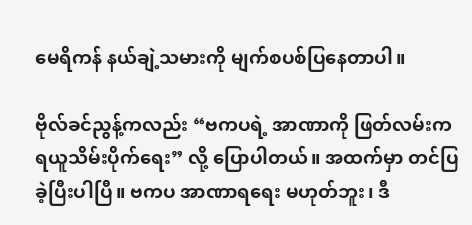မေရိကန် နယ်ချဲ့သမားကို မျက်စပစ်ပြနေတာပါ။

ဗိုလ်ခင်ညွန့်ကလည်း “ဗကပရဲ့ အာဏာကို ဖြတ်လမ်းက ရယူသိမ်းပိုက်ရေး” လို့ ပြောပါတယ်။ အထက်မှာ တင်ပြခဲ့ပြီးပါပြီ။ ဗကပ အာဏာရရေး မဟုတ်ဘူး၊ ဒီ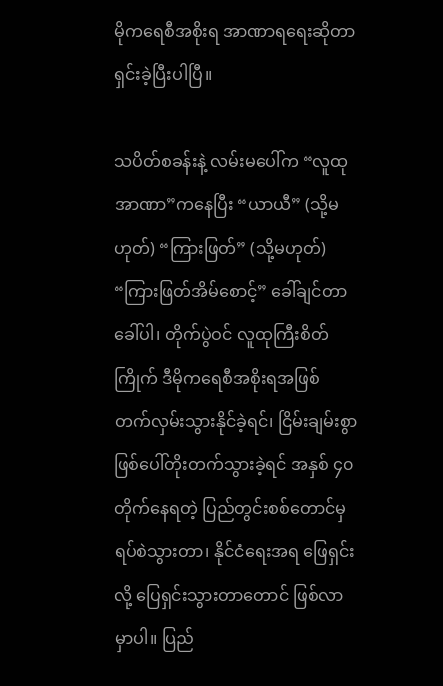မိုကရေစီအစိုးရ အာဏာရရေးဆိုတာ ရှင်းခဲ့ပြီးပါပြီ။

သပိတ်စခန်းနဲ့ လမ်းမပေါ်က “လူထုအာဏာ”ကနေပြီး “ယာယီ” (သို့မဟုတ်) “ကြားဖြတ်” (သို့မဟုတ်) “ကြားဖြတ်အိမ်စောင့်” ခေါ်ချင်တာခေါ်ပါ၊ တိုက်ပွဲဝင် လူထုကြီးစိတ်ကြိုက် ဒီမိုကရေစီအစိုးရအဖြစ် တက်လှမ်းသွားနိုင်ခဲ့ရင်၊ ငြိမ်းချမ်းစွာ ဖြစ်ပေါ်တိုးတက်သွားခဲ့ရင် အနှစ် ၄၀ တိုက်နေရတဲ့ ပြည်တွင်းစစ်တောင်မှ ရပ်စဲသွားတာ၊ နိုင်ငံရေးအရ ဖြေရှင်းလို့ ပြေရှင်းသွားတာတောင် ဖြစ်လာမှာပါ။ ပြည်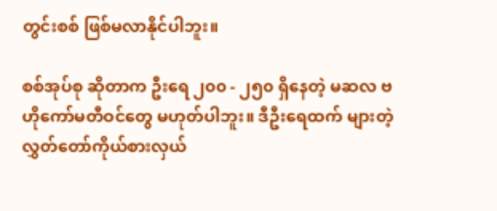တွင်းစစ် ဖြစ်မလာနိုင်ပါဘူး။

စစ်အုပ်စု ဆိုတာက ဦးရေ ၂၀၀ - ၂၅၀ ရှိနေတဲ့ မဆလ ဗဟိုကော်မတီဝင်တွေ မဟုတ်ပါဘူး။ ဒီဦးရေထက် များတဲ့ လွှတ်တော်ကိုယ်စားလှယ်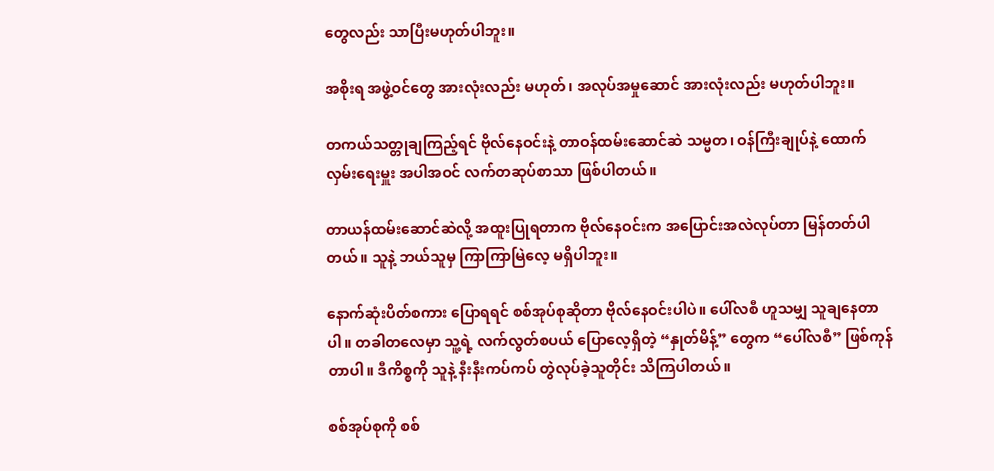တွေလည်း သာပြီးမဟုတ်ပါဘူး။

အစိုးရ အဖွဲ့ဝင်တွေ အားလုံးလည်း မဟုတ်၊ အလုပ်အမှုဆောင် အားလုံးလည်း မဟုတ်ပါဘူး။

တကယ်သတ္တုချကြည့်ရင် ဗိုလ်နေဝင်းနဲ့ တာဝန်ထမ်းဆောင်ဆဲ သမ္မတ၊ ဝန်ကြီးချုပ်နဲ့ ထောက်လှမ်းရေးမှူး အပါအဝင် လက်တဆုပ်စာသာ ဖြစ်ပါတယ်။

တာယန်ထမ်းဆောင်ဆဲလို့ အထူးပြုရတာက ဗိုလ်နေဝင်းက အပြောင်းအလဲလုပ်တာ မြန်တတ်ပါတယ်။ သူနဲ့ ဘယ်သူမှ ကြာကြာမြဲလေ့ မရှိပါဘူး။

နောက်ဆုံးပိတ်စကား ပြောရရင် စစ်အုပ်စုဆိုတာ ဗိုလ်နေဝင်းပါပဲ။ ပေါ်လစီ ဟူသမျှ သူချနေတာပါ။ တခါတလေမှာ သူ့ရဲ့ လက်လွတ်စပယ် ပြောလေ့ရှိတဲ့ “နှုတ်မိန့်” တွေက “ပေါ်လစီ” ဖြစ်ကုန်တာပါ။ ဒီကိစ္စကို သူနဲ့ နီးနီးကပ်ကပ် တွဲလုပ်ခဲ့သူတိုင်း သိကြပါတယ်။

စစ်အုပ်စုကို စစ်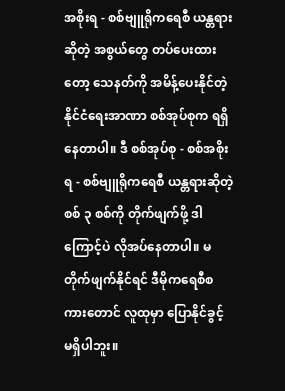အစိုးရ - စစ်ဗျူရိုကရေစီ ယန္တရားဆိုတဲ့ အစွယ်တွေ တပ်ပေးထားတော့ သေနတ်ကို အမိန့်ပေးနိုင်တဲ့ နိုင်ငံရေးအာဏာ စစ်အုပ်စုက ရရှိနေတာပါ။ ဒီ စစ်အုပ်စု - စစ်အစိုးရ - စစ်ဗျူရိုကရေစီ ယန္တရားဆိုတဲ့ စစ် ၃ စစ်ကို တိုက်ဖျက်ဖို့ ဒါကြောင့်ပဲ လိုအပ်နေတာပါ။ မတိုက်ဖျက်နိုင်ရင် ဒီမိုကရေစီစကားတောင် လူထုမှာ ပြောနိုင်ခွင့် မရှိပါဘူး။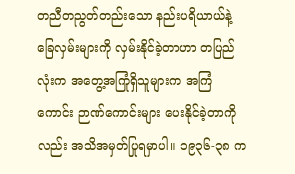တညီတညွတ်တည်းသော နည်းပရိယာယ်နဲ့ ခြေလှမ်းများကို လှမ်းနိုင်ခဲ့တာဟာ တပြည်လုံးက အတွေ့အကြုံရှိသူများက အကြံကောင်း ဉာဏ်ကောင်းများ ပေးနိုင်ခဲ့တာကိုလည်း အသိအမှတ်ပြုရမှာပါ။ ၁၉၃၆-၃၈ က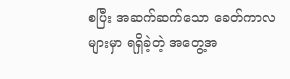စပြီး အဆက်ဆက်သော ခေတ်ကာလများမှာ ရရှိခဲ့တဲ့ အတွေ့အ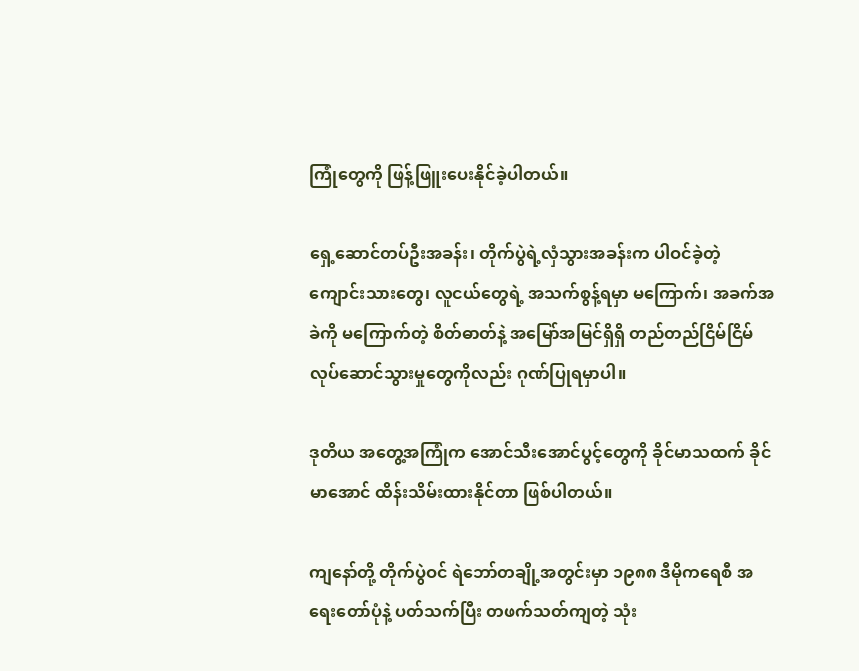ကြုံတွေကို ဖြန့်ဖြူးပေးနိုင်ခဲ့ပါတယ်။

ရှေ့ဆောင်တပ်ဦးအခန်း၊ တိုက်ပွဲရဲ့လှံသွားအခန်းက ပါဝင်ခဲ့တဲ့ ကျောင်းသားတွေ၊ လူငယ်တွေရဲ့ အသက်စွန့်ရမှာ မကြောက်၊ အခက်အခဲကို မကြောက်တဲ့ စိတ်ဓာတ်နဲ့ အမြော်အမြင်ရှိရှိ တည်တည်ငြိမ်ငြိမ် လုပ်ဆောင်သွားမှုတွေကိုလည်း ဂုဏ်ပြုရမှာပါ။

ဒုတိယ အတွေ့အကြုံက အောင်သီးအောင်ပွင့်တွေကို ခိုင်မာသထက် ခိုင်မာအောင် ထိန်းသိမ်းထားနိုင်တာ ဖြစ်ပါတယ်။

ကျနော်တို့ တိုက်ပွဲဝင် ရဲဘော်တချို့အတွင်းမှာ ၁၉၈၈ ဒီမိုကရေစီ အရေးတော်ပုံနဲ့ ပတ်သက်ပြီး တဖက်သတ်ကျတဲ့ သုံး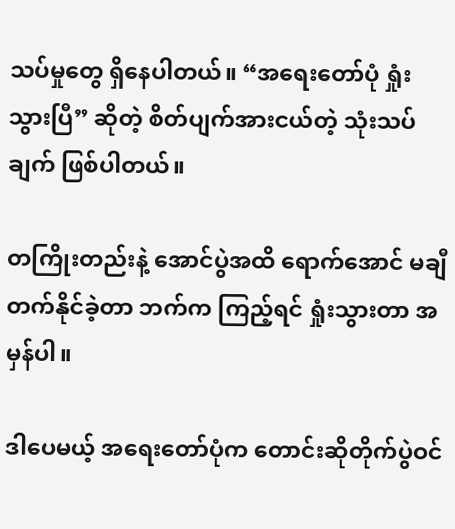သပ်မှုတွေ ရှိနေပါတယ်။ “အရေးတော်ပုံ ရှုံးသွားပြီ” ဆိုတဲ့ စိတ်ပျက်အားငယ်တဲ့ သုံးသပ်ချက် ဖြစ်ပါတယ်။

တကြိုးတည်းနဲ့ အောင်ပွဲအထိ ရောက်အောင် မချီတက်နိုင်ခဲ့တာ ဘက်က ကြည့်ရင် ရှုံးသွားတာ အမှန်ပါ။

ဒါပေမယ့် အရေးတော်ပုံက တောင်းဆိုတိုက်ပွဲဝင်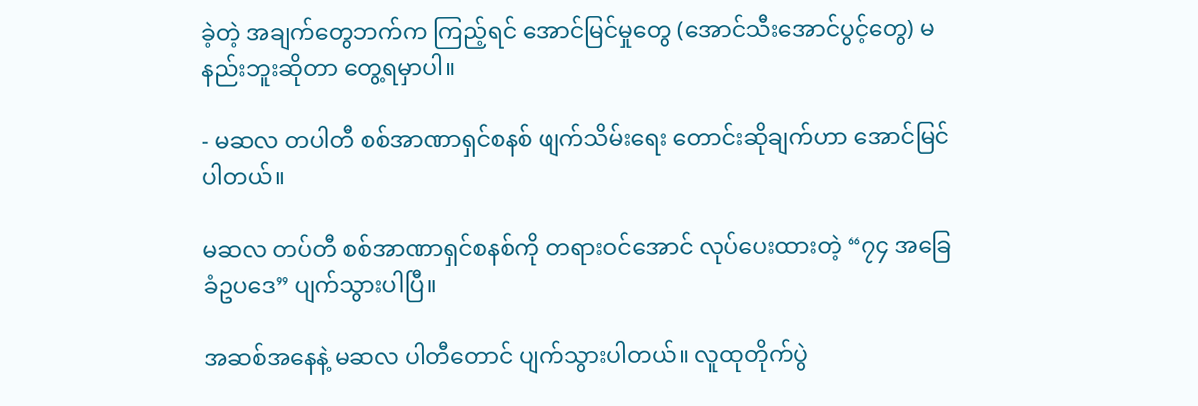ခဲ့တဲ့ အချက်တွေဘက်က ကြည့်ရင် အောင်မြင်မှုတွေ (အောင်သီးအောင်ပွင့်တွေ) မနည်းဘူးဆိုတာ တွေ့ရမှာပါ။

- မဆလ တပါတီ စစ်အာဏာရှင်စနစ် ဖျက်သိမ်းရေး တောင်းဆိုချက်ဟာ အောင်မြင်ပါတယ်။

မဆလ တပ်တီ စစ်အာဏာရှင်စနစ်ကို တရားဝင်အောင် လုပ်ပေးထားတဲ့ “၇၄ အခြေခံဥပဒေ” ပျက်သွားပါပြီ။

အဆစ်အနေနဲ့ မဆလ ပါတီတောင် ပျက်သွားပါတယ်။ လူထုတိုက်ပွဲ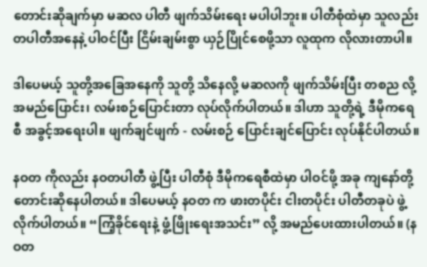တောင်းဆိုချက်မှာ မဆလ ပါတီ ဖျက်သိမ်းရေး မပါပါဘူး။ ပါတီစုံထဲမှာ သူလည်း တပါတီအနေနဲ့ ပါဝင်ပြီး ငြိမ်းချမ်းစွာ ယှဉ်ပြိုင်စေဖို့သာ လူထုက လိုလားတာပါ။

ဒါပေမယ့် သူတို့အခြေအနေကို သူတို့ သိနေလို့ မဆလကို ဖျက်သိမ်းပြီး တစည လို့ အမည်ပြောင်း၊ လမ်းစဉ်ပြောင်းတာ လုပ်လိုက်ပါတယ်။ ဒါဟာ သူတို့ရဲ့ ဒီမိုကရေစီ အခွင့်အရေးပါ။ ဖျက်ချင်ဖျက် - လမ်းစဉ် ပြောင်းချင်ပြောင်း လုပ်နိုင်ပါတယ်။

နဝတ ကိုလည်း နဝတပါတီ ဖွဲ့ပြီး ပါတီစုံ ဒီမိုကရေစီထဲမှာ ပါဝင်ဖို့ အခု ကျနော်တို့ တောင်းဆိုနေပါတယ်။ ဒါပေမယ့် နဝတ က ဖားတပိုင်း ငါးတပိုင်း ပါတီတခုပဲ ဖွဲ့လိုက်ပါတယ်။ “ကြံ့ခိုင်ရေးနဲ့ ဖွံ့ဖြိုးရေးအသင်း” လို့ အမည်ပေးထားပါတယ်။ (နဝတ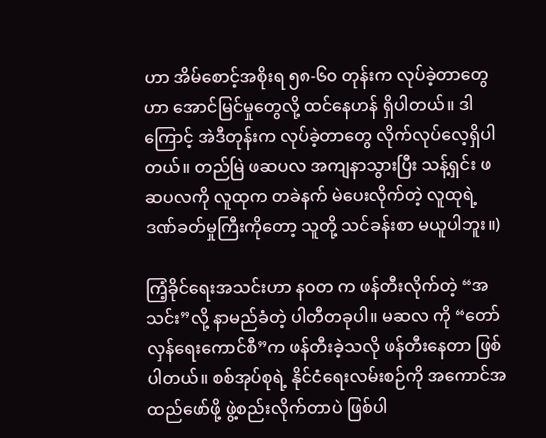ဟာ အိမ်စောင့်အစိုးရ ၅၈-၆၀ တုန်းက လုပ်ခဲ့တာတွေဟာ အောင်မြင်မှုတွေလို့ ထင်နေဟန် ရှိပါတယ်။ ဒါကြောင့် အဲဒီတုန်းက လုပ်ခဲ့တာတွေ လိုက်လုပ်လေ့ရှိပါတယ်။ တည်မြဲ ဖဆပလ အကျနာသွားပြီး သန့်ရှင်း ဖဆပလကို လူထုက တခဲနက် မဲပေးလိုက်တဲ့ လူထုရဲ့ ဒဏ်ခတ်မှုကြီးကိုတော့ သူတို့ သင်ခန်းစာ မယူပါဘူး။)

ကြံ့ခိုင်ရေးအသင်းဟာ နဝတ က ဖန်တီးလိုက်တဲ့ “အသင်း”လို့ နာမည်ခံတဲ့ ပါတီတခုပါ။ မဆလ ကို “တော်လှန်ရေးကောင်စီ”က ဖန်တီးခဲ့သလို ဖန်တီးနေတာ ဖြစ်ပါတယ်။ စစ်အုပ်စုရဲ့ နိုင်ငံရေးလမ်းစဉ်ကို အကောင်အထည်ဖော်ဖို့ ဖွဲ့စည်းလိုက်တာပဲ ဖြစ်ပါ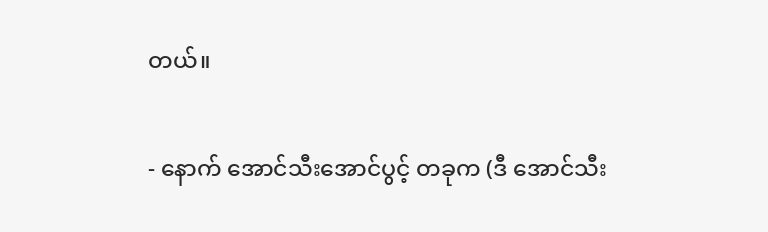တယ်။

- နောက် အောင်သီးအောင်ပွင့် တခုက (ဒီ အောင်သီး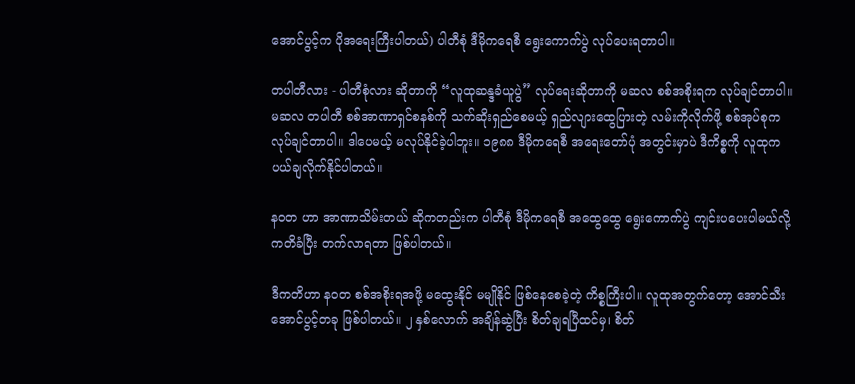အောင်ပွင့်က ပိုအရေးကြီးပါတယ်) ပါတီစုံ ဒီမိုကရေစီ ရွေးကောက်ပွဲ လုပ်ပေးရတာပါ။

တပါတီလား - ပါတီစုံလား ဆိုတာကို “လူထုဆန္ဒခံယူပွဲ” လုပ်ရေးဆိုတာကို မဆလ စစ်အစိုးရက လုပ်ချင်တာပါ။ မဆလ တပါတီ စစ်အာဏာရှင်စနစ်ကို သက်ဆိုးရှည်စေမယ့် ရှည်လျားထွေပြားတဲ့ လမ်းကိုလိုက်ဖို့ စစ်အုပ်စုက လုပ်ချင်တာပါ။ ဒါပေမယ့် မလုပ်နိုင်ခဲ့ပါဘူး။ ၁၉၈၈ ဒီမိုကရေစီ အရေးတော်ပုံ အတွင်းမှာပဲ ဒီကိစ္စကို လူထုက ပယ်ချလိုက်နိုင်ပါတယ်။

နဝတ ဟာ အာဏာသိမ်းတယ် ဆိုကတည်းက ပါတီစုံ ဒီမိုကရေစီ အထွေထွေ ရွေးကောက်ပွဲ ကျင်းပပေးပါမယ်လို့ ကတိခံပြီး တက်လာရတာ ဖြစ်ပါတယ်။

ဒီကတိဟာ နဝတ စစ်အစိုးရအဖို့ မထွေးနိုင် မမျိုနိုင် ဖြစ်နေစေခဲ့တဲ့ ကိစ္စကြီးပါ။ လူထုအတွက်တော့ အောင်သီးအောင်ပွင့်တခု ဖြစ်ပါတယ်။ ၂ နှစ်လောက် အချိန်ဆွဲပြီး စိတ်ချရပြီထင်မှ၊ စိတ်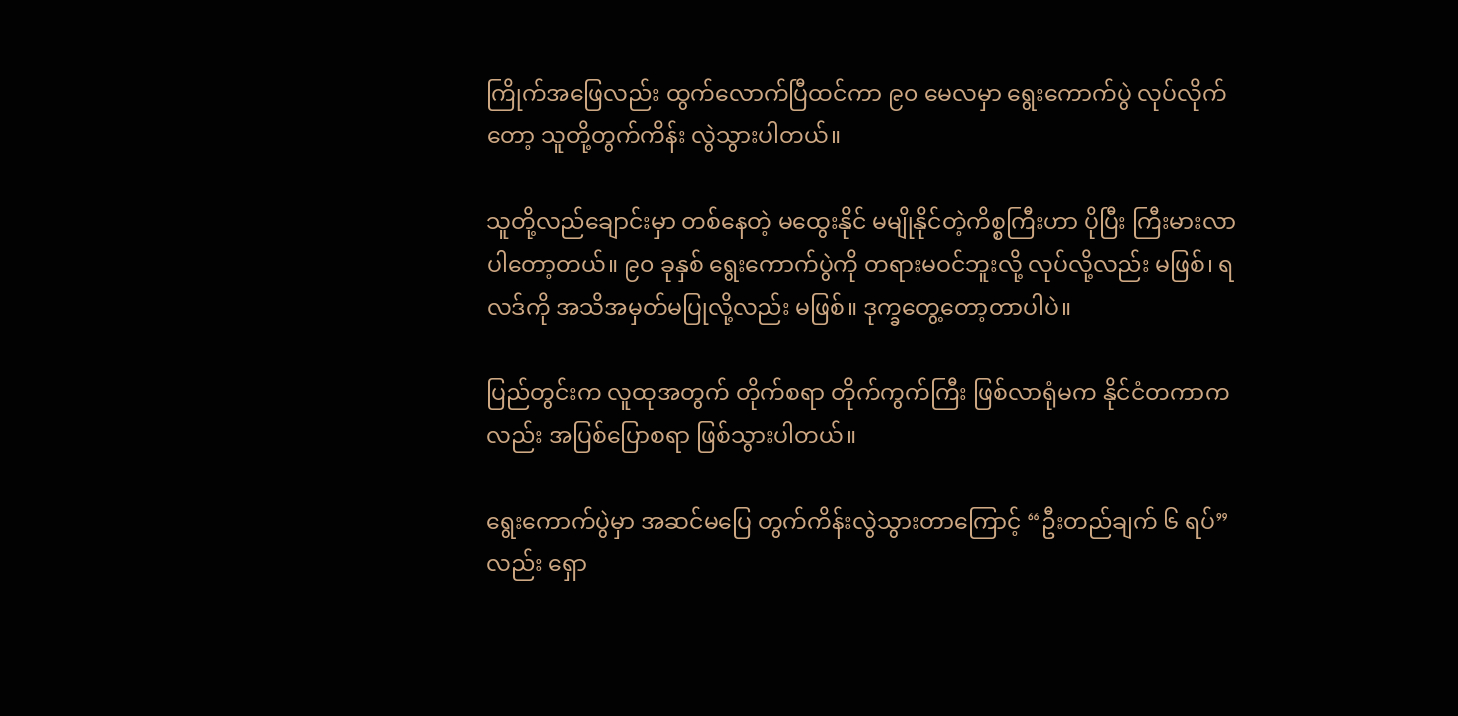ကြိုက်အဖြေလည်း ထွက်လောက်ပြီထင်ကာ ၉၀ မေလမှာ ရွေးကောက်ပွဲ လုပ်လိုက်တော့ သူတို့တွက်ကိန်း လွဲသွားပါတယ်။

သူတို့လည်ချောင်းမှာ တစ်နေတဲ့ မထွေးနိုင် မမျိုနိုင်တဲ့ကိစ္စကြီးဟာ ပိုပြီး ကြီးမားလာပါတော့တယ်။ ၉၀ ခုနှစ် ရွေးကောက်ပွဲကို တရားမဝင်ဘူးလို့ လုပ်လို့လည်း မဖြစ်၊ ရလဒ်ကို အသိအမှတ်မပြုလို့လည်း မဖြစ်။ ဒုက္ခတွေ့တော့တာပါပဲ။

ပြည်တွင်းက လူထုအတွက် တိုက်စရာ တိုက်ကွက်ကြီး ဖြစ်လာရုံမက နိုင်ငံတကာကလည်း အပြစ်ပြောစရာ ဖြစ်သွားပါတယ်။

ရွေးကောက်ပွဲမှာ အဆင်မပြေ တွက်ကိန်းလွဲသွားတာကြောင့် “ဦးတည်ချက် ၆ ရပ်”လည်း ရှော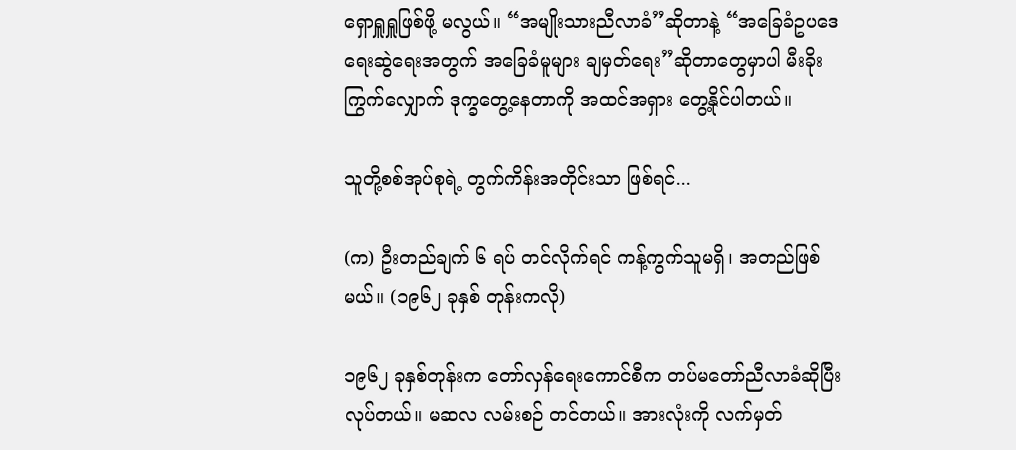ရှောရှူရှူဖြစ်ဖို့ မလွယ်။ “အမျိုးသားညီလာခံ”ဆိုတာနဲ့ “အခြေခံဥပဒေ ရေးဆွဲရေးအတွက် အခြေခံမူများ ချမှတ်ရေး”ဆိုတာတွေမှာပါ မီးခိုးကြွက်လျှောက် ဒုက္ခတွေ့နေတာကို အထင်အရှား တွေ့နိုင်ပါတယ်။

သူတို့စစ်အုပ်စုရဲ့ တွက်ကိန်းအတိုင်းသာ ဖြစ်ရင်...

(က) ဦးတည်ချက် ၆ ရပ် တင်လိုက်ရင် ကန့်ကွက်သူမရှိ၊ အတည်ဖြစ်မယ်။ (၁၉၆၂ ခုနှစ် တုန်းကလို)

၁၉၆၂ ခုနှစ်တုန်းက တော်လှန်ရေးကောင်စီက တပ်မတော်ညီလာခံဆိုပြီး လုပ်တယ်။ မဆလ လမ်းစဉ် တင်တယ်။ အားလုံးကို လက်မှတ်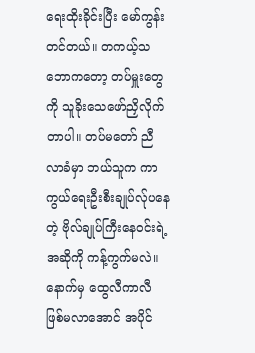ရေးထိုးခိုင်းပြီး မော်ကွန်းတင်တယ်။ တကယ့်သဘောကတော့ တပ်မှူးတွေကို သူခိုးသေဖော်ညှိလိုက်တာပါ။ တပ်မတော် ညီလာခံမှာ ဘယ်သူက ကာကွယ်ရေးဦးစီးချုပ်လ်ုပနေတဲ့ ဗိုလ်ချုပ်ကြီးနေဝင်းရဲ့ အဆိုကို ကန့်ကွက်မလဲ။ နောက်မှ ထွေလီကာလီ ဖြစ်မလာအောင် အပိုင်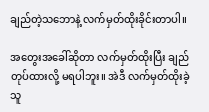ချည်တဲ့သဘောနဲ့ လက်မှတ်ထိုးခိုင်းတာပါ။

အတွေးအခေါ်ဆိုတာ လက်မှတ်ထိုးပြီး ချည်တုပ်ထားလို့ မရပါဘူး။ အဲဒီ လက်မှတ်ထိုးခဲ့သူ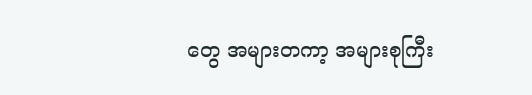တွေ အများတကာ့ အများစုကြီး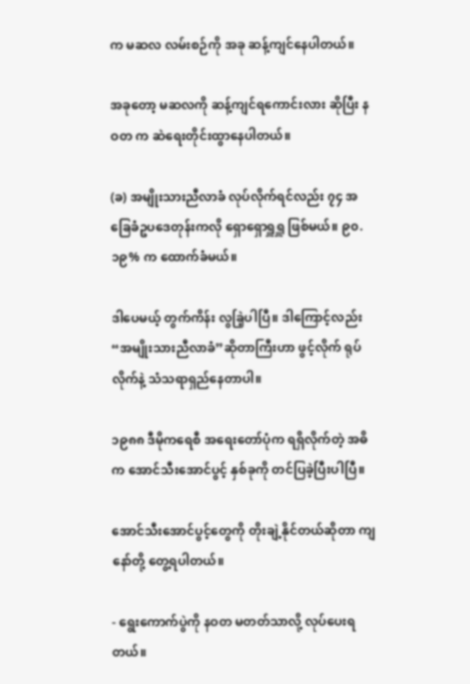က မဆလ လမ်းစဉ်ကို အခု ဆန့်ကျင်နေပါတယ်။

အခုတော့ မဆလကို ဆန့်ကျင်ရကောင်းလား ဆိုပြီး နဝတ က ဆဲရေးတိုင်းထွာနေပါတယ်။

(ခ) အမျိုးသားညီလာခံ လုပ်လိုက်ရင်လည်း ၇၄ အခြေခံဥပဒေတုန်းကလို ရှောရှောရှူရှူ ဖြစ်မယ်။ ၉၀.၁၉% က ထောက်ခံမယ်။

ဒါပေမယ့် တွက်ကိန်း လွခြဲ့ပါပြီ။ ဒါကြောင့်လည်း “အမျိုးသားညီလာခံ”ဆိုတာကြီးဟာ ဖွင့်လိုက် ရုပ်လိုက်နဲ့ သံသရာရှည်နေတာပါ။

၁၉၈၈ ဒီမိုကရေစီ အရေးတော်ပုံက ရရှိလိုက်တဲ့ အဓိက အောင်သီးအောင်ပွင့် နှစ်ခုကို တင်ပြခဲ့ပြီးပါပြီ။

အောင်သီးအောင်ပွင့်တွေကို တိုးချဲ့နိုင်တယ်ဆိုတာ ကျနော်တို့ တွေ့ရပါတယ်။

- ရွေးကောက်ပွဲကို နဝတ မတတ်သာလို့ လုပ်ပေးရတယ်။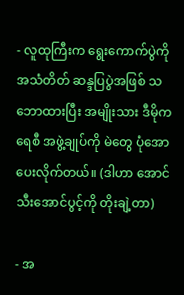- လူထုကြီးက ရွေးကောက်ပွဲကို အသံတိတ် ဆန္ဒပြပွဲအဖြစ် သဘောထားပြီး အမျိုးသား ဒီမိုကရေစီ အဖွဲ့ချုပ်ကို မဲတွေ ပုံအောပေးလိုက်တယ်။ (ဒါဟာ အောင်သီးအောင်ပွင့်ကို တိုးချဲ့တာ)

- အ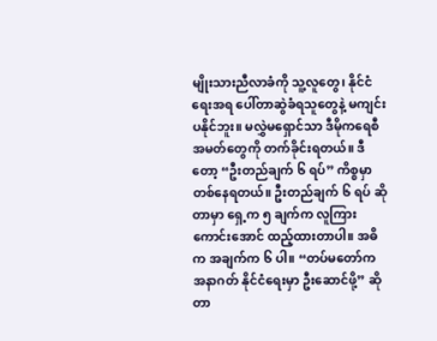မျိုးသားညီလာခံကို သူ့လူတွေ၊ နိုင်ငံရေးအရ ပေါ်တာဆွဲခံရသူတွေနဲ့ မကျင်းပနိုင်ဘူး။ မလွှဲမရှောင်သာ ဒီမိုကရေစီ အမတ်တွေကို တက်ခိုင်းရတယ်။ ဒီတော့ “ဦးတည်ချက် ၆ ရပ်” ကိစ္စမှာ တစ်နေရတယ်။ ဦးတည်ချက် ၆ ရပ် ဆိုတာမှာ ရှေ့က ၅ ချက်က လူကြားကောင်းအောင် ထည့်ထားတာပါ။ အဓိက အချက်က ၆ ပါ။ “တပ်မတော်က အနာဂတ် နိုင်ငံရေးမှာ ဦးဆောင်ဖို့” ဆိုတာ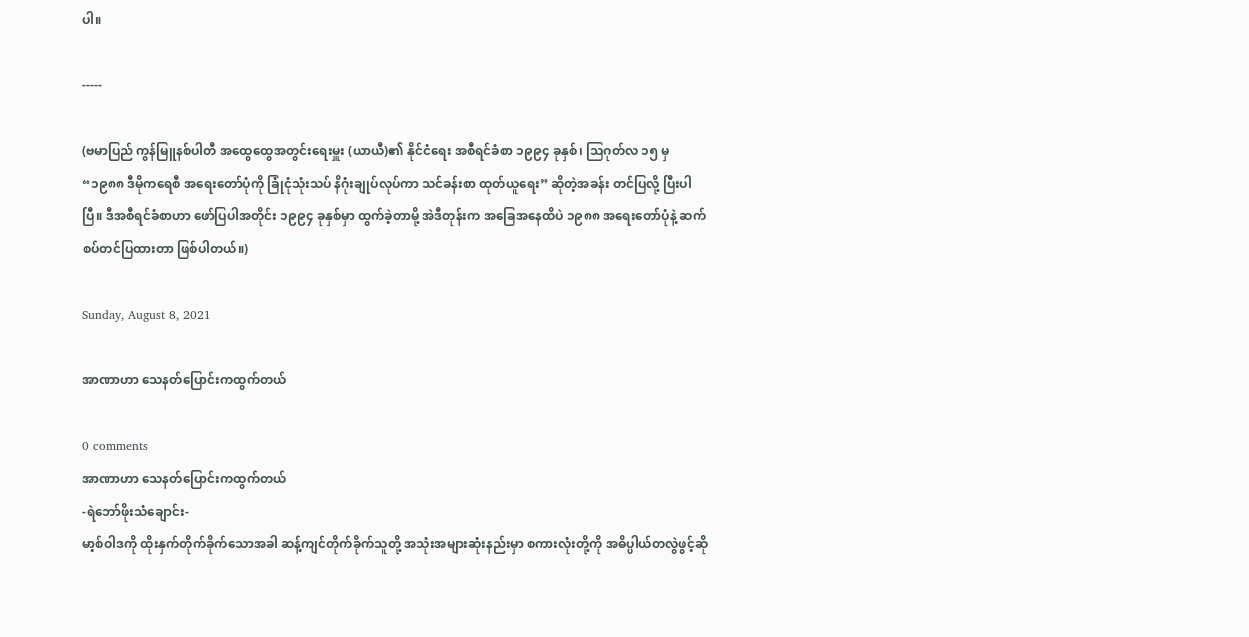ပါ။

-----

(ဗမာပြည် ကွန်မြူနစ်ပါတီ အထွေထွေအတွင်းရေးမှူး (ယာယီ)၏ နိုင်ငံရေး အစီရင်ခံစာ ၁၉၉၄ ခုနှစ်၊ သြဂုတ်လ ၁၅ မှ “၁၉၈၈ ဒီမိုကရေစီ အရေးတော်ပုံကို ခြုံငုံသုံးသပ် နိဂုံးချုပ်လုပ်ကာ သင်ခန်းစာ ထုတ်ယူရေး” ဆိုတဲ့အခန်း တင်ပြလို့ ပြီးပါပြီ။ ဒီအစီရင်ခံစာဟာ ဖော်ပြပါအတိုင်း ၁၉၉၄ ခုနှစ်မှာ ထွက်ခဲ့တာမို့ အဲဒီတုန်းက အခြေအနေထိပဲ ၁၉၈၈ အရေးတော်ပုံနဲ့ ဆက်စပ်တင်ပြထားတာ ဖြစ်ပါတယ်။)

Sunday, August 8, 2021

အာဏာဟာ သေနတ်ပြောင်းကထွက်တယ်

0 comments
အာဏာဟာ သေနတ်ပြောင်းကထွက်တယ်
-ရဲဘော်ဖိုးသံချောင်း-
မာ့စ်ဝါဒကို ထိုးနှက်တိုက်ခိုက်သောအခါ ဆန့်ကျင်တိုက်ခိုက်သူတို့ အသုံးအများဆုံးနည်းမှာ စကားလုံးတို့ကို အဓိပ္ပါယ်တလွဲဖွင့်ဆို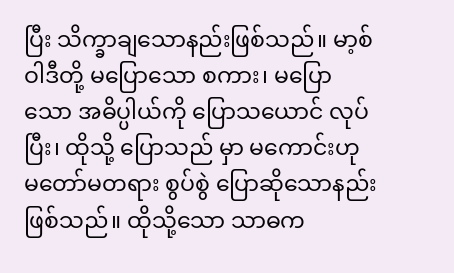ပြီး သိက္ခာချသောနည်းဖြစ်သည်။ မာ့စ် ဝါဒီတို့ မပြောသော စကား၊ မပြောသော အဓိပ္ပါယ်ကို ပြောသယောင် လုပ်ပြီး၊ ထိုသို့ ပြောသည် မှာ မကောင်းဟု မတော်မတရား စွပ်စွဲ ပြောဆိုသောနည်း ဖြစ်သည်။ ထိုသို့သော သာဓက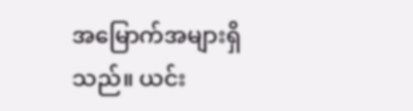အမြောက်အများရှိသည်။ ယင်း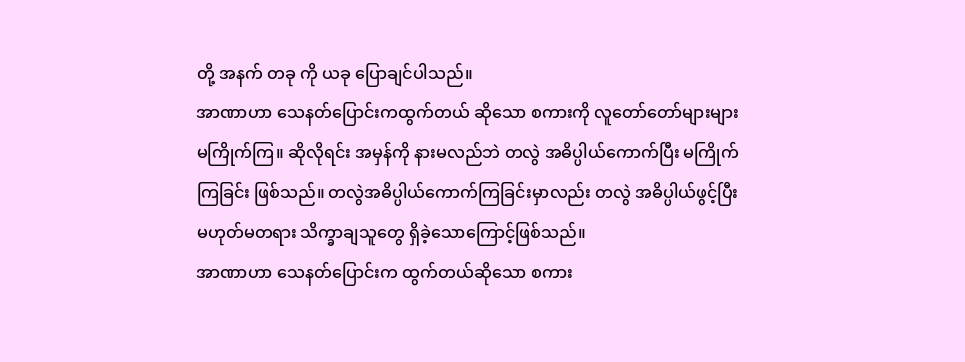တို့ အနက် တခု ကို ယခု ပြောချင်ပါသည်။
အာဏာဟာ သေနတ်ပြောင်းကထွက်တယ် ဆိုသော စကားကို လူတော်တော်များများ မကြိုက်ကြ။ ဆိုလိုရင်း အမှန်ကို နားမလည်ဘဲ တလွဲ အဓိပ္ပါယ်ကောက်ပြီး မကြိုက်ကြခြင်း ဖြစ်သည်။ တလွဲအဓိပ္ပါယ်ကောက်ကြခြင်းမှာလည်း တလွဲ အဓိပ္ပါယ်ဖွင့်ပြီး မဟုတ်မတရား သိက္ခာချသူတွေ ရှိခဲ့သောကြောင့်ဖြစ်သည်။
အာဏာဟာ သေနတ်ပြောင်းက ထွက်တယ်ဆိုသော စကား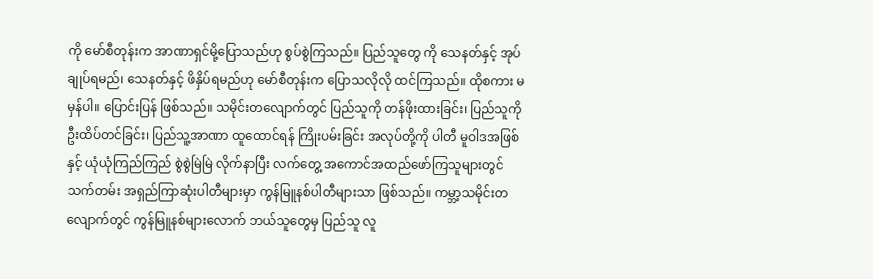ကို မော်စီတုန်းက အာဏာရှင်မို့ပြောသည်ဟု စွပ်စွဲကြသည်။ ပြည်သူတွေ ကို သေနတ်နှင့် အုပ်ချုပ်ရမည်၊ သေနတ်နှင့် ဖိနှိပ်ရမည်ဟု မော်စီတုန်းက ပြောသလိုလို ထင်ကြသည်။ ထိုစကား မမှန်ပါ။ ပြောင်းပြန် ဖြစ်သည်။ သမိုင်းတလျောက်တွင် ပြည်သူကို တန်ဖိုးထားခြင်း၊ ပြည်သူကို ဦးထိပ်တင်ခြင်း၊ ပြည်သူ့အာဏာ ထူထောင်ရန် ကြိုးပမ်းခြင်း အလုပ်တို့ကို ပါတီ မူဝါဒအဖြစ်နှင့် ယုံယုံကြည်ကြည် စွဲစွဲမြဲမြဲ လိုက်နာပြီး လက်တွေ့ အကောင်အထည်ဖော်ကြသူများတွင် သက်တမ်း အရှည်ကြာဆုံးပါတီများမှာ ကွန်မြူနစ်ပါတီများသာ ဖြစ်သည်။ ကမ္ဘာ့သမိုင်းတလျောက်တွင် ကွန်မြူနစ်များလောက် ဘယ်သူတွေမှ ပြည်သူ လူ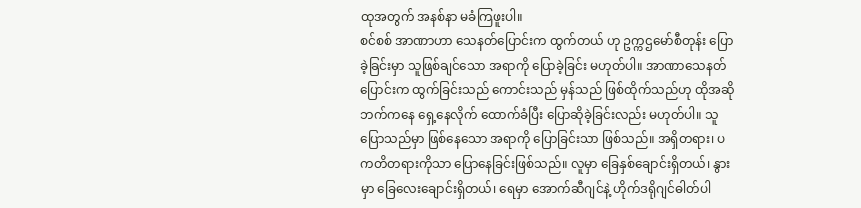ထုအတွက် အနစ်နာ မခံကြဖူးပါ။
စင်စစ် အာဏာဟာ သေနတ်ပြောင်းက ထွက်တယ် ဟု ဥက္ကဌမော်စီတုန်း ပြောခဲ့ခြင်းမှာ သူဖြစ်ချင်သော အရာကို ပြောခဲ့ခြင်း မဟုတ်ပါ။ အာဏာသေနတ်ပြောင်းက ထွက်ခြင်းသည် ကောင်းသည် မှန်သည် ဖြစ်ထိုက်သည်ဟု ထိုအဆိုဘက်ကနေ ရှေ့နေလိုက် ထောက်ခံပြီး ပြောဆိုခဲ့ခြင်းလည်း မဟုတ်ပါ။ သူပြောသည်မှာ ဖြစ်နေသော အရာကို ပြောခြင်းသာ ဖြစ်သည်။ အရှိတရား၊ ပကတိတရားကိုသာ ပြောနေခြင်းဖြစ်သည်။ လူမှာ ခြေနှစ်ချောင်းရှိတယ်၊ နွားမှာ ခြေလေးချောင်းရှိတယ်၊ ရေမှာ အောက်ဆီဂျင်နဲ့ ဟိုက်ဒရိုဂျင်ဓါတ်ပါ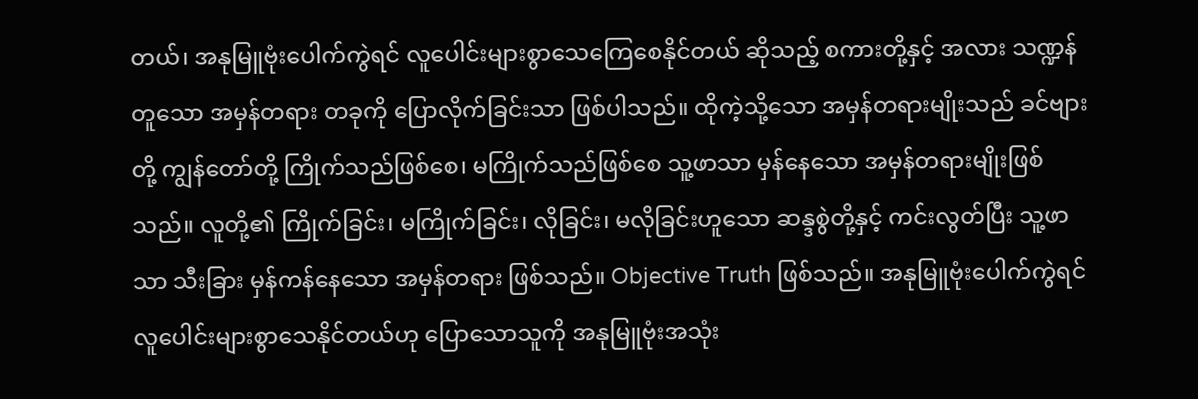တယ်၊ အနုမြူဗုံးပေါက်ကွဲရင် လူပေါင်းများစွာသေကြေစေနိုင်တယ် ဆိုသည့် စကားတို့နှင့် အလား သဏ္ဍန်တူသော အမှန်တရား တခုကို ပြောလိုက်ခြင်းသာ ဖြစ်ပါသည်။ ထိုကဲ့သို့သော အမှန်တရားမျိုးသည် ခင်ဗျားတို့ ကျွန်တော်တို့ ကြိုက်သည်ဖြစ်စေ၊ မကြိုက်သည်ဖြစ်စေ သူ့ဖာသာ မှန်နေသော အမှန်တရားမျိုးဖြစ်သည်။ လူတို့၏ ကြိုက်ခြင်း၊ မကြိုက်ခြင်း၊ လိုခြင်း၊ မလိုခြင်းဟူသော ဆန္ဒစွဲတို့နှင့် ကင်းလွတ်ပြီး သူ့ဖာသာ သီးခြား မှန်ကန်နေသော အမှန်တရား ဖြစ်သည်။ Objective Truth ဖြစ်သည်။ အနုမြူဗုံးပေါက်ကွဲရင် လူပေါင်းများစွာသေနိုင်တယ်ဟု ပြောသောသူကို အနုမြူဗုံးအသုံး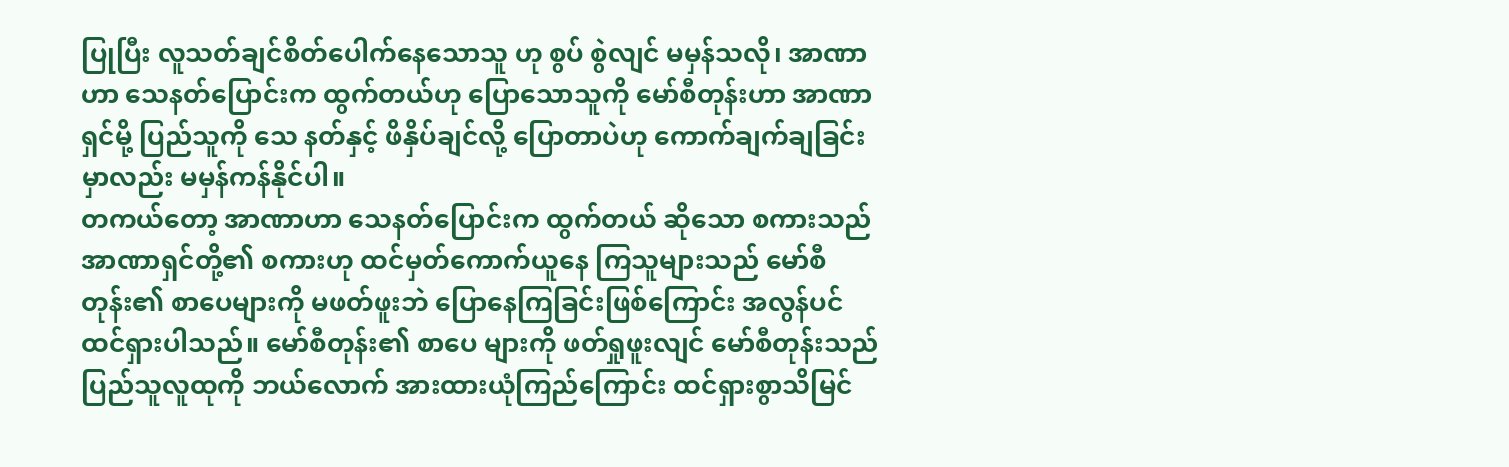ပြုပြီး လူသတ်ချင်စိတ်ပေါက်နေသောသူ ဟု စွပ် စွဲလျင် မမှန်သလို၊ အာဏာဟာ သေနတ်ပြောင်းက ထွက်တယ်ဟု ပြောသောသူကို မော်စီတုန်းဟာ အာဏာရှင်မို့ ပြည်သူကို သေ နတ်နှင့် ဖိနှိပ်ချင်လို့ ပြောတာပဲဟု ကောက်ချက်ချခြင်းမှာလည်း မမှန်ကန်နိုင်ပါ။
တကယ်တော့ အာဏာဟာ သေနတ်ပြောင်းက ထွက်တယ် ဆိုသော စကားသည် အာဏာရှင်တို့၏ စကားဟု ထင်မှတ်ကောက်ယူနေ ကြသူများသည် မော်စီတုန်း၏ စာပေများကို မဖတ်ဖူးဘဲ ပြောနေကြခြင်းဖြစ်ကြောင်း အလွန်ပင် ထင်ရှားပါသည်။ မော်စီတုန်း၏ စာပေ များကို ဖတ်ရှုဖူးလျင် မော်စီတုန်းသည် ပြည်သူလူထုကို ဘယ်လောက် အားထားယုံကြည်ကြောင်း ထင်ရှားစွာသိမြင်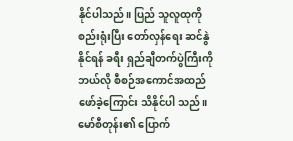နိုင်ပါသည်။ ပြည် သူလူထုကို စည်းရုံးပြီး တော်လှန်ရေး ဆင်နွဲနိုင်ရန် ခရီး ရှည်ချီတက်ပွဲကြီးကို ဘယ်လို စီစဉ်အကောင်အထည်ဖော်ခဲ့ကြောင်း သိနိုင်ပါ သည်။ မော်စီတုန်း၏ ပြောက်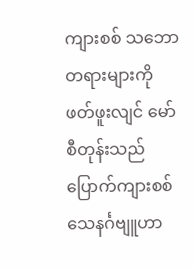ကျားစစ် သဘောတရားများကို ဖတ်ဖူးလျင် မော်စီတုန်းသည် ပြောက်ကျားစစ် သေနင်္ဂဗျူဟာ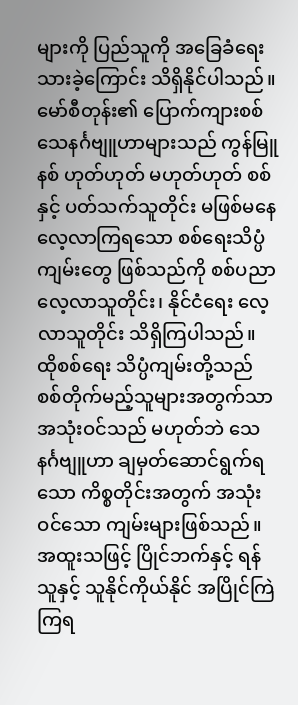များကို ပြည်သူကို အခြေခံရေးသားခဲ့ကြောင်း သိရှိနိုင်ပါသည်။ မော်စီတုန်း၏ ပြောက်ကျားစစ် သေနင်္ဂဗျူဟာများသည် ကွန်မြူနစ် ဟုတ်ဟုတ် မဟုတ်ဟုတ် စစ်နှင့် ပတ်သက်သူတိုင်း မဖြစ်မနေ လေ့လာကြရသော စစ်ရေးသိပ္ပံကျမ်းတွေ ဖြစ်သည်ကို စစ်ပညာ လေ့လာသူတိုင်း၊ နိုင်ငံရေး လေ့လာသူတိုင်း သိရှိကြပါသည်။ ထိုစစ်ရေး သိပ္ပံကျမ်းတို့သည် စစ်တိုက်မည့်သူများအတွက်သာ အသုံးဝင်သည် မဟုတ်ဘဲ သေနင်္ဂဗျူဟာ ချမှတ်ဆောင်ရွက်ရသော ကိစ္စတိုင်းအတွက် အသုံးဝင်သော ကျမ်းများဖြစ်သည်။ အထူးသဖြင့် ပြိုင်ဘက်နှင့် ရန်သူနှင့် သူနိုင်ကိုယ်နိုင် အပြိုင်ကြဲကြရ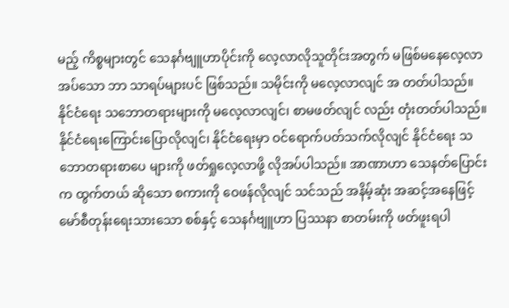မည့် ကိစ္စများတွင် သေနင်္ဂဗျူဟာပိုင်းကို လေ့လာလိုသူတိုင်းအတွက် မဖြစ်မနေလေ့လာအပ်သော ဘာ သာရပ်များပင် ဖြစ်သည်။ သမိုင်းကို မလေ့လာလျင် အ တတ်ပါသည်။ နိုင်ငံရေး သဘောတရားများကို မလေ့လာလျင်၊ စာမဖတ်လျင် လည်း တုံးတတ်ပါသည်။ နိုင်ငံရေးကြောင်းပြောလိုလျင်၊ နိုင်ငံရေးမှာ ဝင်ရောက်ပတ်သက်လိုလျင် နိုင်ငံရေး သဘောတရားစာပေ များကို ဖတ်ရှုလေ့လာဖို့ လိုအပ်ပါသည်။ အာဏာဟာ သေနတ်ပြောင်းက ထွက်တယ် ဆိုသော စကားကို ဝေဖန်လိုလျင် သင်သည် အနိမ့်ဆုံး အဆင့်အနေဖြင့် မော်စီတုန်းရေးသားသော စစ်နှင့် သေနင်္ဂဗျူဟာ ပြဿနာ စာတမ်းကို ဖတ်ဖူးရပါ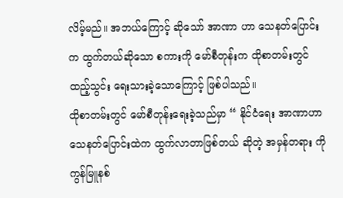လိမ့်မည်။ အဘယ်ကြောင့် ဆိုသော် အာဏာ ဟာ သေနတ်ပြောင်းက ထွက်တယ်ဆိုသော စကားကို မော်စီတုန်းက ထိုစာတမ်းတွင် ထည့်သွင်း ရေးသားခဲ့သောကြောင့် ဖြစ်ပါသည်။
ထိုစာတမ်းတွင် မော်စီတုန်းရေးခဲ့သည်မှာ “ နိုင်ငံရေး အာဏာဟာ သေနတ်ပြောင်းထဲက ထွက်လာတာဖြစ်တယ် ဆိုတဲ့ အမှန်တရား ကို ကွန်မြူနစ်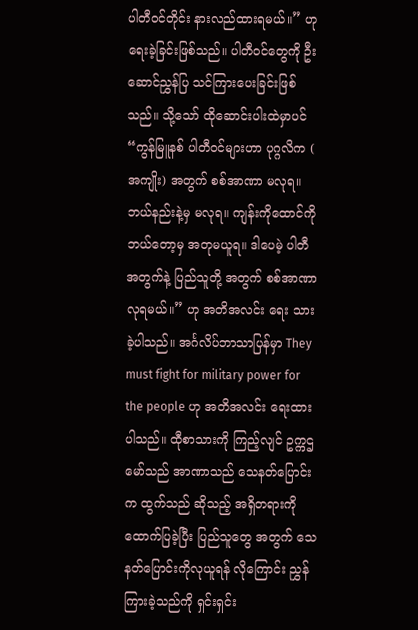ပါတီဝင်တိုင်း နားလည်ထားရမယ်။” ဟုရေးခဲ့ခြင်းဖြစ်သည်။ ပါတီဝင်တွေကို ဦးဆောင်ညွှန်ပြ သင်ကြားပေးခြင်းဖြစ်သည်။ သို့သော် ထိုဆောင်းပါးထဲမှာပင် “ကွန်မြူနစ် ပါတီဝင်များဟာ ပုဂ္ဂလိက ( အကျိုး) အတွက် စစ်အာဏာ မလုရ။ ဘယ်နည်းနဲ့မှ မလုရ။ ကျန်းကိုထောင်ကို ဘယ်တော့မှ အတုမယူရ။ ဒါပေမဲ့ ပါတီအတွက်နဲ့ ပြည်သူတို့ အတွက် စစ်အာဏာ လုရမယ်။” ဟု အတိအလင်း ရေး သားခဲ့ပါသည်။ အင်္ဂလိပ်ဘာသာပြန်မှာ They must fight for military power for the people ဟု အတိအလင်း ရေးထားပါသည်။ ထီုစာသားကို ကြည့်လျင် ဥက္ကဌမော်သည် အာဏာသည် သေနတ်ပြောင်းက ထွက်သည် ဆိုသည့် အရှိတရားကို ထောက်ပြခဲ့ပြီး ပြည်သူတွေ အတွက် သေနတ်ပြောင်းကိုလုယူရန် လိုကြောင်း ညွှန်ကြားခဲ့သည်ကို ရှင်းရှင်း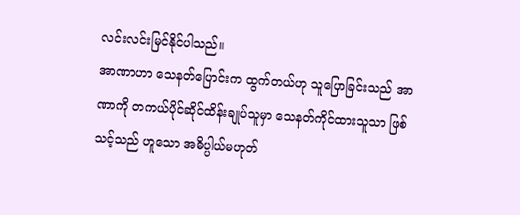လင်းလင်းမြင်နိုင်ပါသည်။
အာဏာဟာ သေနတ်ပြောင်းက ထွက်တယ်ဟု သူပြောခြင်းသည် အာဏာကို တကယ်ပိုင်ဆိုင်ထိန်းချုပ်သူမှာ သေနတ်ကိုင်ထားသူသာ ဖြစ်သင့်သည် ဟူသော အဓိပ္ပါယ်မဟုတ်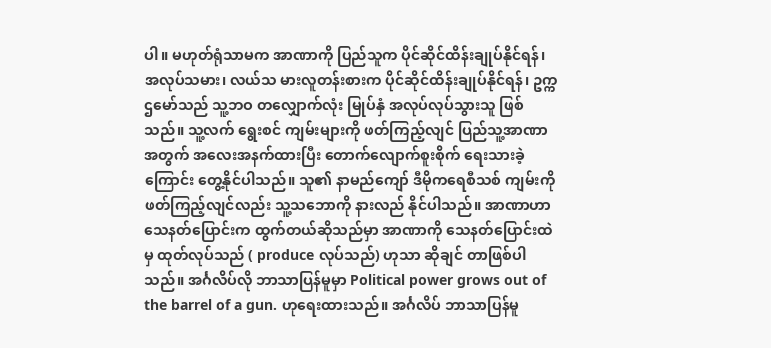ပါ။ မဟုတ်ရုံသာမက အာဏာကို ပြည်သူက ပိုင်ဆိုင်ထိန်းချုပ်နိုင်ရန်၊ အလုပ်သမား၊ လယ်သ မားလူတန်းစားက ပိုင်ဆိုင်ထိန်းချုပ်နိုင်ရန်၊ ဥက္ကဌမော်သည် သူ့ဘဝ တလျှောက်လုံး မြုပ်နှံ အလုပ်လုပ်သွားသူ ဖြစ်သည်။ သူ့လက် ရွေးစင် ကျမ်းများကို ဖတ်ကြည့်လျင် ပြည်သူ့အာဏာအတွက် အလေးအနက်ထားပြီး တောက်လျောက်စူးစိုက် ရေးသားခဲ့ကြောင်း တွေ့နိုင်ပါသည်။ သူ၏ နာမည်ကျော် ဒီမိုကရေစီသစ် ကျမ်းကို ဖတ်ကြည့်လျင်လည်း သူ့သဘောကို နားလည် နိုင်ပါသည်။ အာဏာဟာ သေနတ်ပြောင်းက ထွက်တယ်ဆိုသည်မှာ အာဏာကို သေနတ်ပြောင်းထဲမှ ထုတ်လုပ်သည် ( produce လုပ်သည်) ဟုသာ ဆိုချင် တာဖြစ်ပါသည်။ အင်္ဂလိပ်လို ဘာသာပြန်မူမှာ Political power grows out of the barrel of a gun. ဟုရေးထားသည်။ အင်္ဂလိပ် ဘာသာပြန်မူ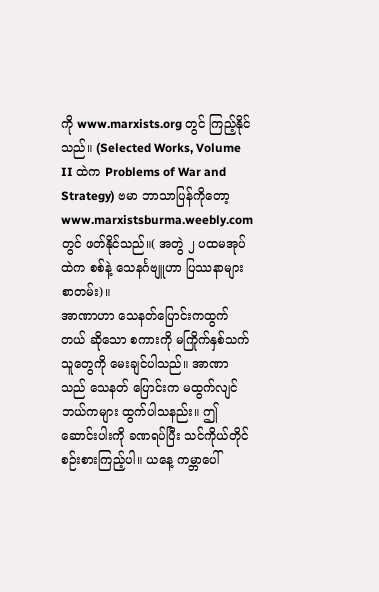ကို www.marxists.org တွင် ကြည့်နိုင်သည်။ (Selected Works, Volume II ထဲက Problems of War and Strategy) ဗမာ ဘာသာပြန်ကိုတော့ www.marxistsburma.weebly.com တွင် ဖတ်နိုင်သည်။( အတွဲ ၂ ပထမအုပ်ထဲက စစ်နဲ့ သေနင်္ဂဗျူဟာ ပြဿနာများစာတမ်း)။
အာဏာဟာ သေနတ်ပြောင်းကထွက်တယ် ဆိုသော စကားကို မကြိုက်နှစ်သက်သူတွေကို မေးချင်ပါသည်။ အာဏာသည် သေနတ် ပြောင်းက မထွက်လျင် ဘယ်ကများ ထွက်ပါသနည်း။ ဤဆောင်းပါးကို ခဏရပ်ပြီး သင်ကိုယ်တိုင် စဉ်းစားကြည့်ပါ။ ယနေ့ ကမ္ဘာပေါ်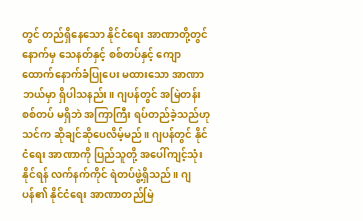တွင် တည်ရှိနေသော နိုင်ငံရေး အာဏာတို့တွင် နောက်မှ သေနတ်နှင့် စစ်တပ်နှင့် ကျောထောက်နောက်ခံပြုပေး မထားသော အာဏာ ဘယ်မှာ ရှိပါသနည်း။ ဂျပန်တွင် အမြဲတန်း စစ်တပ် မရှိဘဲ အကြာကြီး ရပ်တည်ခဲ့သည်ဟု သင်က ဆိုချင်ဆိုပေလိမ့်မည်။ ဂျပန်တွင် နိုင်ငံရေး အာဏာကို ပြည်သူတို့ အပေါ်ကျင့်သုံးနိုင်ရန် လက်နက်ကိုင် ရဲတပ်ဖွဲ့ရှိသည်။ ဂျပန်၏ နိုင်ငံရေး အာဏာတည်မြဲ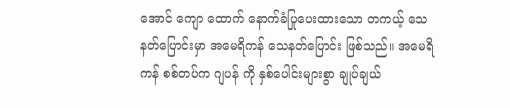အောင် ကျော ထောက် နောက်ခံပြုပေးထားသော တကယ့် သေနတ်ပြောင်းမှာ အမေရိကန် သေနတ်ပြောင်း ဖြစ်သည်။ အမေရိကန် စစ်တပ်က ဂျပန် ကို နှစ်ပေါင်းများစွာ ချုပ်ချယ်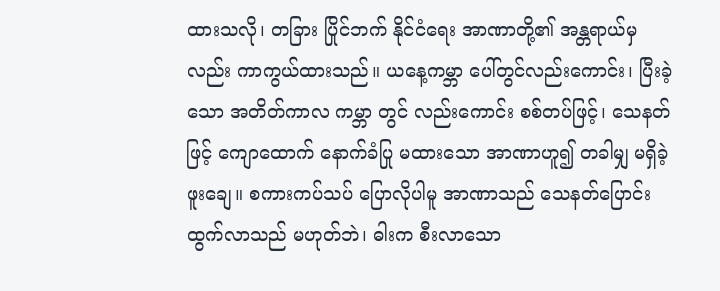ထားသလို၊ တခြား ပြိုင်ဘက် နိုင်ငံရေး အာဏာတို့၏ အန္တရာယ်မှလည်း ကာကွယ်ထားသည်။ ယနေ့ကမ္ဘာ ပေါ်တွင်လည်းကောင်း၊ ပြီးခဲ့သော အတိတ်ကာလ ကမ္ဘာ တွင် လည်းကောင်း စစ်တပ်ဖြင့်၊ သေနတ်ဖြင့် ကျောထောက် နောက်ခံပြု မထားသော အာဏာဟူ၍ တခါမျှ မရှိခဲ့ဖူးချေ။ စကားကပ်သပ် ပြောလိုပါမူ အာဏာသည် သေနတ်ပြောင်း ထွက်လာသည် မဟုတ်ဘဲ၊ ဓါးက စီးလာသော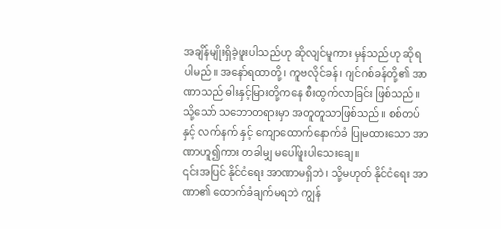အချိန်မျိုးရှိခဲ့ဖူးပါသည်ဟု ဆိုလျင်မူကား မှန်သည်ဟု ဆိုရပါမည်။ အနော်ရထာတို့၊ ကူဗလိုင်ခန်၊ ဂျင်ဂစ်ခန်တို့၏ အာဏာသည် ဓါးနှင့်မြားတို့ကနေ စီးထွက်လာခြင်း ဖြစ်သည်။ သို့သော် သဘောတရားမှာ အတူတူသာဖြစ်သည်။ စစ်တပ်နှင့် လက်နက် နှင့် ကျောထောက်နောက်ခံ ပြုမထားသော အာဏာဟူ၍ကား တခါမျှ မပေါ်ဖူးပါသေးချေ။
၎င်းအပြင် နိုင်ငံရေး အာဏာမရှိဘဲ၊ သို့မဟုတ် နိုင်ငံရေး အာဏာ၏ ထောက်ခံချက်မရဘဲ ကျွန်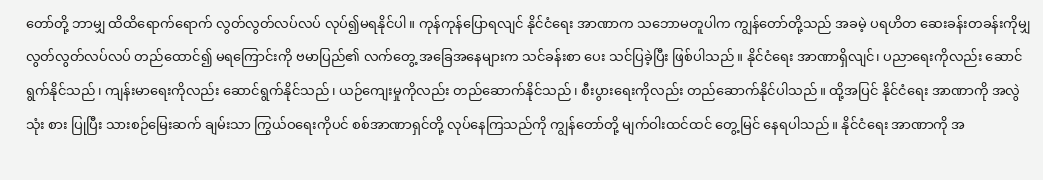တော်တို့ ဘာမျှ ထိထိရောက်ရောက် လွတ်လွတ်လပ်လပ် လုပ်၍မရနိုင်ပါ။ ကုန်ကုန်ပြောရလျင် နိုင်ငံရေး အာဏာက သဘောမတူပါက ကျွန်တော်တို့သည် အခမဲ့ ပရဟိတ ဆေးခန်းတခန်းကိုမျှ လွတ်လွတ်လပ်လပ် တည်ထောင်၍ မရကြောင်းကို ဗမာပြည်၏ လက်တွေ့ အခြေအနေများက သင်ခန်းစာ ပေး သင်ပြခဲ့ပြီး ဖြစ်ပါသည်။ နိုင်ငံရေး အာဏာရှိလျင်၊ ပညာရေးကိုလည်း ဆောင်ရွက်နိုင်သည်၊ ကျန်းမာရေးကိုလည်း ဆောင်ရွက်နိုင်သည်၊ ယဉ်ကျေးမှုကိုလည်း တည်ဆောက်နိုင်သည်၊ စီးပွားရေးကိုလည်း တည်ဆောက်နိုင်ပါသည်။ ထို့အပြင် နိုင်ငံရေး အာဏာကို အလွဲသုံး စား ပြုပြီး သားစဉ်မြေးဆက် ချမ်းသာ ကြွယ်ဝရေးကိုပင် စစ်အာဏာရှင်တို့ လုပ်နေကြသည်ကို ကျွန်တော်တို့ မျက်ဝါးထင်ထင် တွေ့မြင် နေရပါသည်။ နိုင်ငံရေး အာဏာကို အ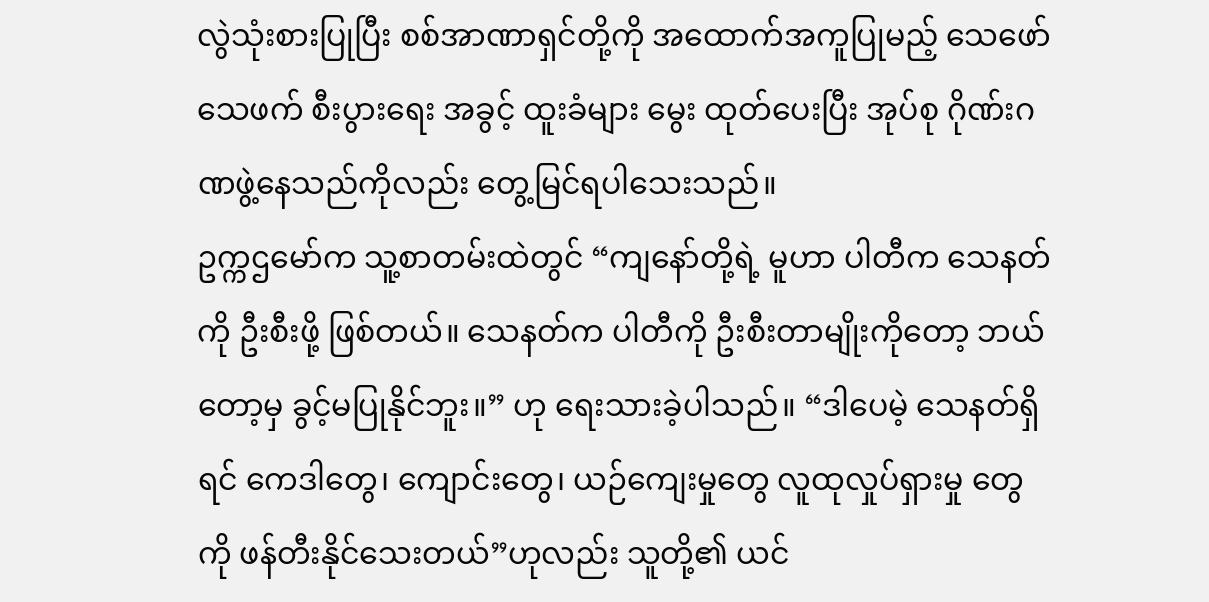လွဲသုံးစားပြုပြီး စစ်အာဏာရှင်တို့ကို အထောက်အကူပြုမည့် သေဖော်သေဖက် စီးပွားရေး အခွင့် ထူးခံများ မွေး ထုတ်ပေးပြီး အုပ်စု ဂိုဏ်းဂဏဖွဲ့နေသည်ကိုလည်း တွေ့မြင်ရပါသေးသည်။
ဥက္ကဌမော်က သူ့စာတမ်းထဲတွင် “ကျနော်တို့ရဲ့ မူဟာ ပါတီက သေနတ်ကို ဦးစီးဖို့ ဖြစ်တယ်။ သေနတ်က ပါတီကို ဦးစီးတာမျိုးကိုတော့ ဘယ်တော့မှ ခွင့်မပြုနိုင်ဘူး။” ဟု ရေးသားခဲ့ပါသည်။ “ဒါပေမဲ့ သေနတ်ရှိရင် ကေဒါတွေ၊ ကျောင်းတွေ၊ ယဉ်ကျေးမှုတွေ လူထုလှုပ်ရှားမှု တွေကို ဖန်တီးနိုင်သေးတယ်”ဟုလည်း သူတို့၏ ယင်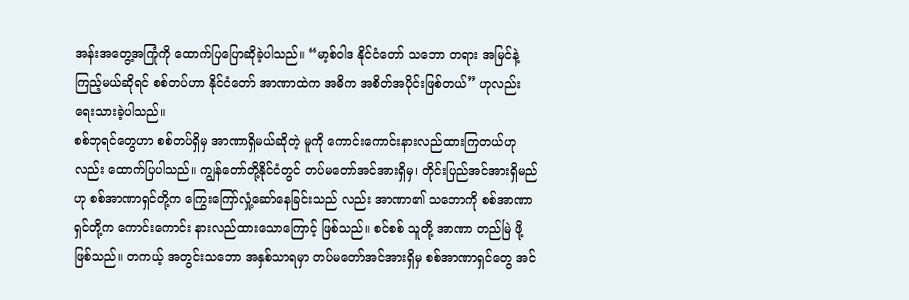အန်းအတွေ့အကြုံကို ထောက်ပြပြောဆိုခဲ့ပါသည်။ “မာ့စ်ဝါဒ နိုင်ငံတော် သဘော တရား အမြင်နဲ့ ကြည့်မယ်ဆိုရင် စစ်တပ်ဟာ နိုင်ငံတော် အာဏာထဲက အဓိက အစိတ်အပိုင်းဖြစ်တယ်” ဟုလည်း ရေးသားခဲ့ပါသည်။
စစ်ဘုရင်တွေဟာ စစ်တပ်ရှိမှ အာဏာရှိမယ်ဆိုတဲ့ မူကို ကောင်းကောင်းနားလည်ထားကြတယ်ဟုလည်း ထောက်ပြပါသည်။ ကျွန်တော်တို့နိုင်ငံတွင် တပ်မတော်အင်အားရှိမှ၊ တိုင်းပြည်အင်အားရှိမည်ဟု စစ်အာဏာရှင်တို့က ကြွေးကြော်လှုံ့ဆော်နေခြင်းသည် လည်း အာဏာ၏ သဘောကို စစ်အာဏာရှင်တို့က ကောင်းကောင်း နားလည်ထားသောကြောင့် ဖြစ်သည်။ စင်စစ် သူတို့ အာဏာ တည်မြဲ ဖို့ ဖြစ်သည်။ တကယ့် အတွင်းသဘော အနှစ်သာရမှာ တပ်မတော်အင်အားရှိမှ စစ်အာဏာရှင်တွေ အင်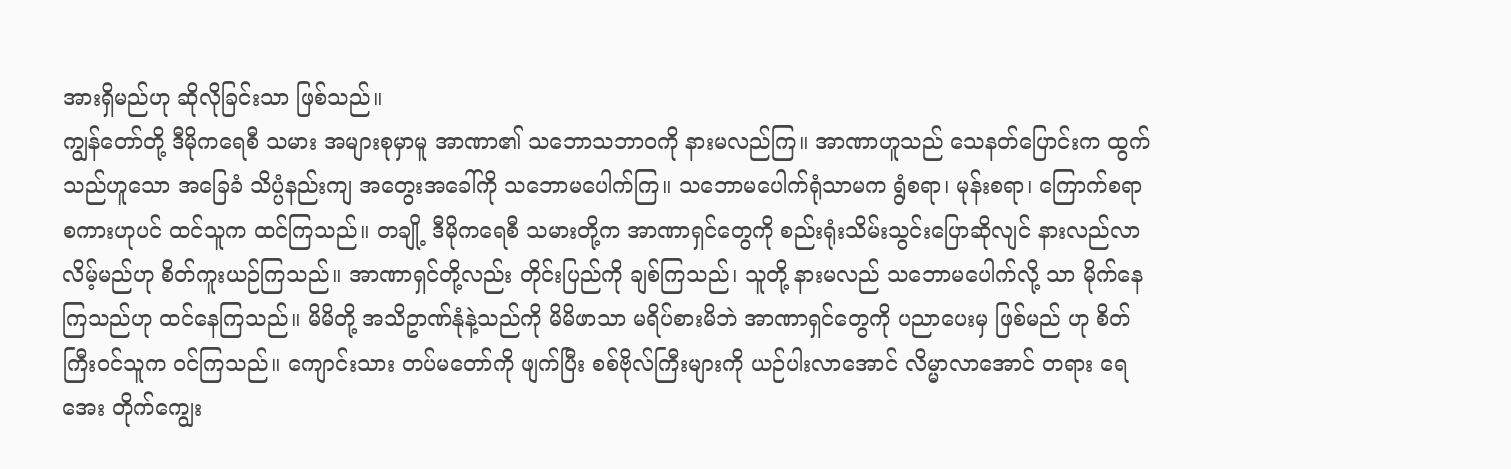အားရှိမည်ဟု ဆိုလိုခြင်းသာ ဖြစ်သည်။
ကျွန်တော်တို့ ဒီမိုကရေစီ သမား အများစုမှာမူ အာဏာ၏ သဘောသဘာဝကို နားမလည်ကြ။ အာဏာဟူသည် သေနတ်ပြောင်းက ထွက်သည်ဟူသော အခြေခံ သိပ္ပံနည်းကျ အတွေးအခေါ်ကို သဘောမပေါက်ကြ။ သဘောမပေါက်ရုံသာမက ရွံစရာ၊ မုန်းစရာ၊ ကြောက်စရာ စကားဟုပင် ထင်သူက ထင်ကြသည်။ တချို့ ဒီမိုကရေစီ သမားတို့က အာဏာရှင်တွေကို စည်းရုံးသိမ်းသွင်းပြောဆိုလျင် နားလည်လာလိမ့်မည်ဟု စိတ်ကူးယဉ်ကြသည်။ အာဏာရှင်တို့လည်း တိုင်းပြည်ကို ချစ်ကြသည်၊ သူတို့ နားမလည် သဘောမပေါက်လို့ သာ မိုက်နေကြသည်ဟု ထင်နေကြသည်။ မိမိတို့ အသိဥာဏ်နုံနဲ့သည်ကို မိမိဖာသာ မရိပ်စားမိဘဲ အာဏာရှင်တွေကို ပညာပေးမှ ဖြစ်မည် ဟု စိတ်ကြီးဝင်သူက ဝင်ကြသည်။ ကျောင်းသား တပ်မတော်ကို ဖျက်ပြီး စစ်ဗိုလ်ကြီးများကို ယဉ်ပါးလာအောင် လိမ္မာလာအောင် တရား ရေအေး တိုက်ကျွေး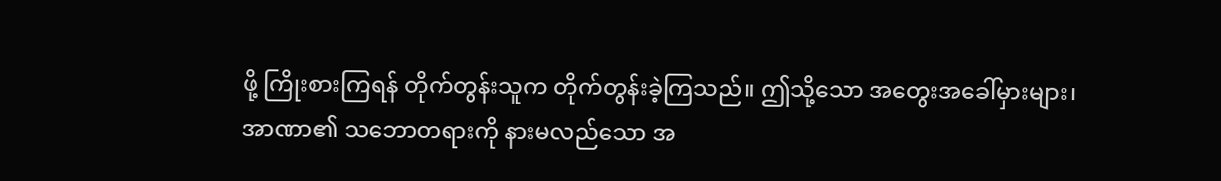ဖို့ ကြိုးစားကြရန် တိုက်တွန်းသူက တိုက်တွန်းခဲ့ကြသည်။ ဤသို့သော အတွေးအခေါ်မှားများ၊ အာဏာ၏ သဘောတရားကို နားမလည်သော အ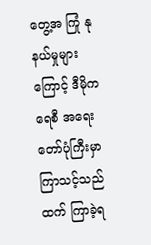တွေ့အ ကြုံ နုနယ်မှုများကြောင့် ဒီမိုကရေစီ အရေးတော်ပုံကြီးမှာ ကြာသင့်သည်ထက် ကြာခဲ့ရ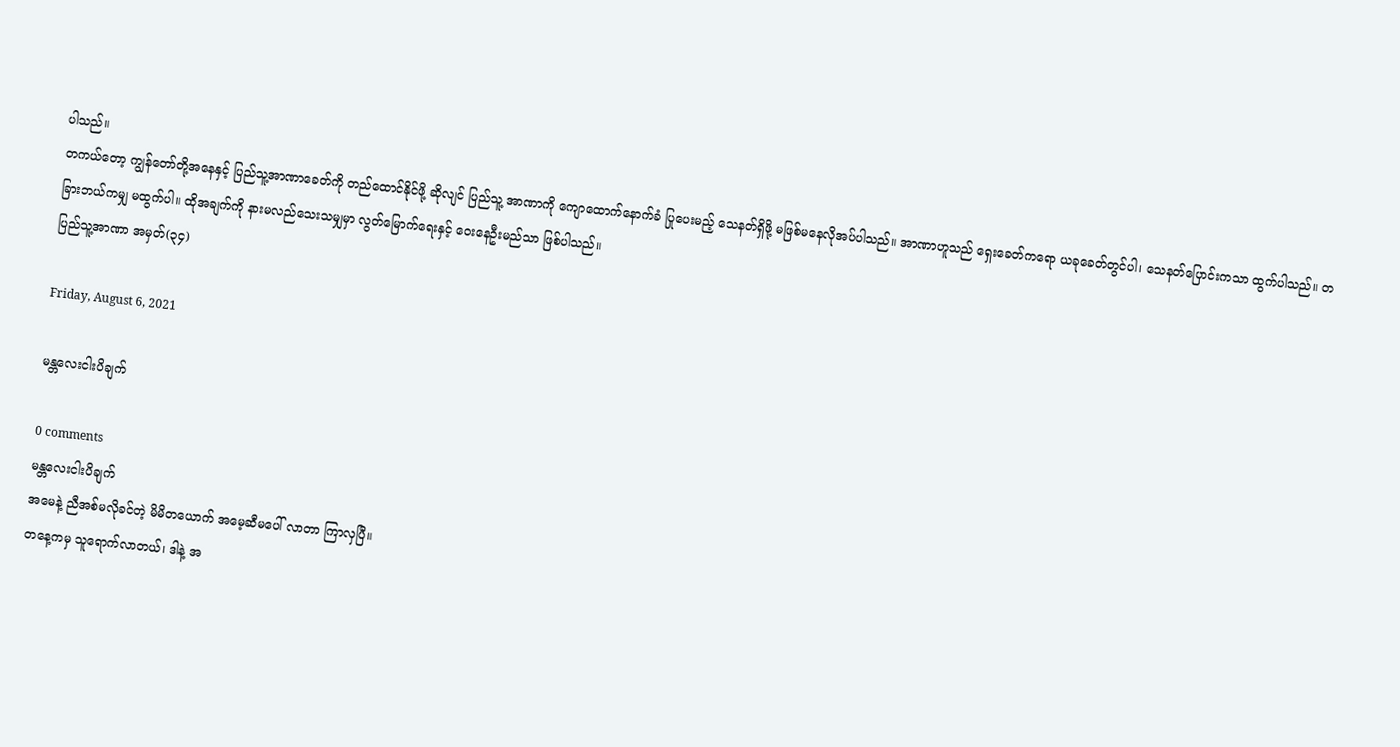ပါသည်။
တကယ်တော့ ကျွန်တော်တို့အနေနှင့် ပြည်သူ့အာဏာခေတ်ကို တည်ထောင်နိုင်ဖို့ ဆိုလျင် ပြည်သူ့ အာဏာကို ကျောထောက်နောက်ခံ ပြုပေးမည့် သေနတ်ရှိဖို့ မဖြစ်မနေလိုအပ်ပါသည်။ အာဏာဟူသည် ရှေးခေတ်ကရော ယခုခေတ်တွင်ပါ၊ သေနတ်ပြောင်းကသာ ထွက်ပါသည်။ တခြားဘယ်ကမျှ မထွက်ပါ။ ထိုအချက်ကို နားမလည်သေးသမျှမှာ လွတ်မြောက်ရေးနှင့် ဝေးနေဦးမည်သာ ဖြစ်ပါသည်။
ပြည်သူ့အာဏာ အမှတ်(၃၄)

Friday, August 6, 2021

မန္တလေးငါးပိချက်

0 comments
မန္တလေးငါးပိချက်
အမေနဲ့ ညီအစ်မလိုခင်တဲ့ မိမိတယောက် အမေ့ဆီမပေါ် လာတာ ကြာလှပြီ။
တနေ့ကမှ သူရောက်လာတယ်၊ ဒါနဲ့ အ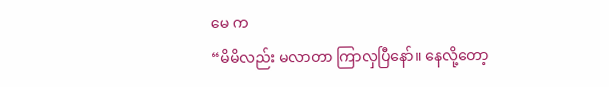မေ က
“မိမိလည်း မလာတာ ကြာလှပြီနော်။ နေလို့တော့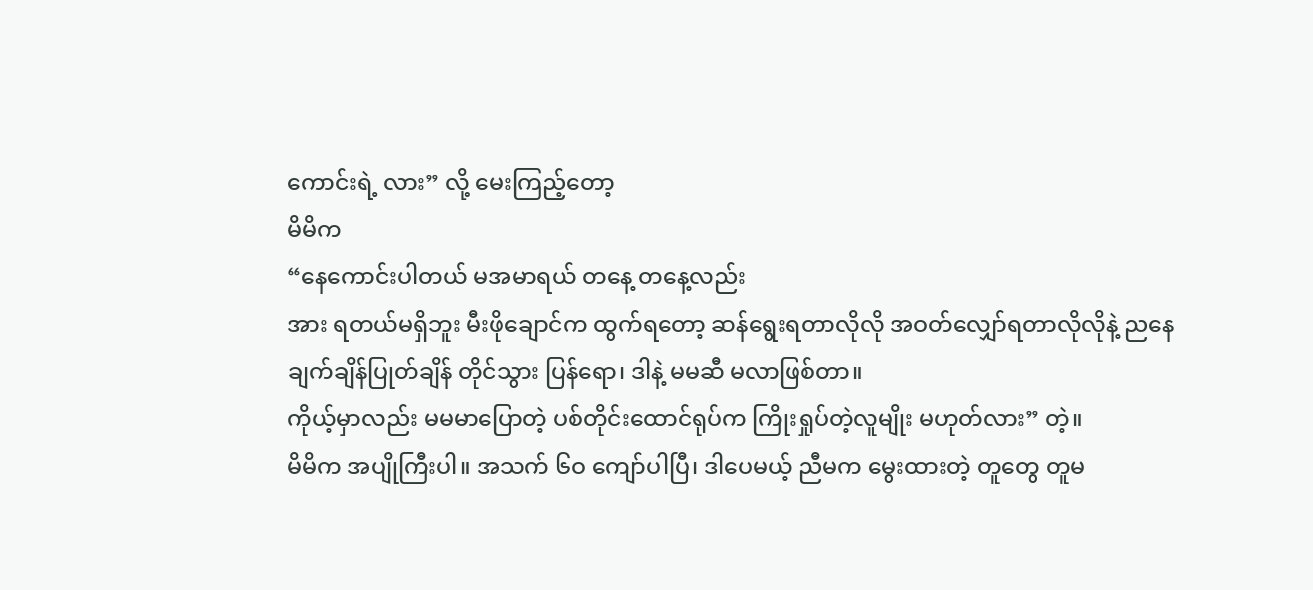ကောင်းရဲ့ လား” လို့ မေးကြည့်တော့
မိမိက
“နေကောင်းပါတယ် မအမာရယ် တနေ့ တနေ့လည်း
အား ရတယ်မရှိဘူး မီးဖိုချောင်က ထွက်ရတော့ ဆန်ရွေးရတာလိုလို အဝတ်လျှော်ရတာလိုလိုနဲ့ ညနေ ချက်ချိန်ပြုတ်ချိန် တိုင်သွား ပြန်ရော၊ ဒါနဲ့ မမဆီ မလာဖြစ်တာ။
ကိုယ့်မှာလည်း မမမာပြောတဲ့ ပစ်တိုင်းထောင်ရုပ်က ကြိုးရှုပ်တဲ့လူမျိုး မဟုတ်လား” တဲ့။
မိမိက အပျိုကြီးပါ။ အသက် ၆ဝ ကျော်ပါပြီ၊ ဒါပေမယ့် ညီမက မွေးထားတဲ့ တူတွေ တူမ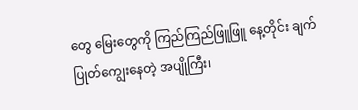တွေ မြေးတွေကို ကြည်ကြည်ဖြူဖြူ နေ့တိုင်း ချက်ပြုတ်ကျွေးနေတဲ့ အပျိုကြီး၊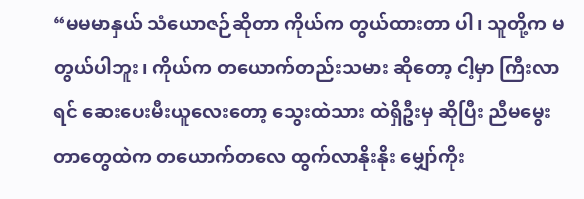“မမမာနှယ် သံယောဇဉ်ဆိုတာ ကိုယ်က တွယ်ထားတာ ပါ၊ သူတို့က မတွယ်ပါဘူး၊ ကိုယ်က တယောက်တည်းသမား ဆိုတော့ ငါ့မှာ ကြီးလာရင် ဆေးပေးမီးယူလေးတော့ သွေးထဲသား ထဲရှိဦးမှ ဆိုပြီး ညီမမွေးတာတွေထဲက တယောက်တလေ ထွက်လာနိုးနိုး မျှော်ကိုး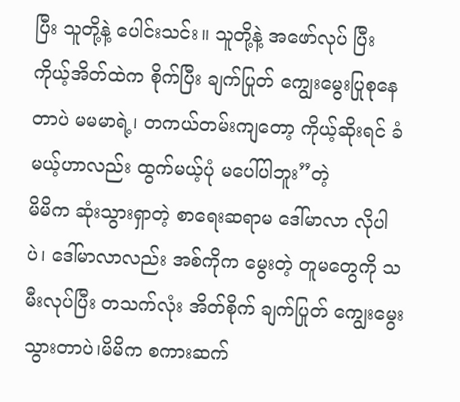ပြီး သူတို့နဲ့ ပေါင်းသင်း။ သူတို့နဲ့ အဖော်လုပ် ပြီး ကိုယ့်အိတ်ထဲက စိုက်ပြီး ချက်ပြုတ် ကျွေးမွေးပြုစုနေတာပဲ မမမာရဲ့၊ တကယ်တမ်းကျတော့ ကိုယ့်ဆိုးရင် ခံမယ့်ဟာလည်း ထွက်မယ့်ပုံ မပေါ်ပါဘူး”တဲ့
မိမိက ဆုံးသွားရှာတဲ့ စာရေးဆရာမ ဒေါ်မာလာ လိုပါပဲ၊ ဒေါ်မာလာလည်း အစ်ကိုက မွေးတဲ့ တူမတွေကို သမီးလုပ်ပြီး တသက်လုံး အိတ်စိုက် ချက်ပြုတ် ကျွေးမွေးသွားတာပဲ၊မိမိက စကားဆက်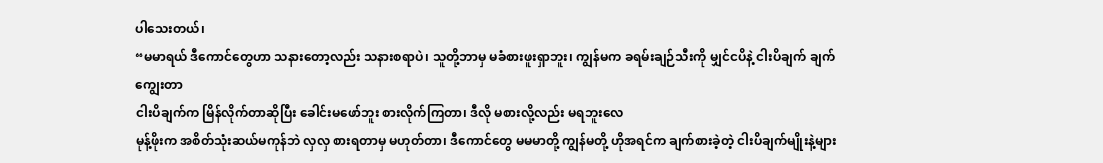ပါသေးတယ်၊
“မမာရယ် ဒီကောင်တွေဟာ သနားတော့လည်း သနားစရာပဲ၊ သူတို့ဘာမှ မခံစားဖူးရှာဘူး၊ ကျွန်မက ခရမ်းချဉ်သီးကို မျှင်ငပိနဲ့ ငါးပိချက် ချက်ကျွေးတာ
ငါးပိချက်က မြိန်လိုက်တာဆိုပြီး ခေါင်းမဖော်ဘူး စားလိုက်ကြတာ၊ ဒီလို မစားလို့လည်း မရဘူးလေ
မုန့်ဖိုးက အစိတ်သုံးဆယ်မကုန်ဘဲ လှလှ စားရတာမှ မဟုတ်တာ၊ ဒီကောင်တွေ မမမာတို့ ကျွန်မတို့ ဟိုအရင်က ချက်စားခဲ့တဲ့ ငါးပိချက်မျိုးနဲ့များ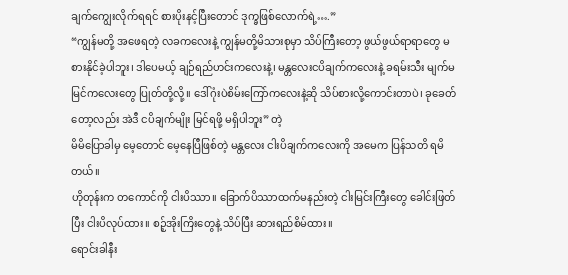ချက်ကျွေးလိုက်ရရင် စားပိုးနင့်ပြီးတောင် ဒုက္ခဖြစ်လောက်ရဲ့….”
“ကျွန်မတို့ အဖေရတဲ့ လခကလေးနဲ့ ကျွန်မတို့မိသားစုမှာ သိပ်ကြီးတော့ ဖွယ်ဖွယ်ရာရာတွေ မစားနိုင်ခဲ့ပါဘူး၊ ဒါပေမယ့် ချဉ်ရည်ဟင်းကလေးနဲ့၊ မန္တလေးငပိချက်ကလေးနဲ့ ခရမ်းသီး မျက်မမြင်ကလေးတွေ ပြုတ်တို့လို့။ ဒေါ်ဂုံးပဲစိမ်းကြော်ကလေးနဲ့ဆို သိပ်စားလို့ကောင်းတာပဲ၊ ခုခေတ်တော့လည်း အဲဒီ ငပိချက်မျိုး မြင်ရဖို့ မရှိပါဘူး” တဲ့
မိမိပြောခါမှ မေ့တောင် မေ့နေပြီဖြစ်တဲ့ မန္တလေး ငါးပိချက်ကလေးကို အမေက ပြန်သတိ ရမိတယ်။
ဟိုတုန်းက တကောင်ကို ငါးပိဿာ။ ခြောက်ပိဿာထက်မနည်းတဲ့ ငါးမြင်းကြီးတွေ ခေါင်းဖြတ်ပြီး ငါးပိလုပ်ထား။ စဉ့်အိုးကြိးတွေနဲ့ သိပ်ပြီး ဆားရည်စိမ်ထား။
ရောင်းခါနီး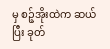မှ စဉ့်အိုးထဲက ဆယ်ပြီး ခုတ်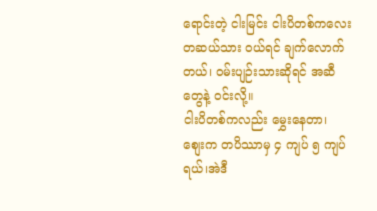ရောင်းတဲ့ ငါးမြင်း ငါးပိတစ်ကလေး တဆယ်သား ဝယ်ရင် ချက်လောက်တယ်၊ ဝမ်းပျဉ်းသားဆိုရင် အဆီတွေနဲ့ ဝင်းလို့။
ငါးပိတစ်ကလည်း မွှေးနေတာ၊ စျေးက တပိဿာမှ ၄ ကျပ် ၅ ကျပ်ရယ်၊အဲဒီ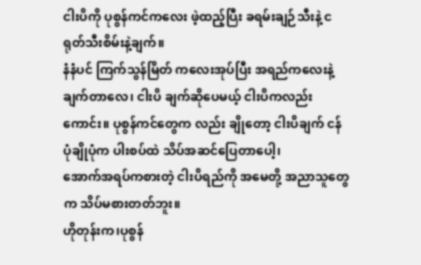ငါးပိကို ပုစွန်ကင်ကလေး ဖဲ့ထည့်ပြီး ခရမ်းချဉ်သီးနဲ့ ငရုတ်သီးစိမ်းနဲ့ချက်။
နံနံပင် ကြက်သွန်မြိတ် ကလေးအုပ်ပြီး အရည်ကလေးနဲ့ ချက်တာလေ၊ ငါးပိ ချက်ဆိုပေမယ့် ငါးပိကလည်းကောင်း။ ပုစွန်ကင်တွေက လည်း ချိုတော့ ငါးပိချက် ငန်ပုံချိုပုံက ပါးစပ်ထဲ သိပ်အဆင်ပြေတာပေါ့၊
အောက်အရပ်ကစားတဲ့ ငါးပိရည်ကို အမေတို့ အညာသူတွေက သိပ်မစားတတ်ဘူး။
ဟိုတုန်းက၊ပုစွန်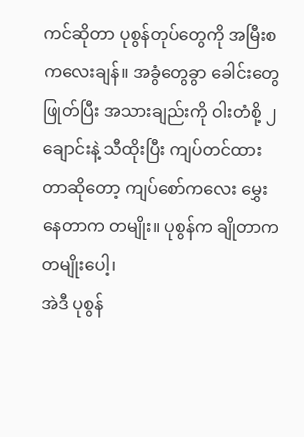ကင်ဆိုတာ ပုစွန်တုပ်တွေကို အမြီးစ ကလေးချန်။ အခွံတွေခွာ ခေါင်းတွေဖြုတ်ပြီး အသားချည်းကို ဝါးတံစို့ ၂ ချောင်းနဲ့ သီထိုးပြီး ကျပ်တင်ထားတာဆိုတော့ ကျပ်စော်ကလေး မွှေးနေတာက တမျိုး။ ပုစွန်က ချိုတာက တမျိုးပေါ့၊
အဲဒီ ပုစွန်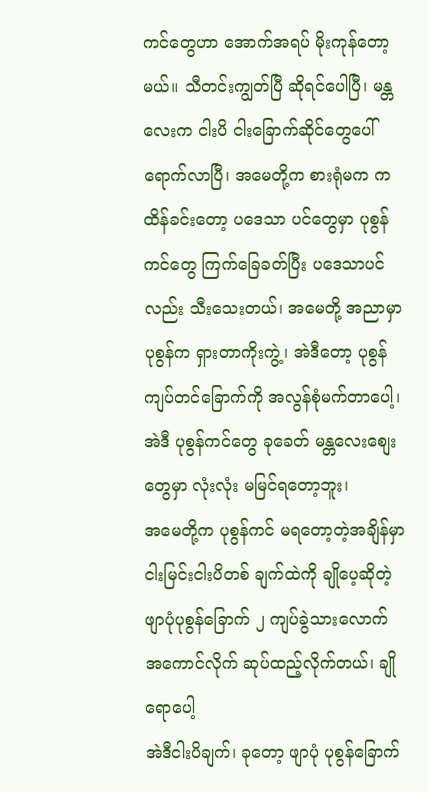ကင်တွေဟာ အောက်အရပ် မိုးကုန်တော့မယ်။ သီတင်းကျွတ်ပြီ ဆိုရင်ပေါပြီ၊ မန္တလေးက ငါးပိ ငါးခြောက်ဆိုင်တွေပေါ် ရောက်လာပြီ၊ အမေတို့က စားရုံမက ကထိန်ခင်းတော့ ပဒေသာ ပင်တွေမှာ ပုစွန်ကင်တွေ ကြက်ခြေခတ်ပြီး ပဒေသာပင်လည်း သီးသေးတယ်၊ အမေတို့ အညာမှာ ပုစွန်က ရှားတာကိုးကွဲ့၊ အဲဒီတော့ ပုစွန်ကျပ်တင်ခြောက်ကို အလွန်စုံမက်တာပေါ့၊ အဲဒီ ပုစွန်ကင်တွေ ခုခေတ် မန္တလေးစျေးတွေမှာ လုံးလုံး မမြင်ရတော့ဘူး၊
အမေတို့က ပုစွန်ကင် မရတော့တဲ့အချိန်မှာ ငါးမြင်းငါးပိတစ် ချက်ထဲကို ချိုပေ့ဆိုတဲ့ ဖျာပုံပုစွန်ခြောက် ၂ ကျပ်ခွဲသားလောက် အကောင်လိုက် ဆုပ်ထည့်လိုက်တယ်၊ ချိုရောပေါ့
အဲဒီငါးပိချက်၊ ခုတော့ ဖျာပုံ ပုစွန်ခြောက်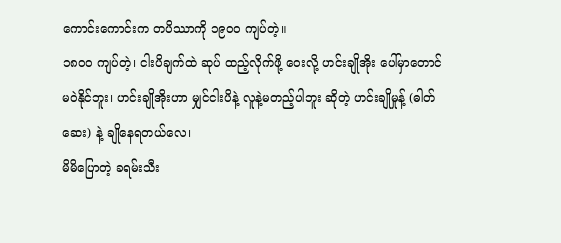ကောင်းကောင်းက တပိဿာကို ၁၉ဝဝ ကျပ်တဲ့။
၁၈ဝဝ ကျပ်တဲ့၊ ငါးပိချက်ထဲ ဆုပ် ထည့်လိုက်ဖို့ ဝေးလို့ ဟင်းချိုအိုး ပေါ်မှာတောင် မဝဲနိုင်ဘူး၊ ဟင်းချိုအိုးဟာ မျှင်ငါးပိနဲ့ လူနဲ့မတည့်ပါဘူး ဆိုတဲ့ ဟင်းချိုမှုန့် (ဓါတ်ဆေး) နဲ့ ချိုနေရတယ်လေ၊
မိမိပြောတဲ့ ခရမ်းသီး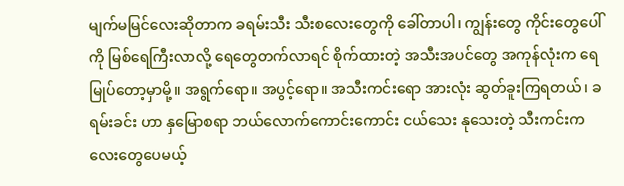မျက်မမြင်လေးဆိုတာက ခရမ်းသီး သီးစလေးတွေကို ခေါ်တာပါ၊ ကျွန်းတွေ ကိုင်းတွေပေါ်ကို မြစ်ရေကြီးလာလို့ ရေတွေတက်လာရင် စိုက်ထားတဲ့ အသီးအပင်တွေ အကုန်လုံးက ရေမြုပ်တော့မှာမို့။ အရွက်ရော။ အပွင့်ရော။ အသီးကင်းရော အားလုံး ဆွတ်ခူးကြရတယ်၊ ခရမ်းခင်း ဟာ နှမြောစရာ ဘယ်လောက်ကောင်းကောင်း ငယ်သေး နုသေးတဲ့ သီးကင်းကလေးတွေပေမယ့်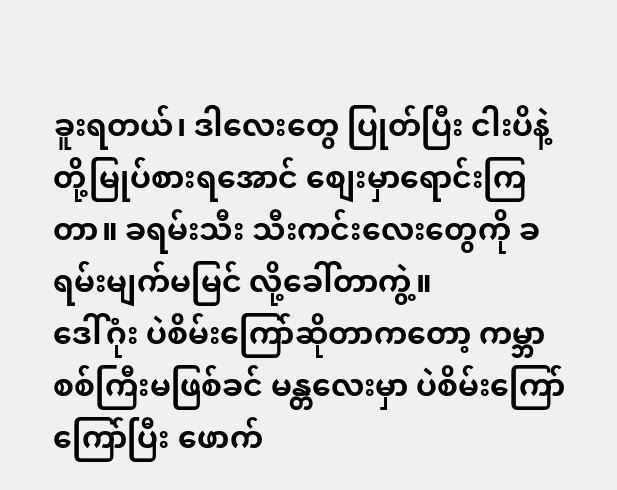ခူးရတယ်၊ ဒါလေးတွေ ပြုတ်ပြီး ငါးပိနဲ့ တို့မြုပ်စားရအောင် စျေးမှာရောင်းကြတာ။ ခရမ်းသီး သီးကင်းလေးတွေကို ခရမ်းမျက်မမြင် လို့ခေါ်တာကွဲ့။
ဒေါ်ဂုံး ပဲစိမ်းကြော်ဆိုတာကတော့ ကမ္ဘာစစ်ကြီးမဖြစ်ခင် မန္တလေးမှာ ပဲစိမ်းကြော် ကြော်ပြီး ဖောက်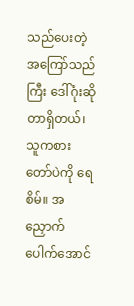သည်ပေးတဲ့ အကြော်သည်ကြီး ဒေါ်ဂုံးဆိုတာရှိတယ်၊ သူကစားတော်ပဲကို ရေစိမ်။ အညှောက် ပေါက်အောင်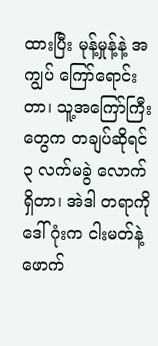ထားပြီး မုန့်မှုန့်နဲ့ အကျွပ် ကြော်ရောင်းတာ၊ သူ့အကြော်ကြီးတွေက တချပ်ဆိုရင် ၃ လက်မခွဲ လောက်ရှိတာ၊ အဲဒါ တရာကို ဒေါ်ဂုံးက ငါးမတ်နဲ့ ဖောက်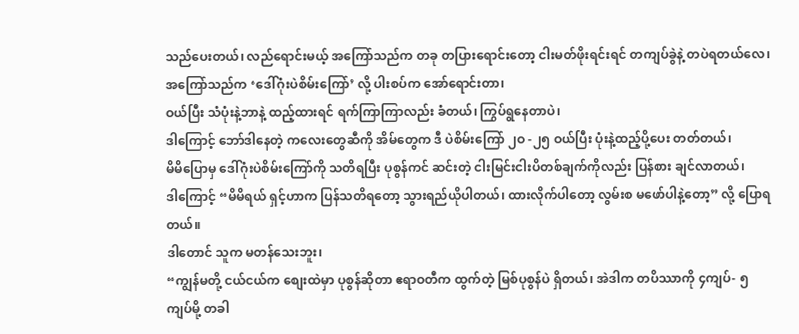သည်ပေးတယ်၊ လည်ရောင်းမယ့် အကြော်သည်က တခု တပြားရောင်းတော့ ငါးမတ်ဖိုးရင်းရင် တကျပ်ခွဲနဲ့ တပဲရတယ်လေ၊
အကြော်သည်က ‘ဒေါ်ဂုံးပဲစိမ်းကြော်’ လို့ ပါးစပ်က အော်ရောင်းတာ၊
ဝယ်ပြီး သံပုံးနဲ့ဘာနဲ့ ထည့်ထားရင် ရက်ကြာကြာလည်း ခံတယ်၊ ကြွပ်ရွနေတာပဲ၊
ဒါကြောင့် ဘော်ဒါနေတဲ့ ကလေးတွေဆီကို အိမ်တွေက ဒီ ပဲစိမ်းကြော် ၂ဝ -၂၅ ဝယ်ပြီး ပုံးနဲ့ထည့်ပို့ပေး တတ်တယ်၊
မိမိပြောမှ ဒေါ်ဂုံးပဲစိမ်းကြော်ကို သတိရပြီး ပုစွန်ကင် ဆင်းတဲ့ ငါးမြင်းငါးပိတစ်ချက်ကိုလည်း ပြန်စား ချင်လာတယ်၊
ဒါကြောင့် “မိမိရယ် ရှင့်ဟာက ပြန်သတိရတော့ သွားရည်ယိုပါတယ်၊ ထားလိုက်ပါတော့ လွမ်းစ မဖော်ပါနဲ့တော့” လို့ ပြောရတယ်။
ဒါတောင် သူက မတန်သေးဘူး၊
“ကျွန်မတို့ ငယ်ငယ်က စျေးထဲမှာ ပုစွန်ဆိုတာ ဧရာဝတီက ထွက်တဲ့ မြစ်ပုစွန်ပဲ ရှိတယ်၊ အဲဒါက တပိဿာကို ၄ကျပ်- ၅ကျပ်မို့ တခါ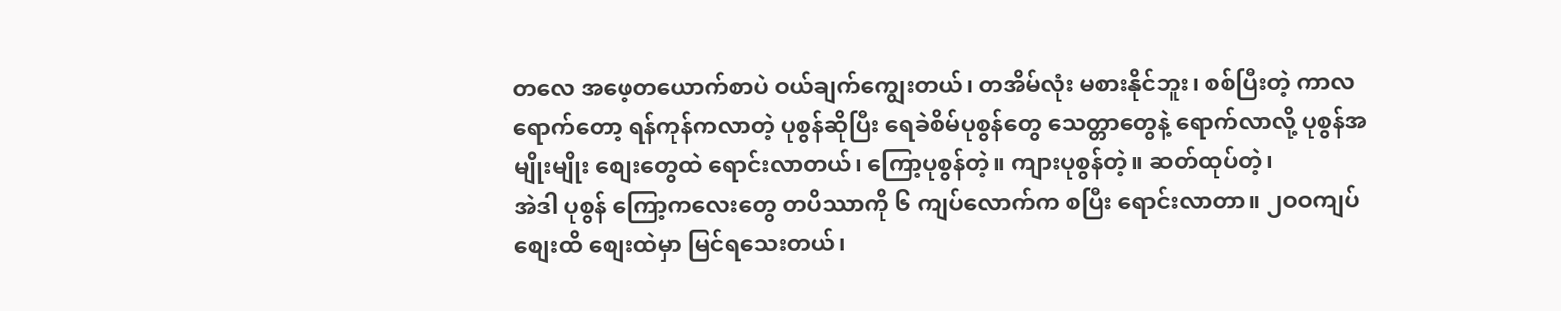တလေ အဖေ့တယောက်စာပဲ ဝယ်ချက်ကျွေးတယ်၊ တအိမ်လုံး မစားနိုင်ဘူး၊ စစ်ပြီးတဲ့ ကာလရောက်တော့ ရန်ကုန်ကလာတဲ့ ပုစွန်ဆိုပြီး ရေခဲစိမ်ပုစွန်တွေ သေတ္တာတွေနဲ့ ရောက်လာလို့ ပုစွန်အမျိုးမျိုး စျေးတွေထဲ ရောင်းလာတယ်၊ ကြော့ပုစွန်တဲ့။ ကျားပုစွန်တဲ့။ ဆတ်ထုပ်တဲ့၊
အဲဒါ ပုစွန် ကြော့ကလေးတွေ တပိဿာကို ၆ ကျပ်လောက်က စပြီး ရောင်းလာတာ။ ၂ဝဝကျပ် စျေးထိ စျေးထဲမှာ မြင်ရသေးတယ်၊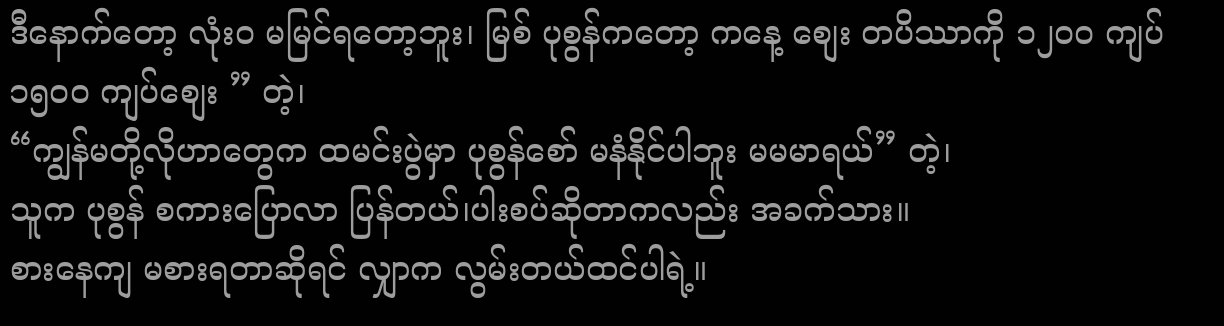ဒီနောက်တော့ လုံးဝ မမြင်ရတော့ဘူး၊ မြစ် ပုစွန်ကတော့ ကနေ့ စျေး တပိဿာကို ၁၂ဝဝ ကျပ် ၁၅ဝဝ ကျပ်စျေး ” တဲ့၊
“ကျွန်မတို့လိုဟာတွေက ထမင်းပွဲမှာ ပုစွန်စော် မနံနိုင်ပါဘူး မမမာရယ်” တဲ့၊
သူက ပုစွန် စကားပြောလာ ပြန်တယ်၊ပါးစပ်ဆိုတာကလည်း အခက်သား။
စားနေကျ မစားရတာဆိုရင် လျှာက လွမ်းတယ်ထင်ပါရဲ့။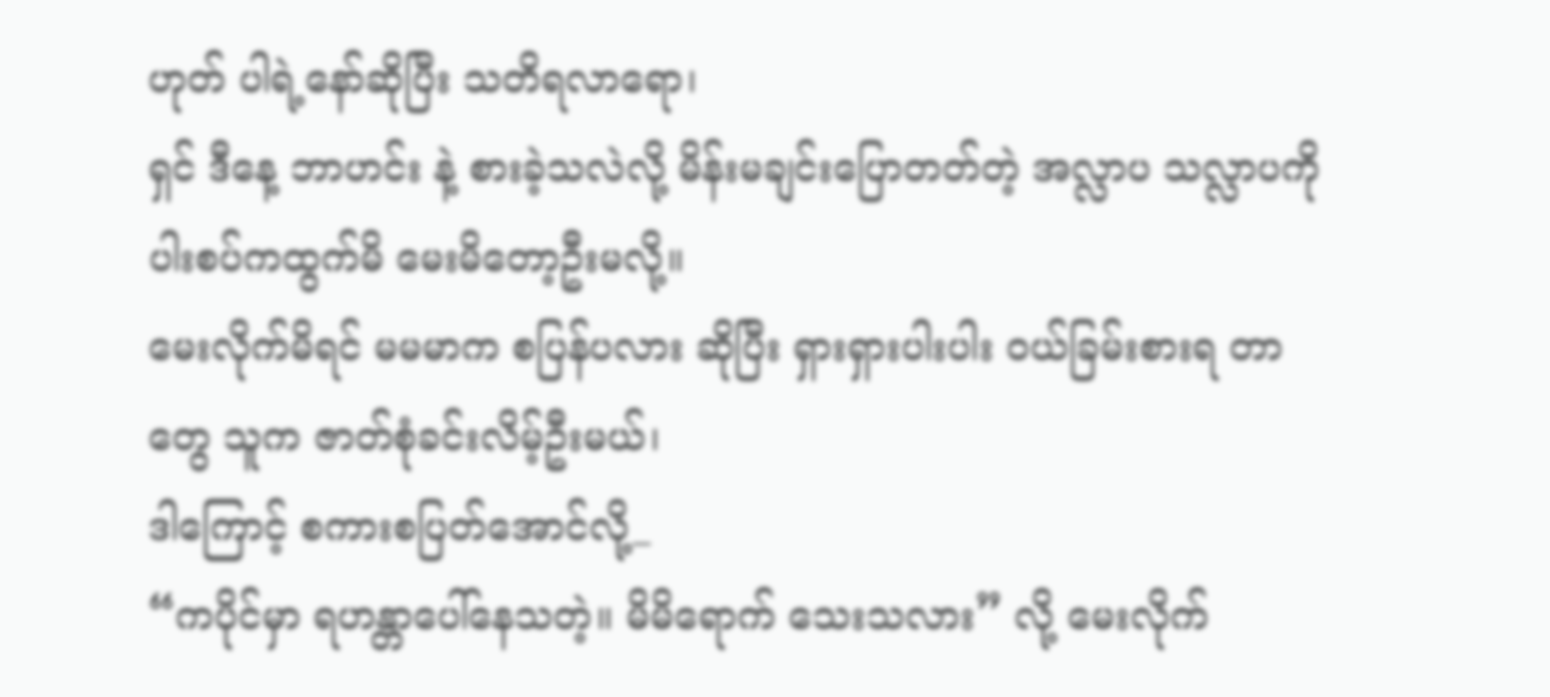ဟုတ် ပါရဲ့နော်ဆိုပြီး သတိရလာရော၊
ရှင် ဒီနေ့ ဘာဟင်း နဲ့ စားခဲ့သလဲလို့ မိန်းမချင်းပြောတတ်တဲ့ အလ္လာပ သလ္လာပကို ပါးစပ်ကထွက်မိ မေးမိတော့ဦးမလို့။
မေးလိုက်မိရင် မမမာက စပြန်ပလား ဆိုပြီး ရှားရှားပါးပါး ဝယ်ခြမ်းစားရ တာတွေ သူက ဇာတ်စုံခင်းလိမ့်ဦးမယ်၊
ဒါကြောင့် စကားစပြတ်အောင်လို့_
“ကပိုင်မှာ ရဟန္တာပေါ်နေသတဲ့။ မိမိရောက် သေးသလား” လို့ မေးလိုက်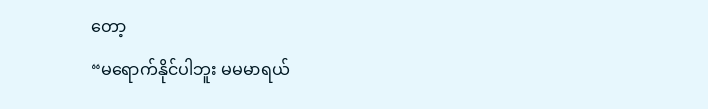တော့
“မရောက်နိုင်ပါဘူး မမမာရယ်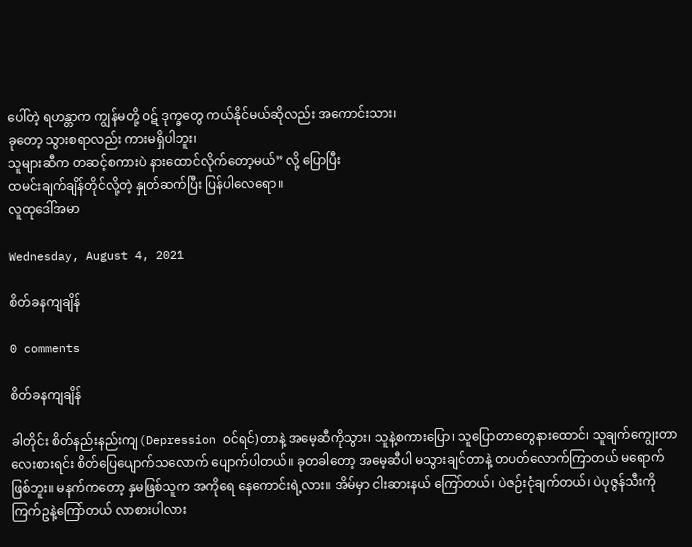ပေါ်တဲ့ ရဟန္တာက ကျွန်မတို့ ၀ဋ် ဒုက္ခတွေ ကယ်နိုင်မယ်ဆိုလည်း အကောင်းသား၊
ခုတော့ သွားစရာလည်း ကားမရှိပါဘူး၊
သူများဆီက တဆင့်စကားပဲ နားထောင်လိုက်တော့မယ်” လို့ ပြောပြီး
ထမင်းချက်ချိန်တိုင်လို့တဲ့ နှုတ်ဆက်ပြီး ပြန်ပါလေရော။
လူထုဒေါ်အမာ

Wednesday, August 4, 2021

စိတ်ခနကျချိန်

0 comments

စိတ်ခနကျချိန်

ခါတိုင်း စိတ်နည်းနည်းကျ(Depression ဝင်ရင်)တာနဲ့ အ‌မေ့ဆီကိုသွား၊ သူနဲ့စကားပြော၊ သူပြောတာတွေနားထောင်၊ သူချက်ကျွေးတာလေးစားရင်း စိတ်ပြေပျောက်သလောက် ပျောက်ပါတယ်။ ခုတခါတော့ အမေ့ဆီပါ မသွားချင်တာနဲ့ တပတ်လောက်ကြာတယ် မရောက်ဖြစ်ဘူး။ မနက်ကတော့ နှမဖြစ်သူက အကိုရေ နေကောင်းရဲ့လား။ အိမ်မှာ ငါးဆားနယ် ကြော်တယ်၊ ပဲဇဉ်းငုံချက်တယ်၊ ပဲပုဇွန်သီးကို ကြက်ဥနဲ့ကြော်တယ် လာစားပါလား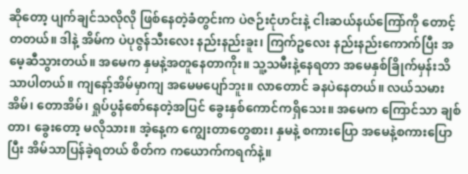ဆိုတော့ ပျက်ချင်သလိုလို ဖြစ်နေတဲ့ခံတွင်းက ပဲဇဉ်းငုံဟင်းနဲ့ ငါးဆယ်နယ်ကြော်ကို တောင့်တတယ်။ ဒါနဲ့ အိမ်က ပဲပုဇွန်သီးလေး နည်းနည်းခူး၊ ကြက်ဥလေး နည်းနည်းကောက်ပြီး အမေ့ဆီသွားတယ်။ အမေက နှမနဲ့အတူနေတာကိုး။ သူ့သမီးနဲ့နေရတာ အမေနှစ်ခြိုက်မှန်းသိသာပါတယ်။ ကျနော့်အိမ်မှာကျ အမေမပျော်ဘူး။ လာတောင် ခနပဲနေတယ်။ လယ်သမားအိမ်၊ တောအိမ်၊ ရှုပ်ပွနံစော်နေတဲ့အပြင် ခွေးနှစ်ကောင်ကရှိသေး။ အမေက ကြောင်သာ ချစ်တာ၊ ခွေးတော့ မလိုသား။ အဲ့နေ့က ကျွေးတာတွေစား၊ နှမနဲ့ စကားပြော အမေနဲ့စကားပြောပြီး အိမ်သာပြန်ခဲ့ရတယ် စိတ်က ကယောက်ကရက်နဲ့။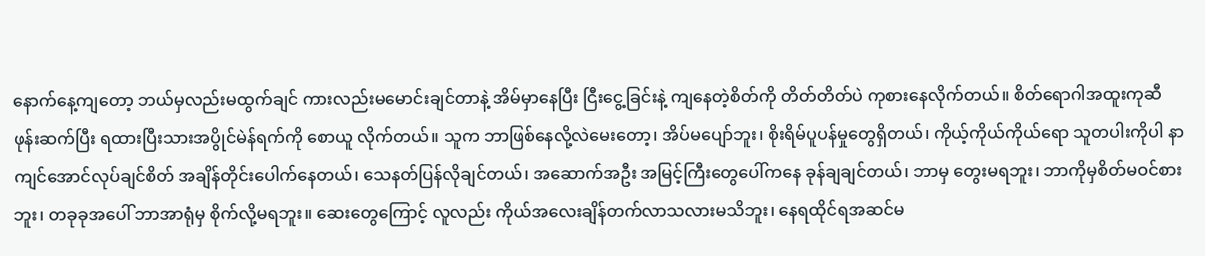နောက်နေ့ကျတော့ ဘယ်မှလည်းမထွက်ချင် ကားလည်းမမောင်းချင်တာနဲ့ အိမ်မှာနေပြီး ငြီးငွေ့ခြင်းနဲ့ ကျနေတဲ့စိတ်ကို တိတ်တိတ်ပဲ ကုစားနေလိုက်တယ်။ စိတ်ရောဂါအထူးကုဆီ ဖုန်းဆက်ပြီး ရထားပြီးသားအပွိုင်မဲန်ရက်ကို စောယူ လိုက်တယ်။ သူက ဘာဖြစ်နေလို့လဲမေးတော့၊ အိပ်မပျော်ဘူး၊ စိုးရိမ်ပူပန်မှုတွေရှိတယ်၊ ကိုယ့်ကိုယ်ကိုယ်ရော သူတပါးကိုပါ နာကျင်အောင်လုပ်ချင်စိတ် အချိန်တိုင်းပေါက်နေတယ်၊ သေနတ်ပြန်လိုချင်တယ်၊ အဆောက်အဦး အမြင့်ကြီးတွေပေါ်ကနေ ခုန်ချချင်တယ်၊ ဘာမှ တွေးမရဘူး၊ ဘာကိုမှစိတ်မဝင်စားဘူး၊ တခုခုအပေါ် ဘာအာရုံမှ စိုက်လို့မရဘူး။ ဆေးတွေကြောင့် လူလည်း ကိုယ်အလေးချိန်တက်လာသလားမသိဘူး၊ နေရထိုင်ရအဆင်မ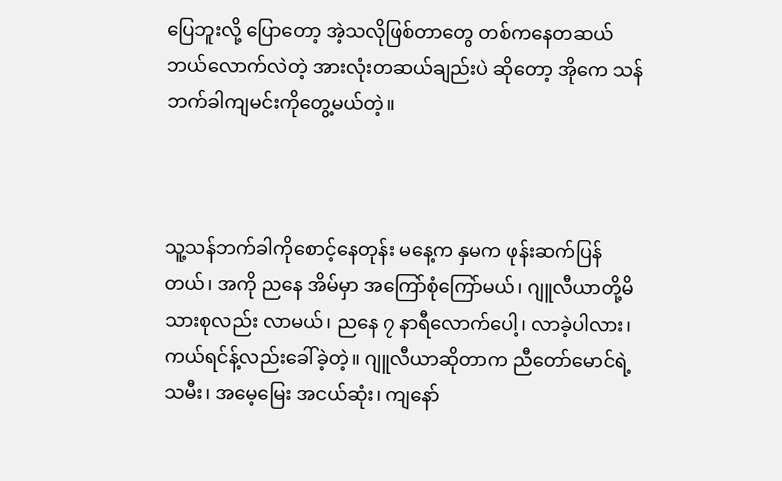ပြေဘူးလို့ ပြောတော့ အဲ့သလိုဖြစ်တာတွေ တစ်ကနေတဆယ် ဘယ်လောက်လဲတဲ့ အားလုံးတဆယ်ချည်းပဲ ဆိုတော့ အိုကေ သန်ဘက်ခါကျမင်းကိုတွေ့မယ်တဲ့။



သူ့သန်ဘက်ခါကိုစောင့်နေတုန်း မနေ့က နှမက ဖုန်းဆက်ပြန်တယ်၊ အကို ညနေ အိမ်မှာ အကြော်စုံကြော်မယ်၊ ဂျူလီယာတို့မိသားစုလည်း လာမယ်၊ ညနေ ၇ နာရီလောက်ပေါ့၊ လာခဲ့ပါလား၊ ကယ်ရင်န့်လည်းခေါ်ခဲ့တဲ့။ ဂျူလီယာဆိုတာက ညီတော်မောင်ရဲ့သမီး၊ အမေ့မြေး အငယ်ဆုံး၊ ကျနော်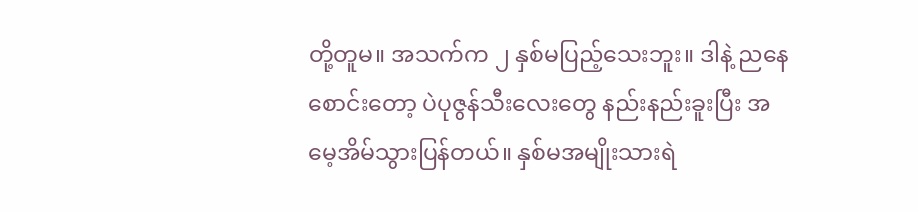တို့တူမ။ အသက်က ၂ နှစ်မပြည့်သေးဘူး။ ဒါနဲ့ ညနေစောင်းတော့ ပဲပုဇွန်သီးလေးတွေ နည်းနည်းခူးပြီး အမေ့အိမ်သွားပြန်တယ်။ နှစ်မအမျိုးသားရဲ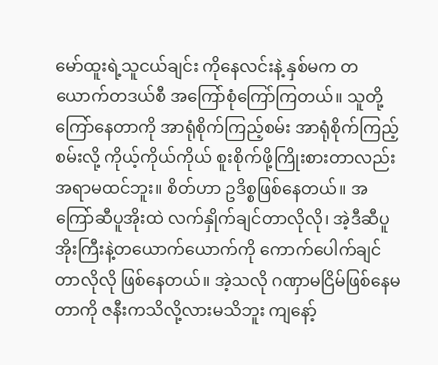မော်ထူးရဲ့သူငယ်ချင်း ကိုနေလင်းနဲ့ နှစ်မက တယောက်တဒယ်စီ အကြော်စုံကြော်ကြတယ်။ သူတို့ကြော်နေတာကို အာရုံစိုက်ကြည့်စမ်း အာရုံစိုက်ကြည့်စမ်းလို့ ကိုယ့်ကိုယ်ကိုယ် စူးစိုက်ဖို့ကြိုးစားတာလည်း အရာမထင်ဘူး။ စိတ်ဟာ ဥဒိစ္စဖြစ်နေတယ်။ အကြော်ဆီပူအိုးထဲ လက်နှိုက်ချင်တာလိုလို၊ အဲ့ဒီဆီပူအိုးကြီးနဲ့တယောက်ယောက်ကို ကောက်ပေါက်ချင်တာလိုလို ဖြစ်နေတယ်။ အဲ့သလို ဂဏှာမငြိမ်ဖြစ်နေမတာကို ဇနီးကသိလို့လားမသိဘူး ကျနော့်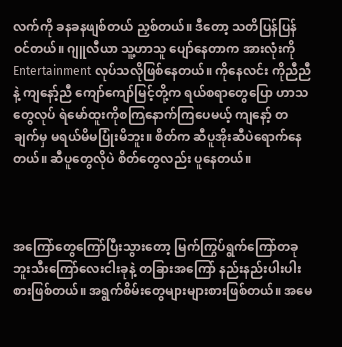လက်ကို ခနခနဖျစ်တယ် ညှစ်တယ်။ ဒီတော့ သတိပြန်ပြန်ဝင်တယ်။ ဂျူလီယာ သူ့ဟာသူ ပျော်နေတာက အားလုံးကို Entertainment လုပ်သလိုဖြစ်နေတယ်။ ကိုနေလင်း ကိုညီညီနဲ့ ကျနော့်ညီ ကျော်ကျော်မြင့်တို့က ရယ်စရာတွေပြော ဟာသတွေလုပ် ရဲမော်ထူးကိုစကြနောက်ကြပေမယ့် ကျနော့် တချက်မှ မရယ်မိမပြုံးမိဘူး။ စိတ်က ဆီပူအိုးဆီပဲရောက်နေတယ်။ ဆီပူတွေလိုပဲ စိတ်တွေလည်း ပူနေတယ်။



အကြော်တွေကြော်ပြီးသွားတော့ မြက်ကြွပ်ရွက်ကြော်တခု ဘူးသီးကြော်လေးငါးခုနဲ့ တခြားအကြော် နည်းနည်းပါးပါး စားဖြစ်တယ်။ အရွက်စိမ်းတွေများများစားဖြစ်တယ်။ အမေ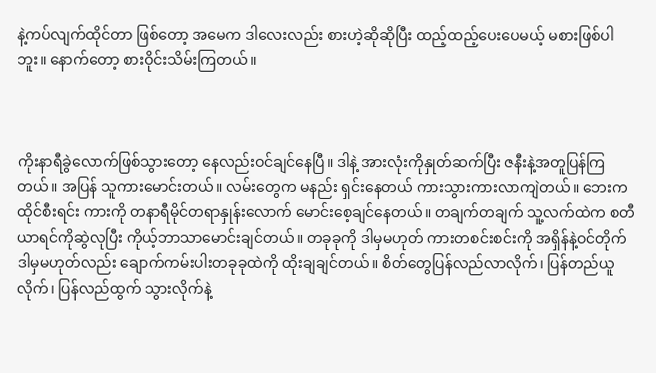နဲ့ကပ်လျက်ထိုင်တာ ဖြစ်တော့ အမေက ဒါလေးလည်း စားဟဲ့ဆိုဆိုပြီး ထည့်ထည့်ပေးပေမယ့် မစားဖြစ်ပါဘူး။ နောက်တော့ စားဝိုင်းသိမ်းကြတယ်။



ကိုးနာရီခွဲလောက်ဖြစ်သွားတော့ နေလည်းဝင်ချင်နေပြီ။ ဒါနဲ့ အားလုံးကိုနှုတ်ဆက်ပြီး ဇနီးနဲ့အတူပြန်ကြတယ်။ အပြန် သူကားမောင်းတယ်။ လမ်းတွေက မနည်း ရှင်းနေတယ် ကားသွားကားလာကျဲတယ်။ ဘေးကထိုင်စီးရင်း ကားကို တနာရီမိုင်တရာနှုန်းလောက် မောင်းစေ့ချင်နေတယ်။ တချက်တချက် သူ့လက်ထဲက စတီယာရင်ကိုဆွဲလုပြီး ကိုယ့်ဘာသာမောင်းချင်တယ်။ တခုခုကို ဒါမှမဟုတ် ကားတစင်းစင်းကို အရှိန်နဲ့ဝင်တိုက် ဒါမှမဟုတ်လည်း ချောက်ကမ်းပါးတခုခုထဲကို ထိုးချချင်တယ်။ စိတ်တွေပြန်လည်လာလိုက်၊ ပြန်တည်ယူလိုက်၊ ပြန်လည်ထွက် သွားလိုက်နဲ့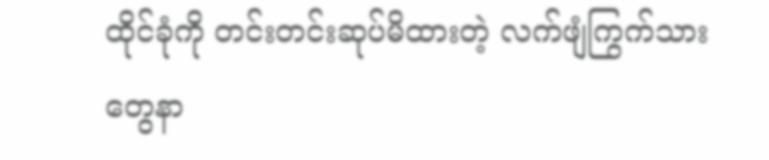ထိုင်ခုံကို တင်းတင်းဆုပ်မိထားတဲ့ လက်ဖျံကြွက်သားတွေနာ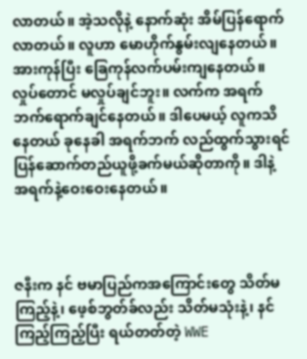လာတယ်။ အဲ့သလိုနဲ့ နောက်ဆုံး အိမ်ပြန်ရောက်လာတယ်။ လူဟာ မောဟိုက်နွမ်းလျနေတယ်။ အားကုန်ပြီး ခြေကုန်လက်ပမ်းကျနေတယ်။ လှုပ်တောင် မလှုပ်ချင်ဘူး။ လက်က အရက်ဘက်ရောက်ချင်နေတယ်။ ဒါပေမယ့် လူကသိနေတယ် ခုနေခါ အရက်ဘက် လည်ထွက်သွားရင် ပြန်ဆောက်တည်ယူဖို့ခက်မယ်ဆိုတာကို။ ဒါနဲ့ အရက်နဲ့ဝေးဝေးနေတယ်။



ဇနီးက နင် ဗမာပြည်ကအကြောင်းတွေ သိတ်မကြည့်နဲ့၊ ဖေ့စ်ဘွတ်ခ်လည်း သိတ်မသုံးနဲ့၊ နင် ကြည့်ကြည့်ပြီး ရယ်တတ်တဲ့ WWE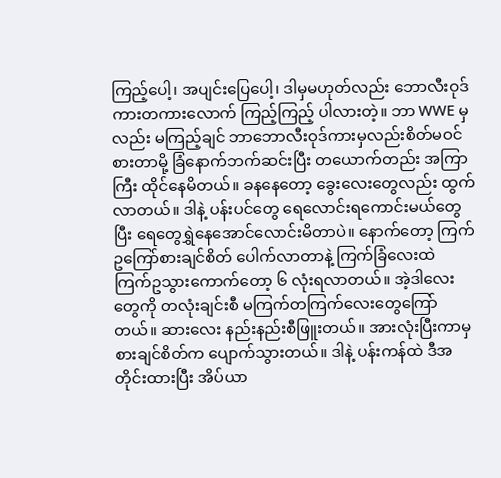ကြည့်ပေါ့၊ အပျင်းပြေပေါ့၊ ဒါမှမဟုတ်လည်း ဘောလီးဝုဒ်ကားတကားလောက် ကြည့်ကြည့် ပါလားတဲ့။ ဘာ WWE မှလည်း မကြည့်ချင် ဘာဘောလီးဝုဒ်ကားမှလည်းစိတ်မဝင်စားတာမို့ ခြံနောက်ဘက်ဆင်းပြီး တယောက်တည်း အကြာကြီး ထိုင်နေမိတယ်။ ခနနေတော့ ခွေးလေးတွေလည်း ထွက်လာတယ်။ ဒါနဲ့ ပန်းပင်တွေ ရေလောင်းရကောင်းမယ်တွေပြီး ရေတွေရွှဲနေအောင်လောင်းမိတာပဲ။ နောက်တော့ ကြက်ဥကြော်စားချင်စိတ် ပေါက်လာတာနဲ့ ကြက်ခြံလေးထဲ ကြက်ဥသွားကောက်တော့ ၆ လုံးရလာတယ်။ အဲ့ဒါလေးတွေကို တလုံးချင်းစီ မကြက်တကြက်လေးတွေကြော်တယ်။ ဆားလေး နည်းနည်းစီဖြူးတယ်။ အားလုံးပြီးကာမှ စားချင်စိတ်က ပျောက်သွားတယ်။ ဒါနဲ့ ပန်းကန်ထဲ ဒီအတိုင်းထားပြီး အိပ်ယာ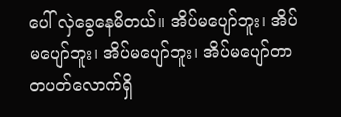ပေါ် လှဲခွေနေမိတယ်။ အိပ်မပျော်ဘူး၊ အိပ်မပျော်ဘူး၊ အိပ်မပျော်ဘူး၊ အိပ်မပျော်တာ တပတ်လောက်ရှိ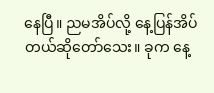နေပြီ။ ညမအိပ်လို့ နေ့ပြန်အိပ်တယ်ဆိုတော်သေး။ ခုက နေ့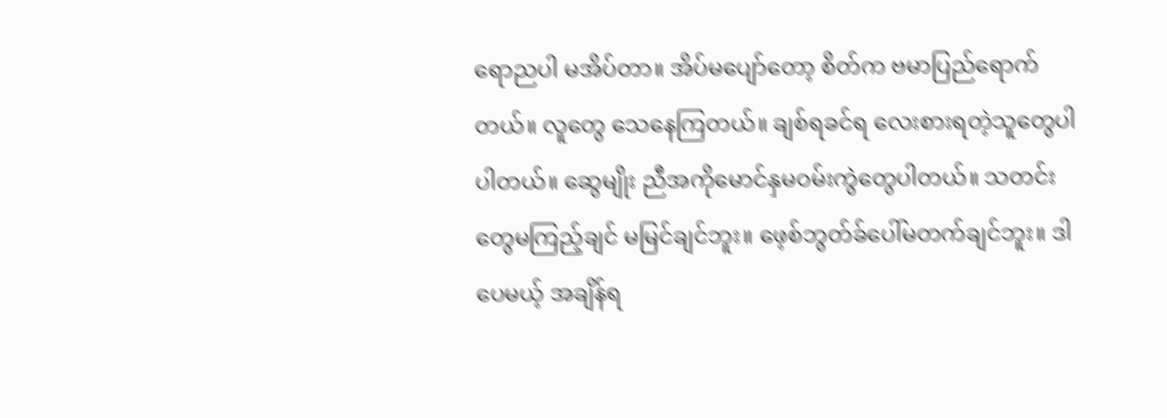ရောညပါ မအိပ်တာ။ အိပ်မပျော်တော့ စိတ်က ဗမာပြည်ရောက်တယ်။ လူတွေ သေနေကြတယ်။ ချစ်ရခင်ရ လေးစားရတဲ့သူတွေပါ ပါတယ်။ ဆွေမျိုး ညီအကိုမောင်နှမဝမ်းကွဲတွေပါတယ်။ သတင်းတွေမကြည့်ချင် မမြင်ချင်ဘူး။ ဖေ့စ်ဘွတ်ခ်ပေါ်မတက်ချင်ဘူး။ ဒါပေမယ့် အချိန်ရ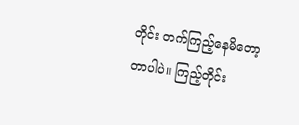တိုင်း တက်ကြည့်နေမိတော့တာပါပဲ။ ကြည့်တိုင်း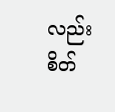လည်း စိတ်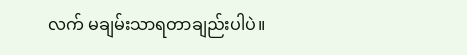လက် မချမ်းသာရတာချည်းပါပဲ။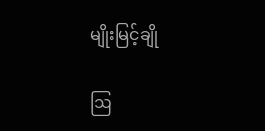မျိုးမြင့်ချို

ဩ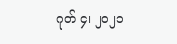ဂုတ် ၄၊ ၂၀၂၁